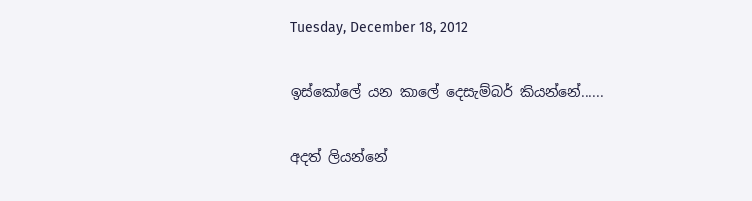Tuesday, December 18, 2012

ඉස්කෝලේ යන කාලේ දෙසැම්බර් කියන්නේ......

අදත් ලියන්නේ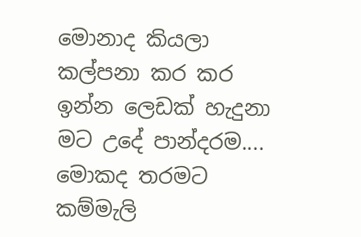මොනාද කියලා කල්පනා කර කර ඉන්න ලෙඩක් හැදුනා මට උදේ පාන්දරම.... මොකද තරමට කම්මැලි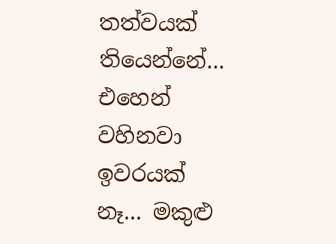තත්වයක් තියෙන්නේ... එහෙන් වහිනවා ඉවරයක් නෑ... මකුළු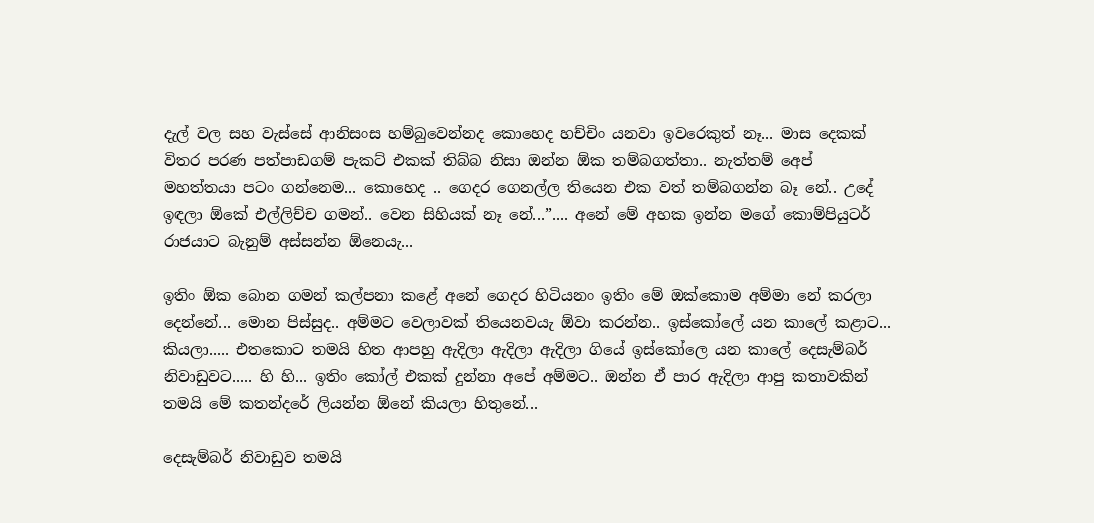දැල් වල සහ වැස්සේ ආනිසංස හම්බුවෙන්නද කොහෙද හච්චිං යනවා ඉවරෙකුත් නෑ... මාස දෙකක් විතර පරණ පත්පාඩගම් පැකට් එකක් තිබ්බ නිසා ඔන්න ඕක තම්බගත්තා.. නැත්තම් අ‌ෙප් මහත්තයා පටං ගන්නෙම... කොහෙද .. ගෙදර ගෙනල්ල තියෙන එක වත් තම්බගන්න බෑ නේ.. උදේ ඉඳලා ඕකේ එල්ලිච්ච ගමන්.. වෙන සිහියක් නෑ නේ...”.... අනේ මේ අහක ඉන්න මගේ කොම්පියුටර් රාජයාට බැනුම් අස්සන්න ඕනෙයැ...

ඉතිං ඕක බොන ගමන් කල්පනා කළේ අනේ ගෙදර හිටියනං ඉතිං මේ ඔක්කොම අම්මා නේ කරලා දෙන්නේ... මොන පිස්සුද.. අම්මට වෙලාවක් තියෙනවයැ ඕවා කරන්න.. ඉස්කෝලේ යන කාලේ කළාට... කියලා..... එතකොට තමයි හිත ආපහු ඇදිලා ඇදිලා ඇදිලා ගියේ ඉස්කෝලෙ යන කාලේ දෙසැම්බර් නිවාඩුවට..... හි හි... ඉතිං කෝල් එකක් දුන්නා අපේ අම්මට.. ඔන්න ඒ පාර ඇදිලා ආපු කතාවකින් තමයි මේ කතන්දරේ ලියන්න ඕනේ කියලා හිතුනේ...

දෙසැම්බර් නිවාඩුව තමයි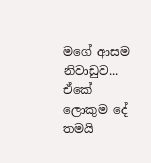මගේ ආසම නිවාඩුව... ඒකේ ලොකුම දේ තමයි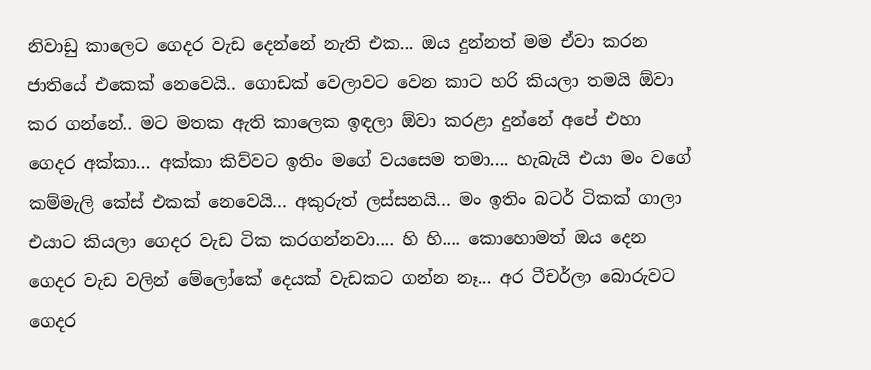නිවාඩු කාලෙට ගෙදර වැඩ දෙන්නේ නැති එක... ඔය දුන්නත් මම ඒවා කරන ජාතියේ එකෙක් නෙවෙයි.. ගොඩක් වෙලාවට වෙන කාට හරි කියලා තමයි ඕවා කර ගන්නේ.. මට මතක ඇති කාලෙක ඉඳලා ඕවා කරළා දුන්නේ අපේ එහා ගෙදර අක්කා... අක්කා කිව්වට ඉතිං මගේ වයසෙම තමා.... හැබැයි එයා මං වගේ කම්මැලි කේස් එකක් නෙවෙයි... අකුරුත් ලස්සනයි... මං ඉතිං බටර් ටිකක් ගාලා එයාට කියලා ගෙදර වැඩ ටික කරගන්නවා.... හි හි.... කොහොමත් ඔය දෙන ගෙදර වැඩ වලින් මේලෝකේ දෙයක් වැඩකට ගන්න නෑ... අර ටීචර්ලා බොරුවට ගෙදර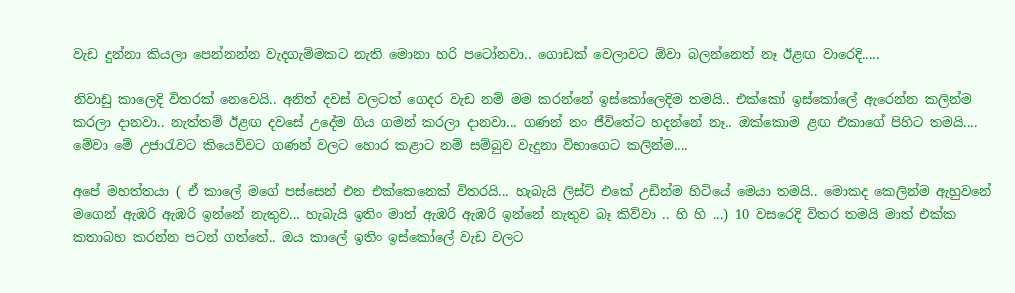වැඩ දුන්නා කියලා පෙන්නන්න වැදගැම්මකට නැති මොනා හරි පටෝනවා.. ගොඩක් වෙලාවට ඕවා බලන්නෙත් නෑ ඊළඟ වාරෙදි.....

නිවාඩු කාලෙදි විතරක් නෙවෙයි.. අනිත් දවස් වලටත් ගෙදර වැඩ නම් මම කරන්නේ ඉස්කෝලෙදිම තමයි.. එක්කෝ ඉස්කෝලේ ඇරෙන්න කලින්ම කරලා දානවා.. නැත්තම් ඊළඟ දවසේ උදේම ගිය ගමන් කරලා දානවා... ගණන් නං ජීවිතේට හදන්නේ නෑ.. ඔක්කොම ළඟ එකාගේ පිහිට තමයි.... මේවා මේ උජාරැවට කියෙව්වට ගණන් වලට හොර කළාට නම් සම්බුව වැදුනා විභාගෙට කලින්ම....

අපේ මහත්තයා ( ඒ කාලේ මගේ පස්සෙන් එන එක්කෙනෙක් විතරයි... හැබැයි ලිස්ට් එකේ උඩින්ම හිටියේ මෙයා තමයි.. මොකද කෙලින්ම ඇහුවනේ මගෙන් ඇඹරි ඇඹරි ඉන්නේ නැතුව... හැබැයි ඉතිං මාත් ඇඹරි ඇඹරි ඉන්නේ නැතුව බෑ කිව්වා .. හි හි ...) 10 වසරෙදි විතර තමයි මාත් එක්ක කතාබහ කරන්න පටන් ගත්තේ.. ඔය කාලේ ඉතිං ඉස්කෝලේ වැඩ වලට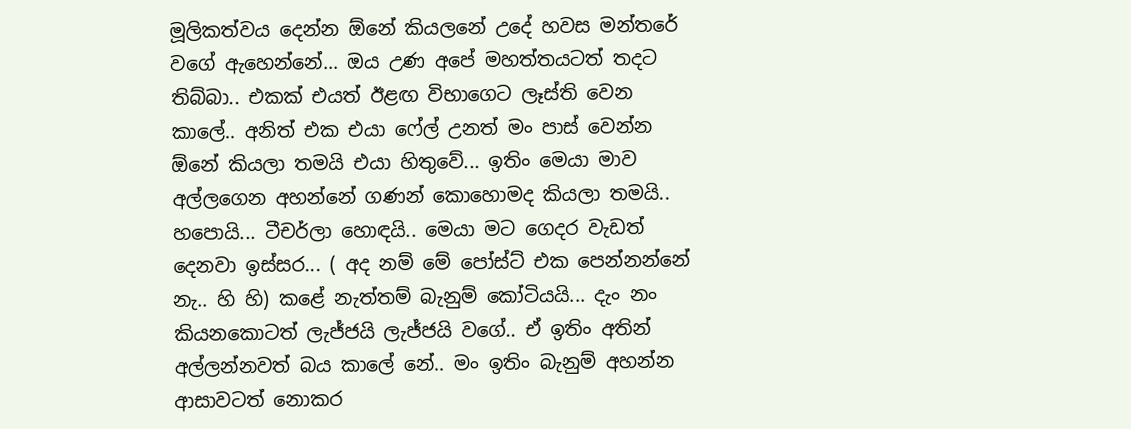මූලිකත්වය දෙන්න ඕනේ කියලනේ උදේ හවස මන්තරේ වගේ ඇහෙන්නේ... ඔය උණ අපේ මහත්තයටත් තදට තිබ්බා.. එකක් එයත් ඊළඟ විභාගෙට ලෑස්ති වෙන කාලේ.. අනිත් එක එයා ෆේල් උනත් මං පාස් වෙන්න ඕනේ කියලා තමයි එයා හිතුවේ... ඉතිං මෙයා මාව අල්ලගෙන අහන්නේ ගණන් කොහොමද කියලා තමයි.. හපොයි... ටීචර්ලා හොඳයි.. මෙයා මට ගෙදර වැඩත් දෙනවා ඉස්සර... ( අද නම් මේ පෝස්ට් එක පෙන්නන්නේ නැ.. හි හි) කළේ නැත්තම් බැනුම් කෝටියයි... දැං නං කියනකොටත් ලැජ්ජයි ලැජ්ජයි වගේ.. ඒ ඉතිං අතින් අල්ලන්නවත් බය කාලේ නේ.. මං ඉතිං බැනුම් අහන්න ආසාවටත් නොකර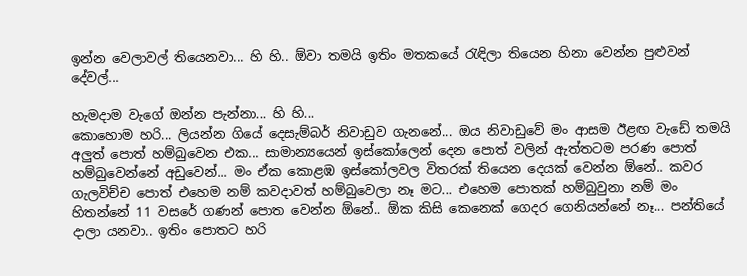ඉන්න වෙලාවල් තියෙනවා... හි හි.. ඕවා තමයි ඉතිං මතකයේ රැඳිලා තියෙන හිනා වෙන්න පුළුවන් දේවල්...

හැමදාම වැගේ ඔන්න පැන්නා... හි හි...
කොහොම හරි... ලියන්න ගියේ දෙසැම්බර් නිවාඩුව ගැනනේ... ඔය නිවාඩුවේ මං ආසම ඊළඟ වැඩේ තමයි අලුත් පොත් හම්බුවෙන එක... සාමාන්‍යයෙන් ඉස්කෝලෙන් දෙන පොත් වලින් ඇත්තටම පරණ පොත් හම්බුවෙන්නේ අඩුවෙන්... මං ඒක කොළඹ ඉස්කෝලවල විතරක් තියෙන දෙයක් වෙන්න ඕනේ.. කවර ගැලවිච්ච පොත් එහෙම නම් කවදාවත් හම්බුවෙලා නෑ මට... එහෙම පොතක් හම්බුවුනා නම් මං හිතන්නේ 11 වසරේ ගණන් පොත වෙන්න ඕනේ.. ඕක කිසි කෙනෙක් ගෙදර ගෙනියන්නේ නෑ... පන්තියේ දාලා යනවා.. ඉතිං පොතට හරි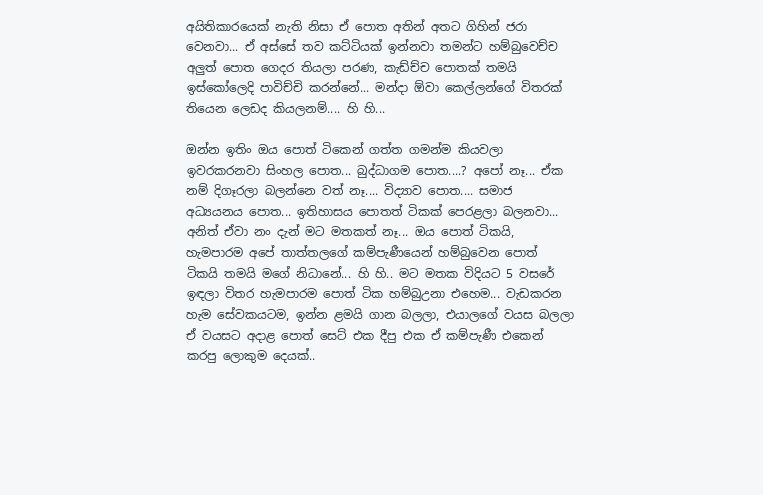අයිතිකාරයෙක් නැති නිසා ඒ පොත අතින් අතට ගිහින් ජරා වෙනවා... ඒ අස්සේ තව කට්ටියක් ඉන්නවා තමන්ට හම්බුවෙච්ච අලුත් පොත ගෙදර තියලා පරණ, කැඩ්ච්ච පොතක් තමයි ඉස්කෝලෙදි පාවිච්චි කරන්නේ... මන්දා ඕවා කෙල්ලන්ගේ විතරක් තියෙන ලෙඩද කියලනම්.... හි හි...

ඔන්න ඉතිං ඔය පොත් ටිකෙන් ගත්ත ගමන්ම කියවලා ඉවරකරනවා සිංහල පොත... බුද්ධාගම පොත....? අපෝ නෑ... ඒක නම් දිගෑරලා බලන්නෙ වත් නෑ.... විද්‍යාව පොත.... සමාජ අධ්‍යයනය පොත... ඉතිහාසය පොතත් ටිකක් පෙරළලා බලනවා... අනිත් ඒවා නං දැන් මට මතකත් නෑ... ඔය පොත් ටිකයි, හැමපාරම අපේ තාත්තලගේ කම්පැණීයෙන් හම්බුවෙන පොත් ටිකයි තමයි මගේ නිධානේ... හි හි.. මට මතක විදියට 5 වසරේ ඉඳලා විතර හැමපාරම පොත් ටික හම්බුඋනා එහෙම... වැඩකරන හැම සේවකයටම, ඉන්න ළමයි ගාන බලලා, එයාලගේ වයස බලලා ඒ වයසට අදාළ පොත් සෙට් එක දීපු එක ඒ කම්පැණී එකෙන් කරපු ලොකුම දෙයක්..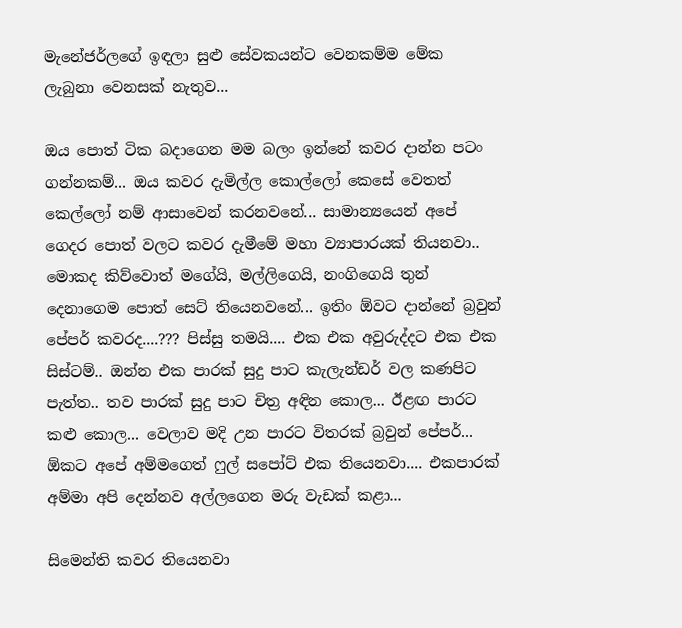මැනේජර්ලගේ ඉඳලා සුළු සේවකයන්ට වෙනකම්ම මේක ලැබුනා වෙනසක් නැතුව...

ඔය පොත් ටික බදාගෙන මම බලං ඉන්නේ කවර දාන්න පටං ගන්නකම්... ඔය කවර දැමිල්ල කොල්ලෝ කෙසේ වෙතත් කෙල්ලෝ නම් ආසාවෙන් කරනවනේ... සාමාන්‍යයෙන් අපේ ගෙදර පොත් වලට කවර දැමීමේ මහා ව්‍යාපාරයක් තියනවා.. මොකද කිව්වොත් මගේයි, මල්ලිගෙයි, නංගිගෙයි තුන් දෙනාගෙම පොත් සෙට් තියෙනවනේ... ඉතිං ඕවට දාන්නේ බ්‍රවුන් පේපර් කවරද....??? පිස්සු තමයි.... එක එක අවුරුද්දට එක එක සිස්ටම්.. ඔන්න එක පාරක් සුදු පාට කැලැන්ඩර් වල කණපිට පැත්ත.. තව පාරක් සුදු පාට චිත්‍ර අඳින කොල... ඊළඟ පාරට කළු කොල... වෙලාව මදි උන පාරට විතරක් බ්‍රවුන් පේපර්... ඕකට අපේ අම්මගෙත් ෆුල් සපෝට් එක තියෙනවා.... එකපාරක් අම්මා අපි දෙන්නව අල්ලගෙන මරු වැඩක් කළා...

සිමෙන්ති කවර තියෙනවා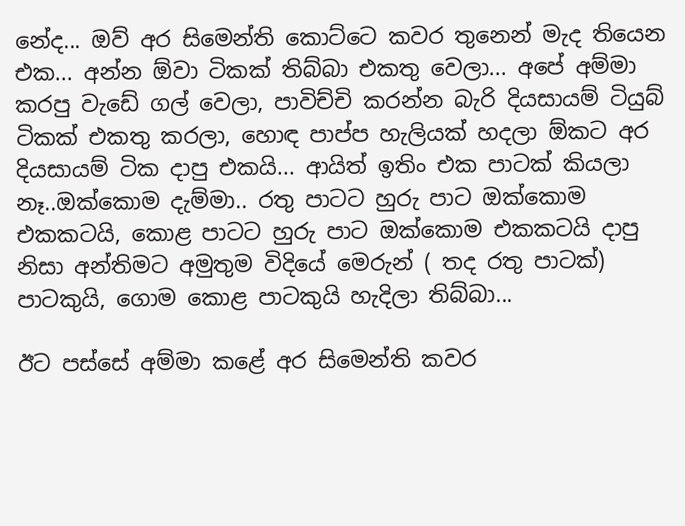නේද... ඔව් අර සිමෙන්ති කොට්ටෙ කවර තුනෙන් මැද තියෙන එක... අන්න ඕවා ටිකක් තිබ්බා එකතු වෙලා... අපේ අම්මා කරපු වැඩේ ගල් වෙලා, පාවිච්චි කරන්න බැරි දියසායම් ටියුබ් ටිකක් එකතු කරලා, හොඳ පාප්ප හැලියක් හදලා ඕකට අර දියසායම් ටික දාපු එකයි... ආයිත් ඉතිං එක පාටක් කියලා නෑ..ඔක්කොම දැම්මා.. රතු පාටට හුරු පාට ඔක්කොම එකකටයි, කොළ පාටට හුරු පාට ඔක්කොම එකකටයි දාපු නිසා අන්තිමට අමුතුම විදියේ මෙරුන් ( තද රතු පාටක්)  පාටකුයි, ගොම කොළ පාටකුයි හැදිලා තිබ්බා...

ඊට පස්සේ අම්මා කළේ අර සිමෙන්ති කවර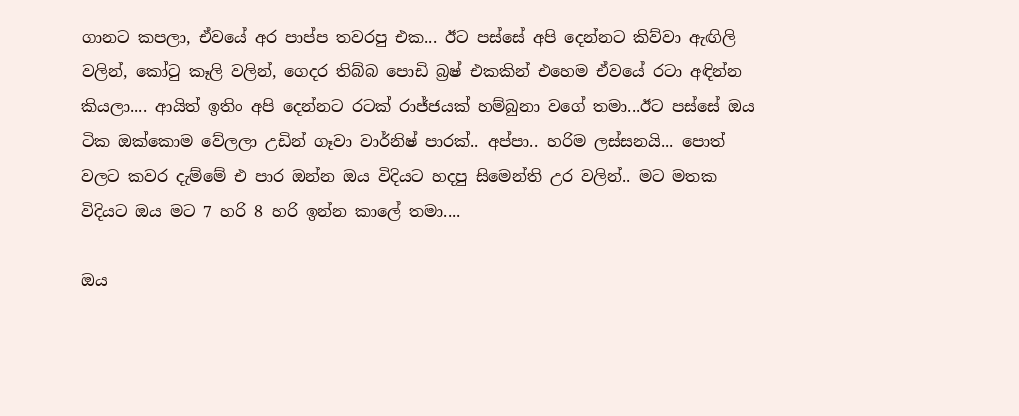ගානට කපලා, ඒවයේ අර පාප්ප තවරපු එක... ඊට පස්සේ අපි දෙන්නට කිව්වා ඇඟිලි වලින්, කෝටු කෑලි වලින්, ගෙදර තිබ්බ පොඩි බ්‍රෂ් එකකින් එහෙම ඒවයේ රටා අඳින්න කියලා.... ආයිත් ඉතිං අපි දෙන්නට රටක් රාජ්ජයක් හම්බුනා වගේ තමා...ඊට පස්සේ ඔය ටික ඔක්කොම වේලලා උඩින් ගෑවා වාර්නිෂ් පාරක්.. අප්පා.. හරිම ලස්සනයි... පොත් වලට කවර දැම්මේ එ පාර ඔන්න ඔය විදියට හදපු සිමෙන්ති උර වලින්.. මට මතක විදියට ඔය මට 7 හරි 8 හරි ඉන්න කාලේ තමා....

ඔය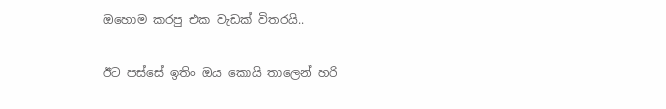ඔහොම කරපු එක වැඩක් විතරයි..

ඊට පස්සේ ඉතිං ඔය කොයි තාලෙන් හරි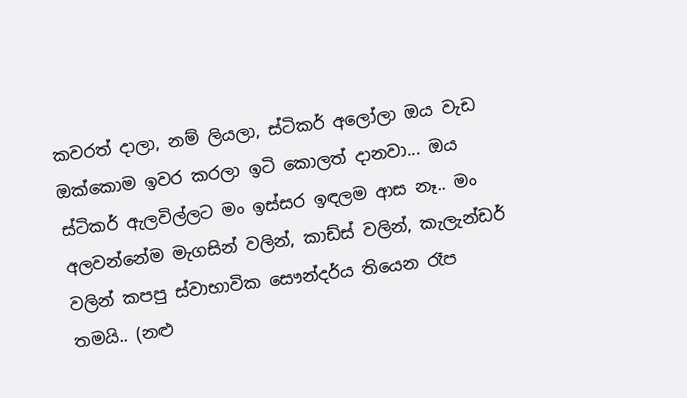කවරත් දාලා, නම් ලියලා, ස්ටිකර් අලෝලා ඔය වැඩ ඔක්කොම ඉවර කරලා ඉටි කොලත් දානවා... ඔය ස්ටිකර් ඇලවිල්ලට මං ඉස්සර ඉඳලම ආස නෑ.. මං අලවන්නේම මැගසින් වලින්, කාඩ්ස් වලින්, කැලැන්ඩර් වලින් කපපු ස්වාභාවික සෞන්දර්‌ය තියෙන රෑප තමයි.. (නළු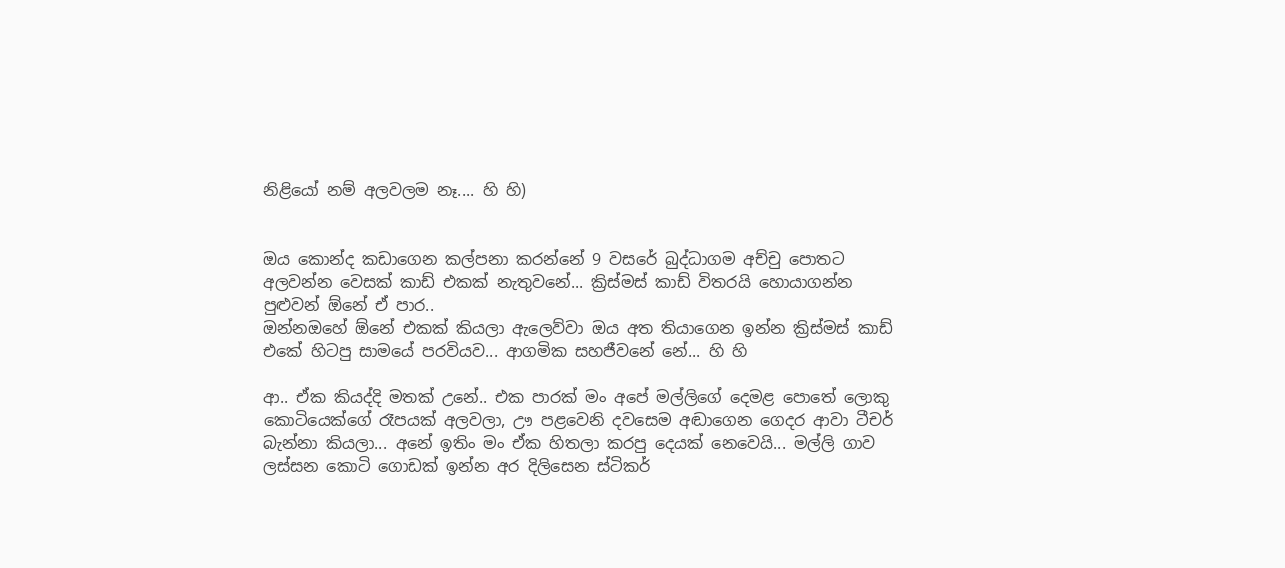නිළියෝ නම් අලවලම නෑ.... හි හි)


ඔය කොන්ද කඩාගෙන කල්පනා කරන්නේ 9 වසරේ බුද්ධාගම අච්චු පොතට අලවන්න වෙසක් කාඩ් එකක් නැතුවනේ... ක්‍රිස්මස් කාඩ් විතරයි හොයාගන්න පුළුවන් ඕනේ ඒ පාර..
ඔන්නඔහේ ඕනේ එකක් කියලා ඇලෙව්වා ඔය අත තියාගෙන ඉන්න ක්‍රිස්මස් කාඩ් එකේ හිටපු සාමයේ පරවියව... ආගමික සහජීවනේ ‌නේ... හි හි

ආ.. ඒක කියද්දි මතක් උනේ.. එක පාරක් මං අපේ මල්ලිගේ දෙමළ පොතේ ලොකු කොටියෙක්ගේ රෑපයක් අලවලා, ඌ පළවෙනි දවසෙම අඬාගෙන ගෙදර ආවා ටීචර් බැන්නා කියලා... අනේ ඉතිං මං ඒක හිතලා කරපු දෙයක් නෙවෙයි... මල්ලි ගාව ලස්සන කොටි ගොඩක් ඉන්න අර දිලිසෙන ස්ටිකර්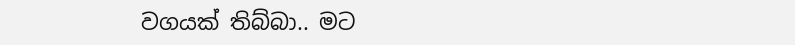වගයක් තිබ්බා.. මට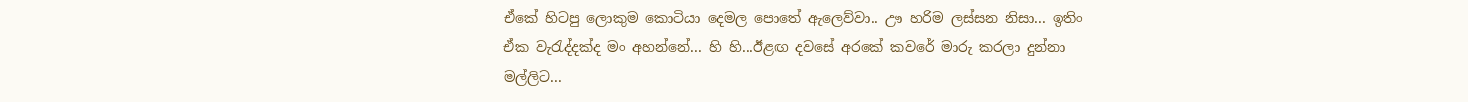ඒකේ හිටපු ලොකුම කොටියා දෙමල පොතේ ඇලෙව්වා.. ඌ හරිම ලස්සන නිසා... ඉතිං ඒක වැරැද්දක්ද මං අහන්නේ... හි හි...ඊළඟ දවසේ අරකේ කවරේ මාරු කරලා දුන්නා මල්ලිට...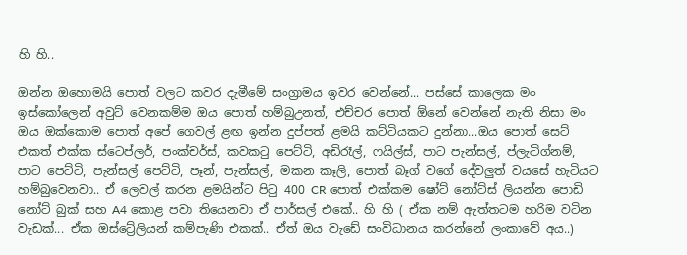හි හි..

ඔන්න ඔහොමයි පොත් වලට කවර දැමීමේ සංග්‍රාමය ඉවර වෙන්නේ... පස්සේ කාලෙක මං ඉස්කෝලෙන් අවුට් වෙනකම්ම ඔය පොත් හම්බුඋනත්, එච්චර පොත් ඕනේ වෙන්නේ නැති නිසා මං ඔය ඔක්කොම පොත් ‌අපේ ගෙවල් ළඟ ඉන්න දුප්පත් ළමයි කට්ටියකට දුන්නා...ඔය පොත් සෙට් එකත් එක්ක ස්ටෙප්ලර්, පංක්චර්ස්, කවකටු පෙට්ටි, අඩිරෑල්, ෆයිල්ස්, පාට පැන්සල්, ප්ලැටිග්නම්, පාට පෙට්ටි, පැන්සල් පෙට්ටි, පෑන්, පැන්සල්, මකන කෑලි, පොත් බෑග් වගේ දේවලුත් වයසේ හැටියට හම්බුවෙනවා.. ඒ ලෙවල් කරන ළමයින්ට පිටු 400 CR පොත් එක්කම ෂෝට් නෝට්ස් ලියන්න පොඩි නෝට් බුක් සහ A4 කොළ පවා තියෙනවා ඒ පාර්සල් එකේ.. හි හි ( ඒක නම් ඇත්තටම හරිම වටින වැඩක්... ඒක ඔස්ට්‍රේලියන් කම්පැණි එකක්.. ඒත් ඔය වැඩේ සංවිධානය කරන්නේ ලංකාවේ අය..)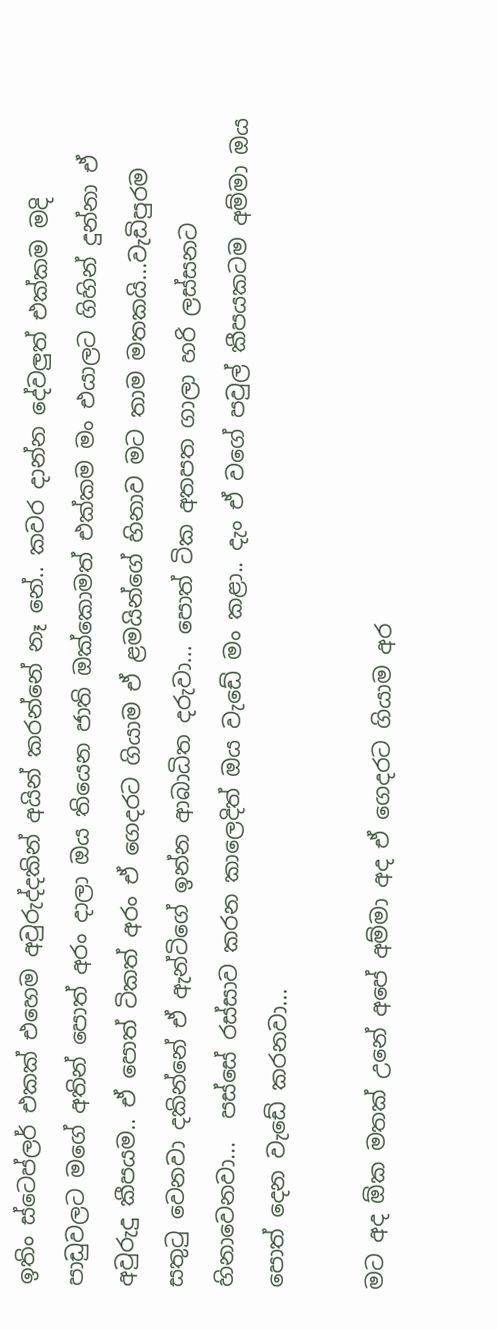ඉතිං ස්ටෙප්ලර් එකක් එහෙම අවුරුද්දකින් අයින් කරන්නේ නෑ නේ.. කවර දාන්න දේවලුත් එක්කම මදි පාඩුවලට මගේ අතින් පොත් අරං දාලා ඔය තියෙන ජාති ඔක්කොමත් එක්කම මං එයාලට ගිහින් දුන්නා ඒ අවුරුදු කීපයම.. ඒ පොත් ටිකත් අරං ඒ ගෙදරට ගියාම ඒ ළමයින්ගේ හිනාව මට තාම මතකයි...වැඩිපුරම සතුටු වෙනවා දකින්නේ ඒ ඇන්ටිගේ ඉන්න ආබාධිත දරුවා... පොත් ටික අතපත ගාලා හරි ලස්සනට හිනාවෙනවා...  පස්සේ රස්සාව කරන කාලෙදිත් ඔය වැඩේ මං කළා.. දැං ඒ වගේ පවුල් කීපයකටම අම්මා ඔය පොත් දෙන වැඩේ කරනවා...

මට අද ඕක මතක් උනේ අපේ අම්මා අද ඒ ගෙදරට ගියාම අර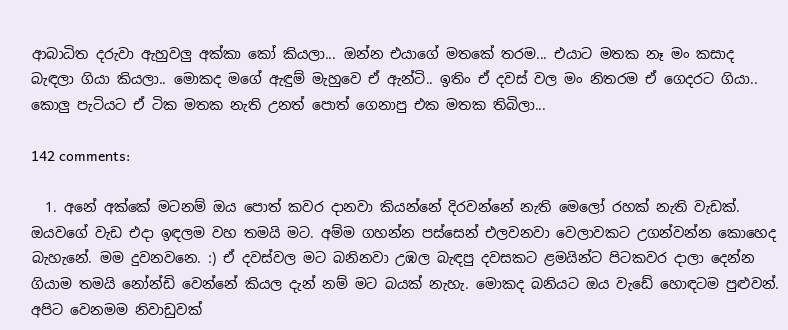ආබාධිත දරුවා ඇහුවලු අක්කා කෝ කියලා... ඔන්න එයාගේ මතකේ තරම... එයාට මතක නෑ මං කසාද බැඳලා ගියා කියලා.. මොකද මගේ ඇඳුම් මැහුවෙ ඒ ඇන්ටි.. ඉතිං ඒ දවස් වල මං නිතරම ඒ ගෙදරට ගියා.. කොලු පැටියට ඒ ටික මතක නැති උනත් පොත් ගෙනාපු එක මතක තිබිලා...

142 comments:

  1. අනේ අක්කේ මටනම් ඔය පොත් කවර දානවා කියන්නේ දිරවන්නේ නැති මෙලෝ රහක් නැති වැඩක්. ඔයවගේ වැඩ එදා ඉඳලම වහ තමයි මට. අම්ම ගහන්න පස්සෙන් එලවනවා වෙලාවකට උගන්වන්න කොහෙද බැහැනේ. මම දුවනවනෙ. :) ඒ දවස්වල මට බනිනවා උඹල බැඳපු දවසකට ළමයින්ට පිටකවර දාලා දෙන්න ගියාම තමයි නෝන්ඩි වෙන්නේ කියල දැන් නම් මට බයක් නැහැ. මොකද බනියට ඔය වැඩේ හොඳටම පුළුවන්. අපිට වෙනමම නිවාඩුවක්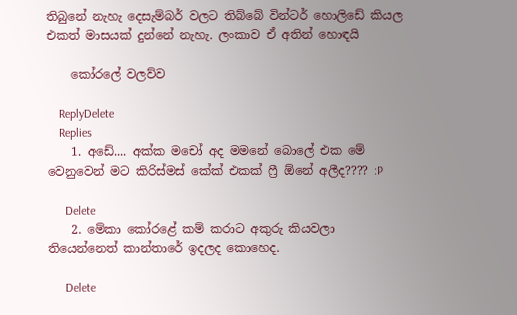තිබුනේ නැහැ දෙසැම්බර් වලට තිබ්බේ වින්ටර් හොලිඩේ කියල එකත් මාසයක් දුන්නේ නැහැ. ලංකාව ඒ අතින් හොඳයි

    කෝරලේ වලව්ව

    ReplyDelete
    Replies
    1. අඩේ.... අක්ක මචෝ අද මමනේ බොලේ එක මේ වෙනුවෙන් මට කිරිස්මස් කේක් එකක් ෆ්‍රී ඕනේ අලීද???? :P

      Delete
    2. මේකා කෝරළේ කම් කරාට අකුරු කියවලා තියෙන්නෙත් කාන්තාරේ ඉදලද කොහෙද.

      Delete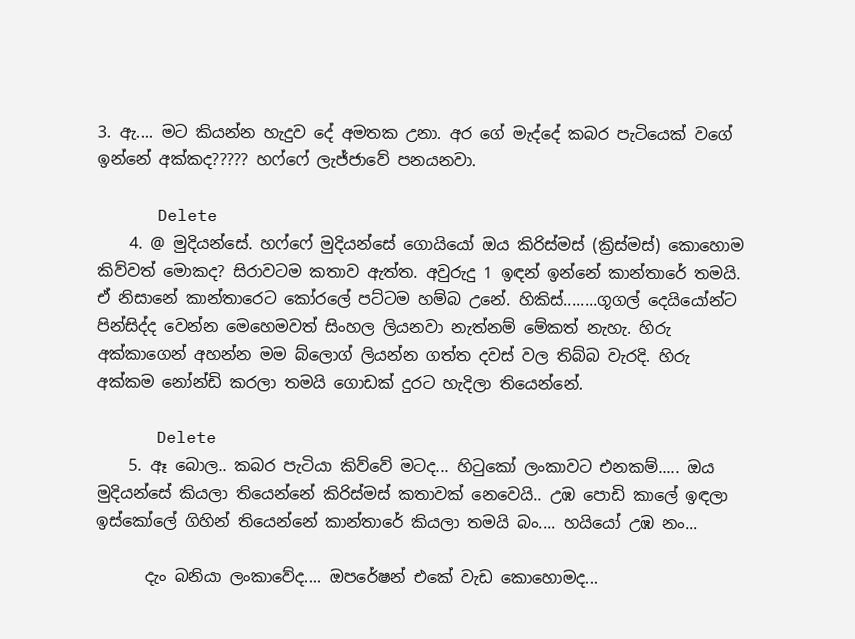3. ඇ.... මට කියන්න හැදුව දේ අමතක උනා. අර ගේ මැද්දේ කබර පැටියෙක් වගේ ඉන්නේ අක්කද????? හෆ්ෆේ ලැජ්ජාවේ පනයනවා.

      Delete
    4. @ මුදියන්සේ. හෆ්ෆේ මුදියන්සේ ගොයියෝ ඔය කිරිස්මස් (ක්‍රිස්මස්) කොහොම කිව්වත් මොකද? සිරාවටම කතාව ඇත්ත. අවුරුදු 1 ඉඳන් ඉන්නේ කාන්තාරේ තමයි. ඒ නිසානේ කාන්තාරෙට කෝරලේ පට්ටම හම්බ උනේ. හිකිස්........ගූගල් දෙයියෝන්ට පින්සිද්ද වෙන්න මෙහෙමවත් සිංහල ලියනවා නැත්නම් මේකත් නැහැ. හිරු අක්කාගෙන් අහන්න මම බ්ලොග් ලියන්න ගත්ත දවස් වල තිබ්බ වැරදි. හිරු අක්කම නෝන්ඩි කරලා තමයි ගොඩක් දුරට හැදිලා තියෙන්නේ.

      Delete
    5. ඈ බොල.. කබර පැටියා කිව්වේ මටද... හිටුකෝ ලංකාවට එනකම්..... ඔය මුදියන්සේ කියලා තියෙන්නේ කිරිස්මස් කතාවක් නෙවෙයි.. උඹ පොඩි කාලේ ඉඳලා ඉස්කෝලේ ගිහින් තියෙන්නේ කාන්තාරේ කියලා තමයි බං.... හයියෝ උඹ නං...

      දැං බනියා ලංකාවේද.... ඔපරේෂන් එකේ වැඩ කොහොමද...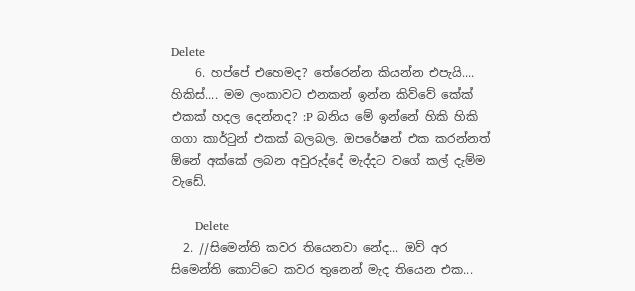Delete
    6. හප්පේ එහෙමද? තේරෙන්න කියන්න එපැයි.... හිකිස්.... මම ලංකාවට එනකන් ඉන්න කිව්වේ කේක් එකක් හදල දෙන්නද? :P බනිය මේ ඉන්නේ හිකි හිකි ගගා කාර්ටුන් එකක් බලබල. ඔපරේෂන් එක කරන්නත් ඕනේ අක්කේ ලබන අවුරුද්දේ මැද්දට වගේ කල් දැම්ම වැඩේ.

      Delete
  2. //සිමෙන්ති කවර තියෙනවා නේද... ඔව් අර සිමෙන්ති කොට්ටෙ කවර තුනෙන් මැද තියෙන එක...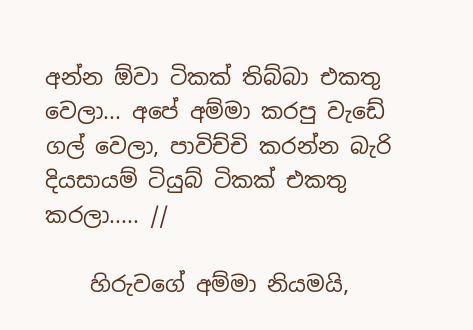අන්න ඕවා ටිකක් තිබ්බා එකතු වෙලා... අපේ අම්මා කරපු වැඩේ ගල් වෙලා, පාවිච්චි කරන්න බැරි දියසායම් ටියුබ් ටිකක් එකතු කරලා..... //

    හිරුවගේ අම්මා නියමයි,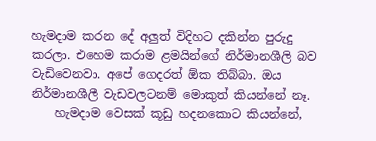හැමදාම කරන දේ අලුත් විදිහට දකින්න පුරුදු කරලා. එහෙම කරාම ළමයින්ගේ නිර්මානශීලි බව වැඩිවෙනවා. අපේ ගෙදරත් ඕක තිබ්බා. ඔය නිර්මානශීලී වැඩවලටනම් මොකුත් කියන්නේ නෑ.
    හැමදාම වෙසක් කූඩු හදනකොට කියන්නේ,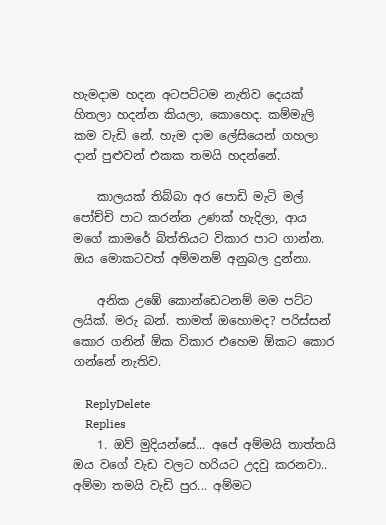හැමදාම හදන අටපට්ටම නැතිව දෙයක් හිතලා හදන්න කියලා, කොහෙද. කම්මැලි කම වැඩි නේ. හැම දාම ලේසියෙන් ගහලා දාන් පුළුවන් එකක තමයි හදන්නේ.

    කාලයක් තිබ්බා අර පොඩි මැටි මල් පෝච්චි පාට කරන්න උණක් හැදිලා, ආය මගේ කාමරේ බිත්තියට විකාර පාට ගාන්න. ඔය මොකටවත් අම්මනම් අනුබල දුන්නා.

    අනික උඹේ කොන්ඩෙටනම් මම පට්ට ලයික්. මරු බන්. තාමත් ඔහොමද? පරිස්සන් කොර ගනින් ඕක විකාර එහෙම ඕකට කොර ගන්නේ නැතිව.

    ReplyDelete
    Replies
    1. ඔව් මුදියන්සේ... අපේ අම්මයි තාත්තයි ඔය වගේ වැඩ වලට හරියට උදවු කරනවා.. අම්මා තමයි වැඩි පුර... අම්මට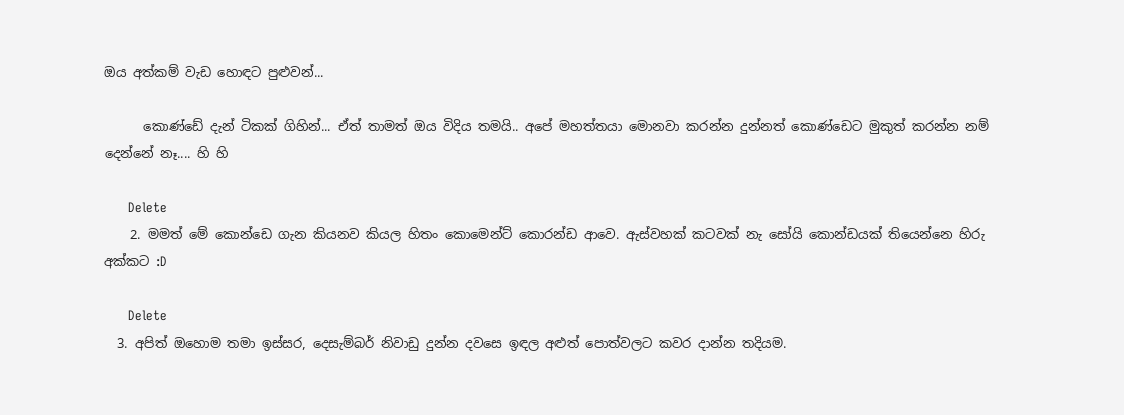ඔය අත්කම් වැඩ හොඳට පුළුවන්...

      කොණ්ඩේ දැන් ටිකක් ගිහින්... ඒත් තාමත් ඔය විදිය තමයි.. අපේ මහත්තයා මොනවා කරන්න දුන්නත් කොණ්ඩෙට මුකුත් කරන්න නම් දෙන්නේ නෑ.... හි හි

      Delete
    2. මමත් මේ කොන්ඩෙ ගැන කියනව කියල හිතං කොමෙන්ට් කොරන්ඩ ආවෙ. ඇස්වහක් කටවක් නැ සෝයි කොන්ඩයක් තියෙන්නෙ හිරු අක්කට :D

      Delete
  3. අපිත් ඔහොම තමා ඉස්සර, දෙසැම්බර් නිවාඩු දුන්න දවසෙ ඉඳල අළුත් පොත්වලට කවර දාන්න තදියම.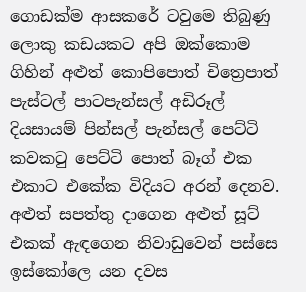ගොඩක්ම ආසකරේ ටවුමෙ තිබුණු ලොකු කඩයකට අපි ඔක්කොම ගිහින් අළුත් කොපිපොත් චිත්‍රෙපාත් පැස්ටල් පාටපැන්සල් අඩිරූල් දියසායම් පින්සල් පැන්සල් පෙට්ටි කවකටු පෙට්ටි පොත් බෑග් එක එකාට එකේක විදියට අරන් දෙනව. අළුත් සපත්තු දාගෙන අළුත් සූට් එකක් ඇඳගෙන නිවාඩුවෙන් පස්සෙ ඉස්කෝලෙ යන දවස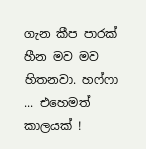ගැන කීප පාරක් හීන මව මව හිතනවා. හෆ්ෆා ... එහෙමත් කාලයක් !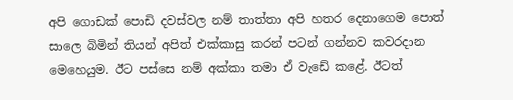අපි ගොඩක් පොඩි දවස්වල නම් තාත්තා අපි හතර දෙනාගෙම පොත් සාලෙ බිමින් තියන් අපිත් එක්කාසු කරන් පටන් ගන්නව කවරදාන මෙහෙයුම. ඊට පස්සෙ නම් අක්කා තමා ඒ වැඩේ කළේ. ඊටත්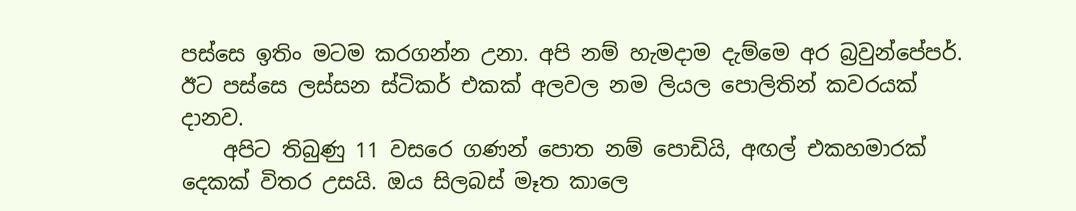පස්සෙ ඉතිං මටම කරගන්න උනා. අපි නම් හැමදාම දැම්මෙ අර බ්‍රවුන්පේපර්. ඊට පස්සෙ ලස්සන ස්ටිකර් එකක් අලවල නම ලියල පොලිතින් කවරයක් දානව.
    අපිට තිබුණු 11 වසරෙ ගණන් පොත නම් පොඩියි, අඟල් එකහමාරක් දෙකක් විතර උසයි. ඔය සිලබස් මෑත කාලෙ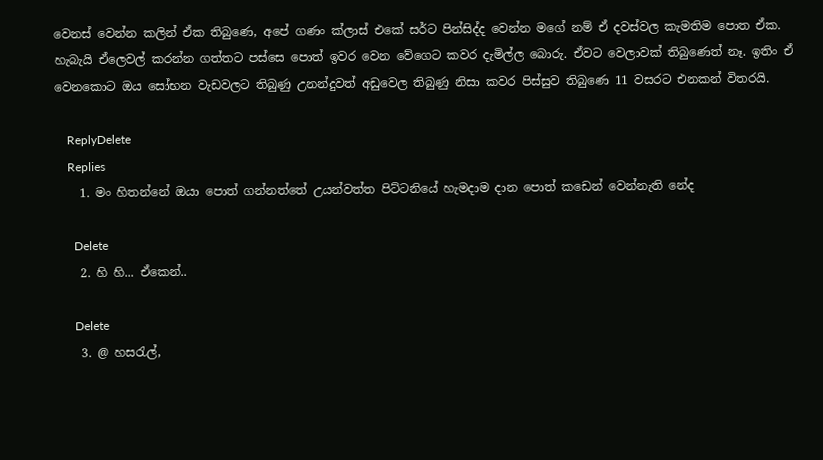වෙනස් වෙන්න කලින් ඒක තිබුණෙ, අපේ ගණං ක්ලාස් එකේ සර්ට පින්සිද්ද වෙන්න මගේ නම් ඒ දවස්වල කැමතිම පොත ඒක. හැබැයි ඒලෙවල් කරන්න ගත්තට පස්සෙ පොත් ඉවර වෙන වේගෙට කවර දැමිල්ල බොරු. ඒවට වෙලාවක් තිබුණෙත් නෑ. ඉතිං ඒ වෙනකොට ඔය සෝභන වැඩවලට තිබුණු උනන්දුවත් අඩුවෙල තිබුණු නිසා කවර පිස්සුව තිබුණෙ 11 වසරට එනකන් විතරයි.

    ReplyDelete
    Replies
    1. මං හිතන්නේ ඔයා පොත් ගන්නත්තේ උයන්වත්ත පිට්ටනියේ හැමදාම දාන පොත් කඩෙන් වෙන්නැති නේද

      Delete
    2. හි හි... ඒක‌ෙන්..

      Delete
    3. @ හසරැල්,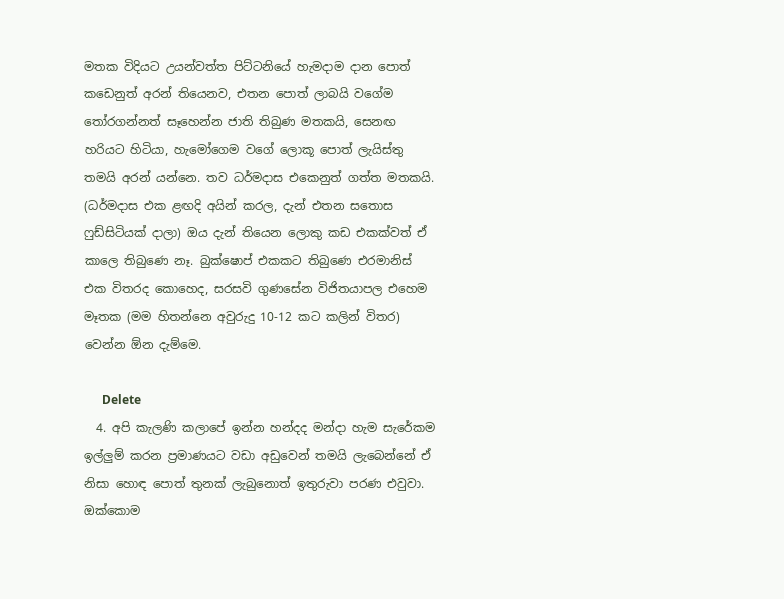මතක විදියට උයන්වත්ත පිට්ටනියේ හැමදාම දාන පොත් කඩෙනුත් අරන් තියෙනව, එතන පොත් ලාබයි වගේම තෝරගන්නත් සෑහෙන්න ජාති තිබුණ මතකයි, සෙනඟ හරියට හිටියා, හැමෝගෙම වගේ ලොකූ පොත් ලැයිස්තු තමයි අරන් යන්නෙ. තව ධර්මදාස එකෙනුත් ගත්ත මතකයි. (ධර්මදාස එක ළඟදි අයින් කරල, දැන් එතන සතොස ෆුඩ්සිටියක් දාලා) ඔය දැන් තියෙන ලොකු කඩ එකක්වත් ඒ කාලෙ තිබුණෙ නෑ. බුක්ෂොප් එකකට තිබුණෙ එරමානිස් එක විතරද කොහෙද, සරසවි ගුණසේන විජිතයාපල එහෙම මෑතක (මම හිතන්නෙ අවුරුදු 10-12 කට කලින් විතර) වෙන්න ඕන දැම්මෙ.

      Delete
  4. අපි කැලණි කලාපේ ඉන්න හන්දද මන්දා හැම සැරේකම ඉල්ලුම් කරන ප්‍රමාණයට වඩා අඩුවෙන් තමයි ලැබෙන්නේ ඒ නිසා හොඳ පොත් තුනක් ලැබුනොත් ඉතුරුවා පරණ එවුවා. ඔක්කොම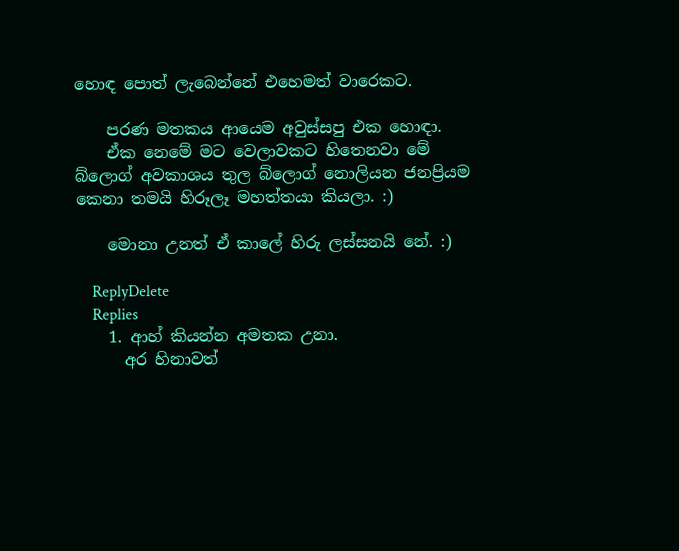හොඳ පොත් ලැබෙන්නේ එහෙමත් වාරෙකට.

    පරණ මතකය ආයෙම අවුස්සපු එක හොඳා.
    ඒක නෙමේ මට වෙලාවකට හිතෙනවා මේ බ්ලොග් අවකාශය තුල බ්ලොග් නොලියන ජනප්‍රියම කෙනා තමයි හිරූලෑ මහත්තයා කියලා. :)

    මොනා උනත් ඒ කාලේ හිරු ලස්සනයි නේ. :)

    ReplyDelete
    Replies
    1. ආහ් කියන්න අමතක උනා.
      අර හිනාවත්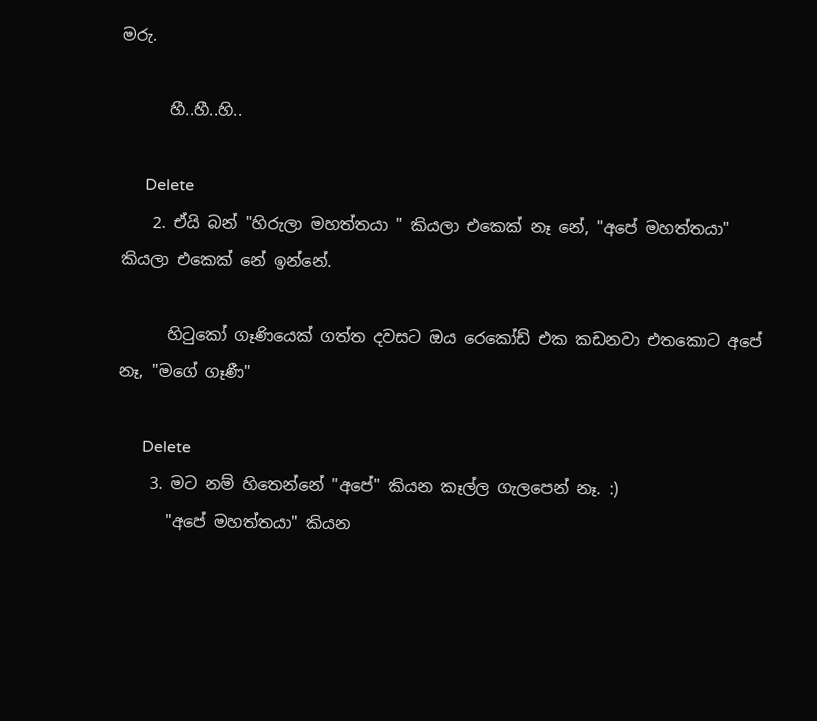මරු.

      හී..හී..හි..

      Delete
    2. ඒයි බන් "හිරුලා මහත්තයා " කියලා එකෙක් නෑ නේ, "අපේ මහත්තයා" කියලා එකෙක් නේ ඉන්නේ.

      හිටුකෝ ගෑණියෙක් ගත්ත දවසට ඔය රෙකෝඩ් එක කඩනවා එතකොට අපේ නෑ, "මගේ ගෑණී"

      Delete
    3. මට නම් හිතෙන්නේ "අපේ" කියන කෑල්ල ගැලපෙන් නෑ. :)
      "අපේ මහත්තයා" කියන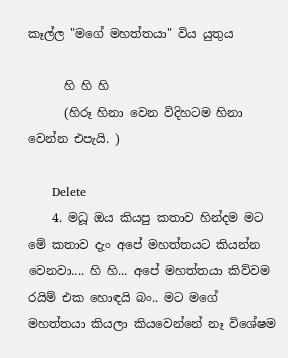කෑල්ල "මගේ මහත්තයා" විය යුතුය

      හි හි හි
      (හිරූ හිනා වෙන විදිහටම හිනා වෙන්න එපැයි. )

      Delete
    4. මධූ ඔය කියපු කතාව හින්දම මට මේ කතාව දැං අපේ මහත්තයට කියන්න වෙනවා.... හි හි... අපේ මහත්තයා කිව්වම රයිම් එක හොඳයි බං.. මට මගේ මහත්තයා කියලා කියවෙන්නේ නෑ විශේෂම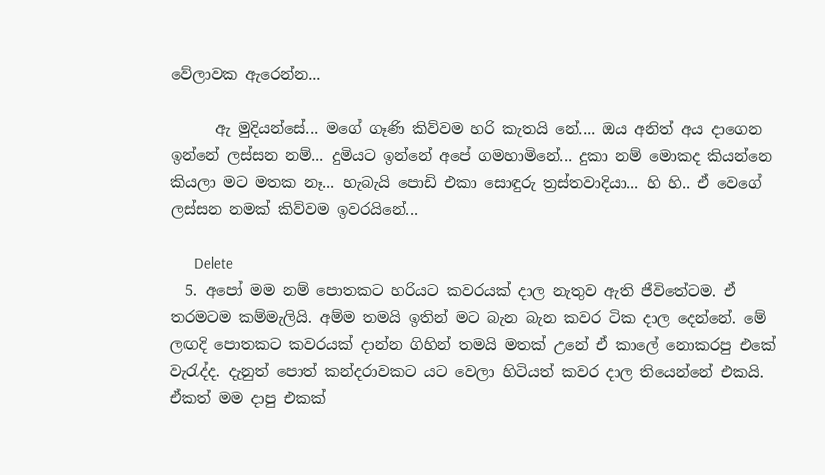වේලාවක ඇරෙන්න...

      ඇ මුදියන්සේ... මගේ ගෑණි කිව්වම හරි කැතයි නේ.... ඔය අනිත් අය දාගෙන ඉන්නේ ලස්සන නම්... දුමියට ඉන්නේ අපේ ගමහාමිනේ... දුකා නම් මොකද කියන්නෙ කියලා මට මතක නෑ... හැබැයි පොඩි එකා සොඳුරු ත්‍රස්තවාදියා... හි හි.. ඒ වෙගේ ලස්සන නමක් කිව්වම ඉවරයිනේ...

      Delete
  5. අපෝ මම නම් පොතකට හරියට කවරයක් දාල නැතුව ඇති ජීවිතේටම. ඒ තරමටම කම්මැලියි. අම්ම තමයි ඉතින් මට බැන බැන කවර ටික දාල දෙන්නේ. මේ ලඟදි පොතකට කවරයක් දාන්න ගිහින් තමයි මතක් උනේ ඒ කාලේ නොකරපු එකේ වැරැද්ද. දැනුත් පොත් කන්දරාවකට යට වෙලා හිටියත් කවර දාල තියෙන්නේ එකයි. ඒකත් මම දාපු එකක්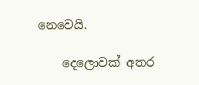නෙවෙයි.

    දෙලොවක් අතර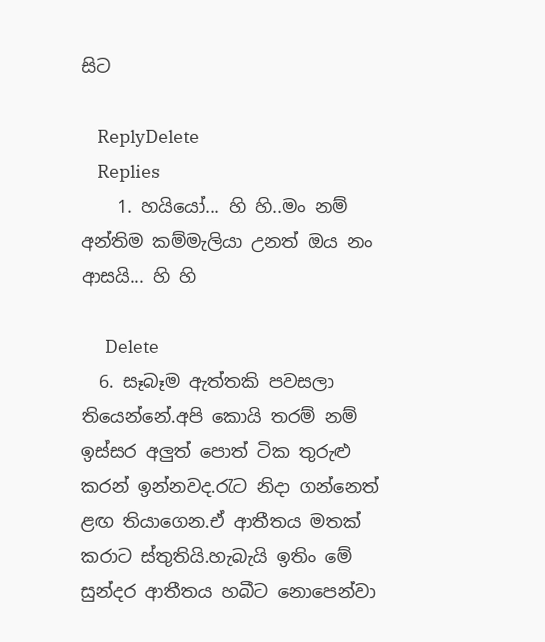සිට

    ReplyDelete
    Replies
    1. හයියෝ... හි හි..මං නම් අන්තිම කම්මැලියා උනත් ඔය නං ආසයි... හි හි

      Delete
  6. සෑබෑම ඇත්තකි පවසලා තියෙන්නේ.අපි කොයි තරම් නම් ඉස්සර අලුත් පොත් ටික තුරුළු කරන් ඉන්නවද.රැට නිදා ගන්නෙත් ළඟ තියාගෙන.ඒ ආතීතය මතක් කරාට ස්තුතියි.හැබැයි ඉතිං මේ සුන්දර ආතීතය හබීට නොපෙන්වා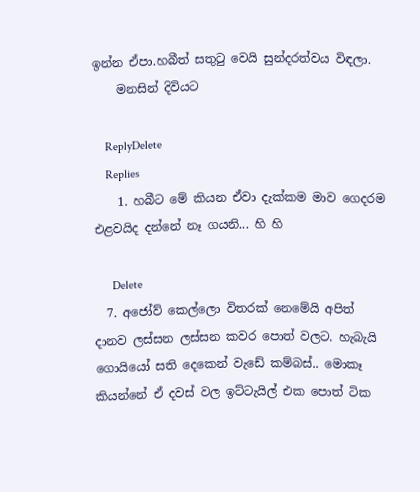ඉන්න ඒපා.හබීත් සතුටු වෙයි සුන්දරත්වය විඳලා.
    මනසින් දිවියට

    ReplyDelete
    Replies
    1. හබීට මේ කියන ඒවා දැක්කම මාව ගෙදරම එළවයිද දන්නේ නෑ ගයනි... හි හි

      Delete
  7. අජෝව් කෙල්ලො විතරක් නෙමේයි අපිත් දානව ලස්සන ලස්සන කවර පොත් වලට. හැබැයි ගොයියෝ සති දෙකෙන් වැඩේ කම්බස්.. මොකෑ කියන්නේ ඒ දවස් වල ඉට්ටැයිල් එක පොත් ටික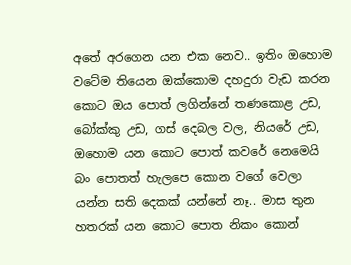අතේ අරගෙන යන එක නෙව.. ඉතිං ඔහොම වටේම තියෙන ඔක්කොම දහදුරා වැඩ කරන කොට ඔය පොත් ලගින්නේ තණකොළ උඩ, බෝක්කු උඩ, ගස් දෙබල වල, නියරේ උඩ, ඔහොම යන කොට පොත් කවරේ නෙමෙයි බං පොතත් හැලපෙ කොන වගේ වෙලා යන්න සති දෙකක් යන්නේ නෑ.. මාස තුන හතරක් යන කොට පොත නිකං කොන්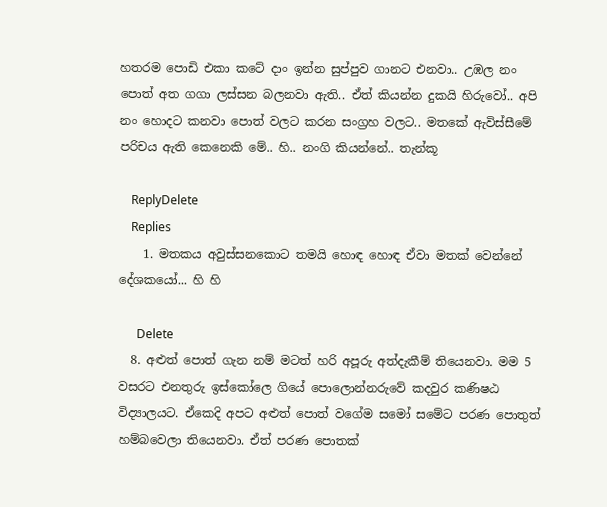හතරම පොඩි එකා කටේ දාං ඉන්න සුප්පුව ගානට එනවා.. උඹල නං පොත් අත ගගා ලස්සන බලනවා ඇති.. ඒත් කියන්න දුකයි හිරුවෝ.. අපි නං හොදට කනවා පොත් වලට කරන සංග්‍රහ වලට.. මතකේ ඇවිස්සීමේ පරිචය ඇති කෙනෙකි මේ.. හි.. නංගි කියන්නේ.. තැන්කූ

    ReplyDelete
    Replies
    1. මතකය අවුස්සනකොට තමයි හොඳ හොඳ ඒවා මතක් වෙන්නේ දේශකයෝ... හි හි

      Delete
  8. අළුත් පොත් ගැන නම් මටත් හරි අපූරු අත්දැකීම් තියෙනවා. මම 5 වසරට එනතුරු ඉස්කෝලෙ ගියේ පොලොන්නරුවේ කදවුර කණිෂඨ විද්‍යාලයට. ඒකෙදි අපට අළුත් පොත් වගේම සමෝ සමේට පරණ පොතුත් හම්බවෙලා තියෙනවා. ඒත් පරණ පොතක්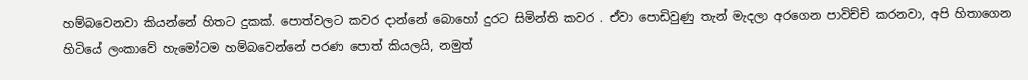හම්බවෙනවා කියන්නේ හිතට දුකක්. පොත්වලට කවර දාන්නේ බොහෝ දුරට සිමින්ති කවර . ඒවා පොඩිවුණු තැන් මැදලා අරගෙන පාවිච්චි කරනවා, අපි හිතාගෙන හිටියේ ලංකාවේ හැමෝටම හම්බවෙන්නේ පරණ පොත් කියලයි, නමුත්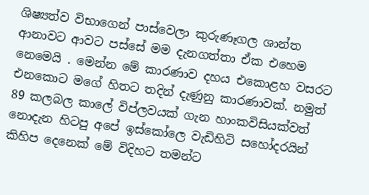ශිෂ්‍යත්ව විභාගෙන් පාස්වෙලා කුරුණෑගල ශාන්ත ආනාවට ආවට පස්සේ මම දැනගත්තා ඒක එහෙම නෙමෙයි . මෙන්න මේ කාරණාව දහය එකොළහ වසරට එනකොට මගේ හිතට තදින් දැණුනු කාරණාවක්. නමුත් 89 කලබල කාලේ විප්ලවයක් ගැන හාංකවිසියක්වත් නොදැන හිටපු අපේ ඉස්කෝලෙ වැඩිහිටි සහෝදරයින් කිහිප දෙනෙක් මේ විදිහට තමන්ට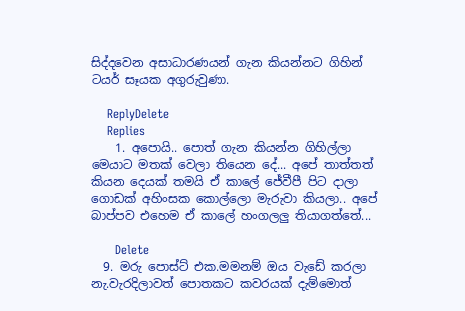සිද්දවෙන අසාධාරණයන් ගැන කියන්නට ගිහින් ටයර් සෑයක අගුරුවුණා.

    ReplyDelete
    Replies
    1. අපොයි.. පොත් ගැන කියන්න ගිහිල්ලා මෙයාට මතක් වෙලා තියෙන දේ... අපේ තාත්තත් කියන දෙයක් තමයි ඒ කාලේ ‌ජේවීපී පිට දාලා ගොඩක් අහිංසක කොල්ලො මැරුවා කියලා.. අපේ බාප්පව එහෙම ඒ කාලේ හංගලලු තියාගත්තේ...

      Delete
  9. මරු පොස්ට් එක.මමනම් ඔය වැඩේ කරලා නැ.වැරදිලාවත් පොතකට කවරයක් දැම්මොත්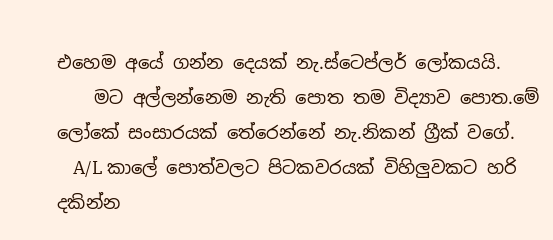එහෙම අයේ ගන්න දෙයක් නැ.ස්ටෙප්ලර් ලෝකයයි.
    මට අල්ලන්නෙම නැති පොත තම විද්‍යාව පොත.මේ ලෝකේ සංසාරයක් තේරෙන්නේ නැ.නිකන් ග්‍රීක් වගේ.
    A/L කාලේ පොත්වලට පිටකවරයක් විහිලුවකට හරි දකින්න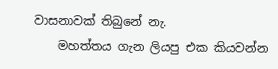වාසනාවක් තිබුනේ නැ.
    මහත්තය ගැන ලියපු එක කියවන්න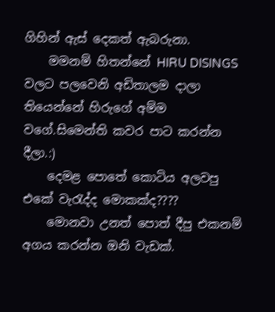ගිහින් ඇස් දෙකත් ඇබරුනා.
    මමනම් හිතන්නේ HIRU DISINGS වලට පලවෙනි අඩිතාලම දාලා තියෙන්නේ හිරුගේ අම්ම වගේ.සිමෙන්ති කවර පාට කරන්න දීලා.:)
    දෙමළ පොතේ කොටිය අලවපු එකේ වැරැද්ද මොකක්ද????
    මොනවා උනත් පොත් දීපු එකනම් අගය කරන්න ඔනි වැඩක්.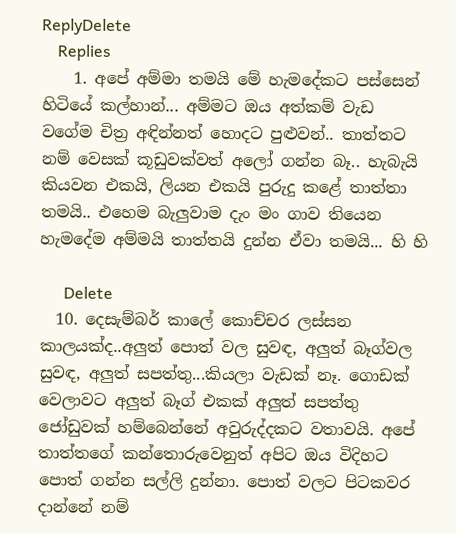ReplyDelete
    Replies
    1. අපේ අම්මා තමයි මේ හැමදේකට පස්සෙන් හිටියේ කල්හාන්... අම්මට ඔය අත්කම් වැඩ වගේම චිත්‍ර අඳින්නත් හොදට පුළුවන්.. තාත්තට නම් වෙසක් කූඩුවක්වත් අලෝ ගන්න බෑ.. හැබැයි කියවන එකයි, ලියන එකයි පුරුදු කළේ තාත්තා තමයි.. එහෙම බැලුවාම දැං මං ගාව තියෙන හැමදේම අම්මයි තාත්තයි දුන්න ඒවා තමයි... හි හි

      Delete
  10. දෙසැම්බර් කාලේ කොච්චර ලස්සන කාලයක්ද..අලුත් පොත් වල සුවඳ, අලුත් බෑග්වල සුවඳ, අලුත් සපත්තු...කියලා වැඩක් නෑ. ගොඩක් වෙලාවට අලුත් බෑග් එකක් අලුත් සපත්තු ජෝඩුවක් හම්බෙන්නේ අවුරුද්දකට වතාවයි. අපේ තාත්තගේ කන්තොරුවෙනුත් අපිට ඔය විදිහට පොත් ගන්න සල්ලි දුන්නා. පොත් වලට පිටකවර දාන්නේ නම්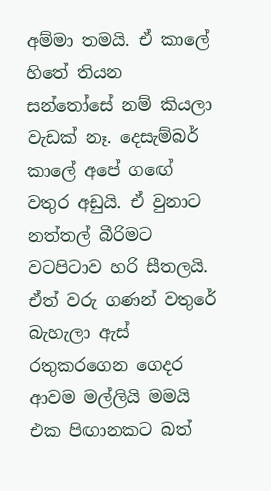අම්මා තමයි. ඒ කාලේ හිතේ තියන සන්තෝසේ නම් කියලා වැඩක් නෑ. දෙසැම්බර් කාලේ අපේ ගඟේ වතුර අඩුයි. ඒ වුනාට නත්තල් බීරිමට වටපිටාව හරි සීතලයි. ඒත් වරු ගණන් වතුරේ බැහැලා ඇස් රතුකරගෙන ගෙදර ආවම මල්ලියි මමයි එක පිඟානකට බත්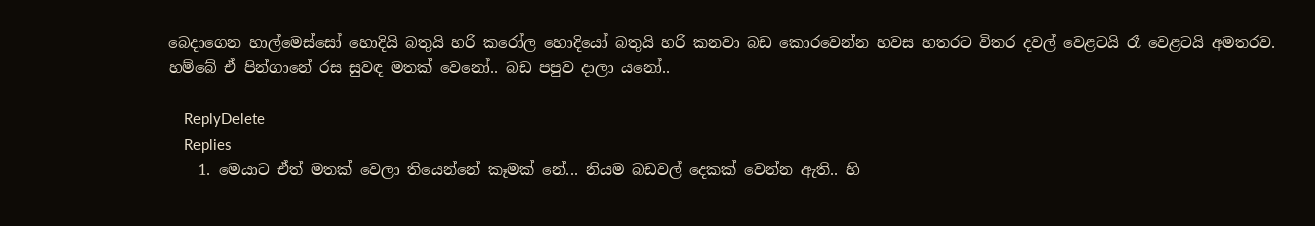බෙදාගෙන හාල්මෙස්සෝ හොදියි බතුයි හරි කරෝල හොදියෝ බතුයි හරි කනවා බඩ කොරවෙන්න හවස හතරට විතර දවල් වෙළටයි රෑ වෙළටයි අමතරව. හම්බේ ඒ පින්ගානේ රස සුවඳ මතක් වෙනෝ.. බඩ පපුව දාලා යනෝ..

    ReplyDelete
    Replies
    1. මෙයාට ඒත් මතක් වෙලා තියෙන්නේ කෑමක් නේ... නියම බඩවල් දෙකක් වෙන්න ඇති.. හි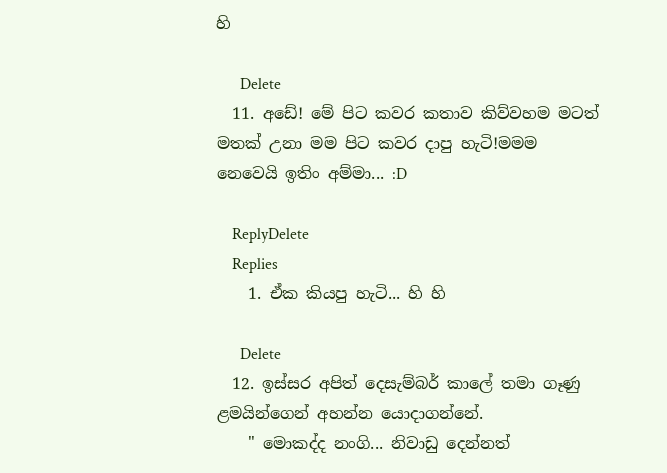හි

      Delete
  11. අඩේ! මේ පිට කවර කතාව කිව්වහම මටත් මතක් උනා මම පිට කවර දාපු හැටි!මමම නෙවෙයි ඉතිං අම්මා... :D

    ReplyDelete
    Replies
    1. ඒක කියපු හැටි... හි හි

      Delete
  12. ඉස්සර අපිත් දෙසැම්බර් කාලේ තමා ගෑණු ළමයින්ගෙන් අහන්න යොදාගන්නේ.
    " මොකද්ද නංගි... නිවාඩු දෙන්නත්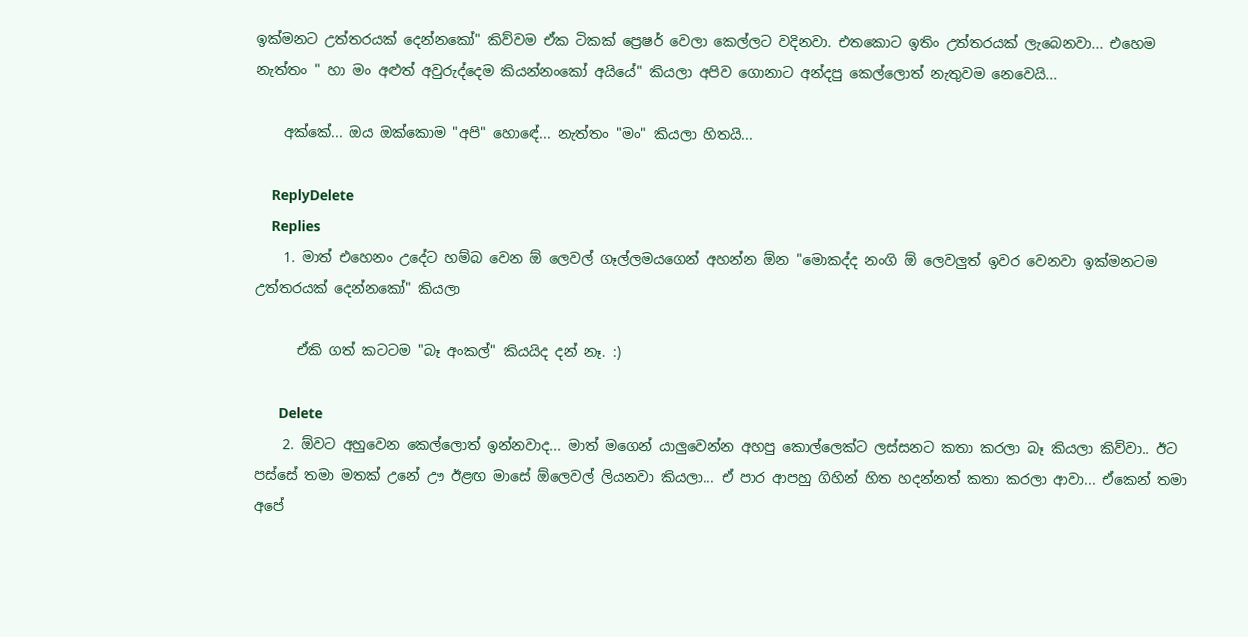ඉක්මනට උත්තරයක් දෙන්නකෝ" කිව්වම ඒක ටිකක් ප්‍රෙෂර් වෙලා කෙල්ලට වදිනවා. එතකොට ඉතිං උත්තරයක් ලැබෙනවා... එහෙම නැත්තං " හා මං අළුත් අවුරුද්දෙම කියන්නංකෝ අයියේ" කියලා අපිව ගොනාට අන්දපු කෙල්ලොත් නැතුවම නෙවෙයි...

    අක්කේ... ඔය ඔක්කොම "අපි" හොඳේ... නැත්තං "මං" කියලා හිතයි...

    ReplyDelete
    Replies
    1. මාත් එහෙනං උදේට හම්බ වෙන ඕ ලෙවල් ගෑල්ලමයගෙන් අහන්න ඕන "මොකද්ද නංගි ඕ ලෙවලුත් ඉවර වෙනවා ඉක්මනටම උත්තරයක් දෙන්නකෝ" කියලා

      ඒකි ගත් කටටම "බෑ අංකල්" කියයිද දන් නෑ. :)

      Delete
    2. ඕවට අහුවෙන කෙල්ලොත් ඉන්නවාද... මාත් මගෙන් යාලුවෙන්න අහපු කොල්ලෙක්ට ලස්සනට කතා කරලා බෑ කියලා කිව්වා.. ඊට පස්සේ තමා මතක් උනේ ඌ ඊළඟ මාසේ ඕලෙවල් ලියනවා කියලා... ඒ පාර ආපහු ගිහින් හිත හදන්නත් කතා කරලා ආවා... ඒකෙන් තමා අපේ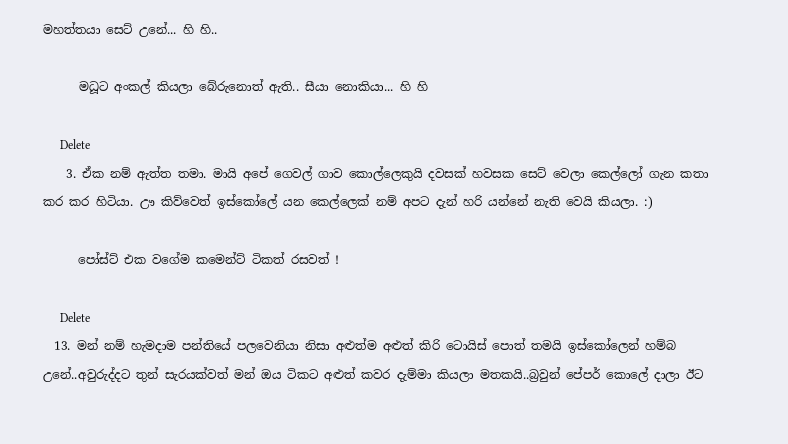මහත්තයා සෙට් උනේ... හි හි..

      මධූට අංකල් කියලා බේරුනොත් ඇති.. සීයා නොකියා... හි හි

      Delete
    3. ඒක නම් ඇත්ත තමා. මායි අපේ ගෙවල් ගාව කොල්ලෙකුයි දවසක් හවසක සෙට් වෙලා කෙල්ලෝ ගැන කතා කර කර හිටියා. ඌ කිව්වෙත් ඉස්කෝලේ යන කෙල්ලෙක් නම් අපට දැන් හරි යන්නේ නැති වෙයි කියලා. :)

      පෝස්ට් එක වගේම කමෙන්ට් ටිකත් රසවත් !

      Delete
  13. මන් නම් හැමදාම පන්තියේ පලවෙනියා නිසා අළුත්ම අළුත් කිරි ටොයිස් පොත් තමයි ඉස්කෝලෙන් හම්බ උනේ..අවුරුද්දට තුන් සැරයක්වත් මන් ඔය ටිකට අළුත් කවර දැම්මා කියලා මතකයි..බ්‍රවුන් පේපර් කොලේ දාලා ඊට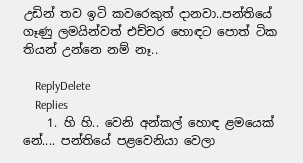උඩින් තව ඉටි කවරෙකුත් දානවා..පන්තියේ ගෑණු ලමයින්වත් එච්චර හොඳට පොත් ටික තියන් උන්නෙ නම් නෑ..

    ReplyDelete
    Replies
    1. හි හි.. වෙනි අන්කල් හොඳ ළමයෙක් නේ.... පන්තියේ පළවෙනියා වෙලා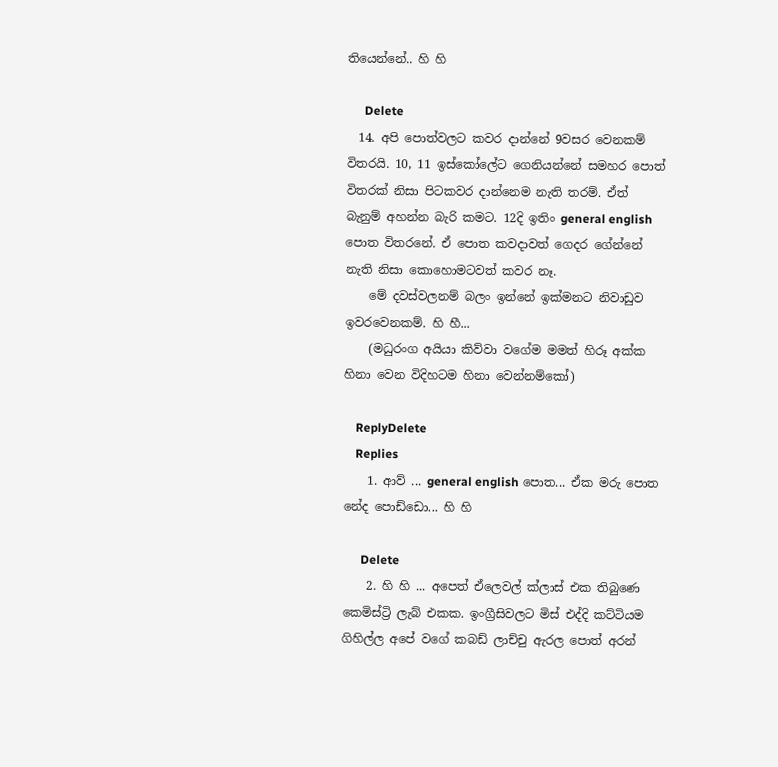තියෙන්නේ.. හි හි

      Delete
  14. අපි පොත්වලට කවර දාන්නේ 9වසර වෙනකම් විතරයි. 10, 11 ඉස්කෝලේට ගෙනියන්නේ සමහර පොත් විතරක් නිසා පිටකවර දාන්නෙම නැති තරම්. ඒත් බැනුම් අහන්න බැරි කමට. 12දි ඉතිං general english පොත විතරනේ. ඒ පොත කවදාවත් ගෙදර ගේන්නේ නැති නිසා කොහොමටවත් කවර නෑ.
    මේ දවස්වලනම් බලං ඉන්නේ ඉක්මනට නිවාඩුව ඉවරවෙනකම්. හි හී...
    (මධුරංග අයියා කිව්වා වගේම මමත් හිරූ අක්ක හිනා වෙන විදිහටම හිනා වෙන්නම්කෝ)

    ReplyDelete
    Replies
    1. ආව් ... general english පොත... ඒක මරු පොත නේද පොඩ්ඩො... හි හි

      Delete
    2. හි හි ... අපෙත් ඒලෙවල් ක්ලාස් එක තිබුණෙ කෙමිස්ට්‍රි ලැබ් එකක. ඉංග්‍රීසිවලට මිස් එද්දි කට්ටියම ගිහිල්ල අපේ වගේ කබඩ් ලාච්චු ඇරල පොත් අරන්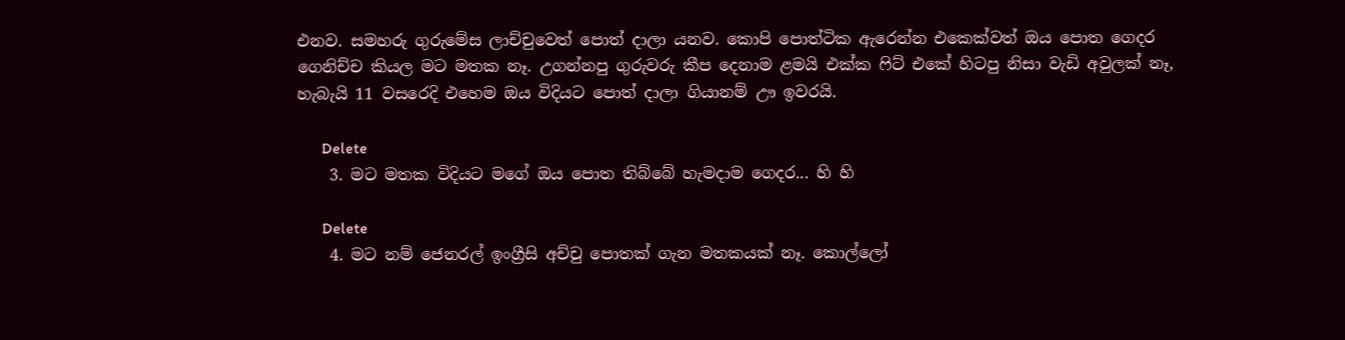එනව. සමහරු ගුරුමේස ලාච්චුවෙත් පොත් දාලා යනව. කොපි පොත්ටික ඇරෙන්න එකෙක්වත් ඔය පොත ගෙදර ගෙනිච්ච කියල මට මතක නෑ. උගන්නපු ගුරුවරු කීප දෙනාම ළමයි එක්ක ෆිට් එකේ හිටපු නිසා වැඩි අවුලක් නෑ, හැබැයි 11 වසරෙදි එහෙම ඔය විදියට පොත් දාලා ගියානම් ඌ ඉවරයි.

      Delete
    3. මට මතක විදියට මගේ ඔය පොත තිබ්බේ හැමදාම ගෙදර... හි හි

      Delete
    4. මට නම් ජෙනරල් ඉංග්‍රීසි අච්චු පොතක් ගැන මතකයක් නෑ. කොල්ලෝ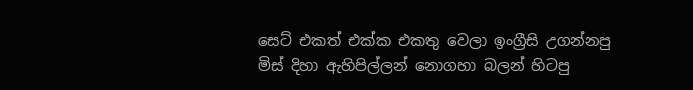සෙට් එකත් එක්ක එකතු වෙලා ඉංග්‍රීසි උගන්නපු මිස් දිහා ඇහිපිල්ලන් නොගහා බලන් හිටපු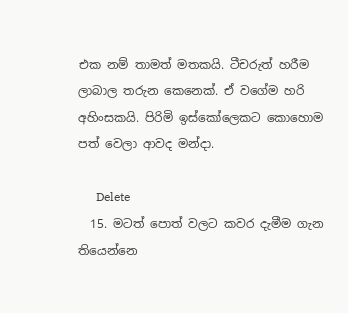එක නම් තාමත් මතකයි. ටීචරුත් හරීම ලාබාල තරුන කෙනෙක්. ඒ වගේම හරි අහිංසකයි. පිරිමි ඉස්කෝලෙකට කොහොම පත් වෙලා ආවද මන්දා.

      Delete
  15. මටත් පොත් වලට කවර දැමීම ගැන තියෙන්නෙ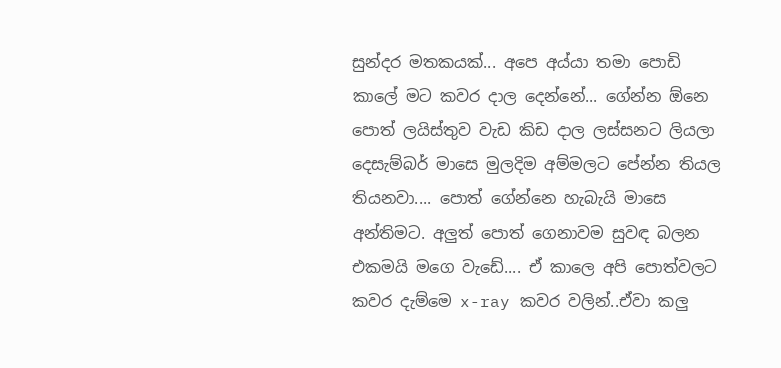සුන්දර මතකයක්... අපෙ අය්යා තමා පොඩි කාලේ මට කවර දාල දෙන්නේ... ගේන්න ඕනෙ පොත් ලයිස්තුව වැඩ කිඩ දාල ලස්සනට ලියලා දෙසැම්බර් මාසෙ මුලදිම අම්මලට පේන්න තියල තියනවා.... පොත් ගේන්නෙ හැබැයි මාසෙ අන්තිමට. අලුත් පොත් ගෙනාවම සුවඳ බලන එකමයි මගෙ වැඩේ.... ඒ කාලෙ අපි පොත්වලට කවර දැම්මෙ x-ray කවර වලින්..ඒවා කලු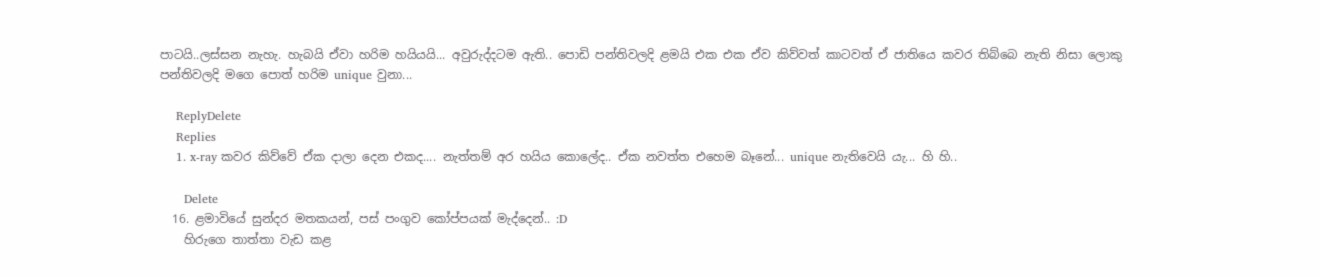පාටයි..ලස්සන නැහැ. හැබයි ඒවා හරිම හයියයි... අවුරුද්දටම ඇති.. පොඩි පන්තිවලදි ළමයි එක එක ඒව කිව්වත් කාටවත් ඒ ජාතියෙ කවර තිබ්බෙ නැති නිසා ලොකු පන්තිවලදි මගෙ පොත් හරිම unique වුනා...

    ReplyDelete
    Replies
    1. x-ray කවර කිව්වේ ඒක දාලා දෙන එකද.... නැත්තම් අර හයිය කොලේද.. ඒක නවත්ත එහෙම බෑනේ... unique නැතිවෙයි යැ... හි හි..

      Delete
  16. ළමාවියේ සුන්දර මතකයන්, පස් පංගුව කෝප්පයක් මැද්දෙන්.. :D
    හිරුගෙ තාත්තා වැඩ කළ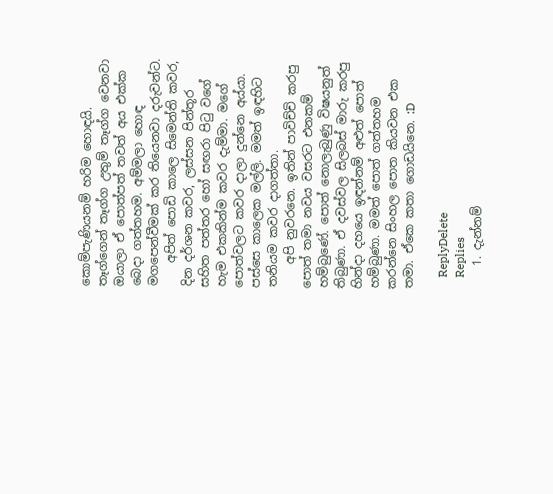කොම්පැණියනම් හරිම හොඳයි. තෑග්ගෙන් තෑග්ග උතුම් තෑග්ග වෙනවා ඔයාලා ඒ පොත්පත් තවත් අය එක්ක බෙදා ගත්තහම. අම්මලා හොඳ මගපෙන්වීමක් කර තියෙනවා දරුවන්ට.
    අපිත් පොඩි කාලෙ සිමෙන්ති කවර, දින දර්ශන කවර, ලස්සන පින්තූර සහිත පත්තර හෝ සඟරා පිටු වගේ හැම එකකින්ම කවර දැම්මා. මගේ පොත්වලට කවර දාලා දුන්නෙ අය්යා. පස්සෙ කාලෙක මල්ලි. මමත් ඉඳහිට තනියම කවර දාගත්තා.
    අපි නුවරනෙ. ඉතින් පාවිච්චි කරපු පොත් තමා නවය වසරට එනකම් හම්බුණේ. පොත් නොලැබුණු විෂයනුත් තිබුණා. ඒ දවස්වල සිලබස් මාරු කරපු හින්දා දහයෙ ඉඳන්නම් අළුත් පොත් හම්බුණා. මමත් පොත් ගත්තහම කරන්නෙ සිංහල පොත කියවන එක තමා. ඒකෙ කතා ගොඩයිනෙ. :D

    ReplyDelete
    Replies
    1. දැන්නම්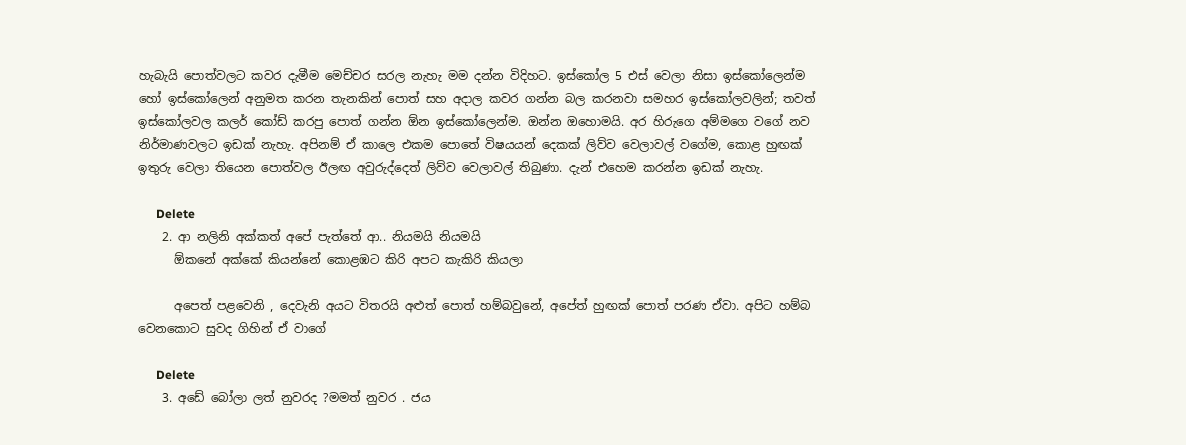හැබැයි පොත්වලට කවර දැමීම මෙච්චර සරල නැහැ මම දන්න විදිහට. ඉස්කෝල 5 එස් වෙලා නිසා ඉස්කෝලෙන්ම හෝ ඉස්කෝලෙන් අනුමත කරන තැනකින් පොත් සහ අදාල කවර ගන්න බල කරනවා සමහර ඉස්කෝලවලින්; තවත් ඉස්කෝලවල කලර් කෝඩ් කරපු පොත් ගන්න ඕන ඉස්කෝලෙන්ම. ඔන්න ඔහොමයි. අර හිරුගෙ අම්මගෙ වගේ නව නිර්මාණවලට ඉඩක් නැහැ. අපිනම් ඒ කාලෙ එකම පොතේ විෂයයන් දෙකක් ලිව්ව වෙලාවල් වගේම, කොළ හුඟක් ඉතුරු වෙලා තියෙන පොත්වල ඊලඟ අවුරුද්දෙත් ලිව්ව වෙලාවල් තිබුණා. දැන් එහෙම කරන්න ඉඩක් නැහැ.

      Delete
    2. ආ නලිනි අක්කත් අපේ පැත්තේ ආ.. නියමයි නියමයි
      ඕකනේ අක්කේ කියන්නේ කොළඹට කිරි අපට කැකිරි කියලා

      අපෙත් පළවෙනි , දෙවැනි අයට විතරයි අළුත් පොත් හම්බවුනේ, අපේත් හුඟක් පොත් පරණ ඒවා. අපිට හම්බ වෙනකොට සුවද ගිහින් ඒ වාගේ

      Delete
    3. අඩේ බෝලා ලත් නුවරද ?මමත් නුවර . ජය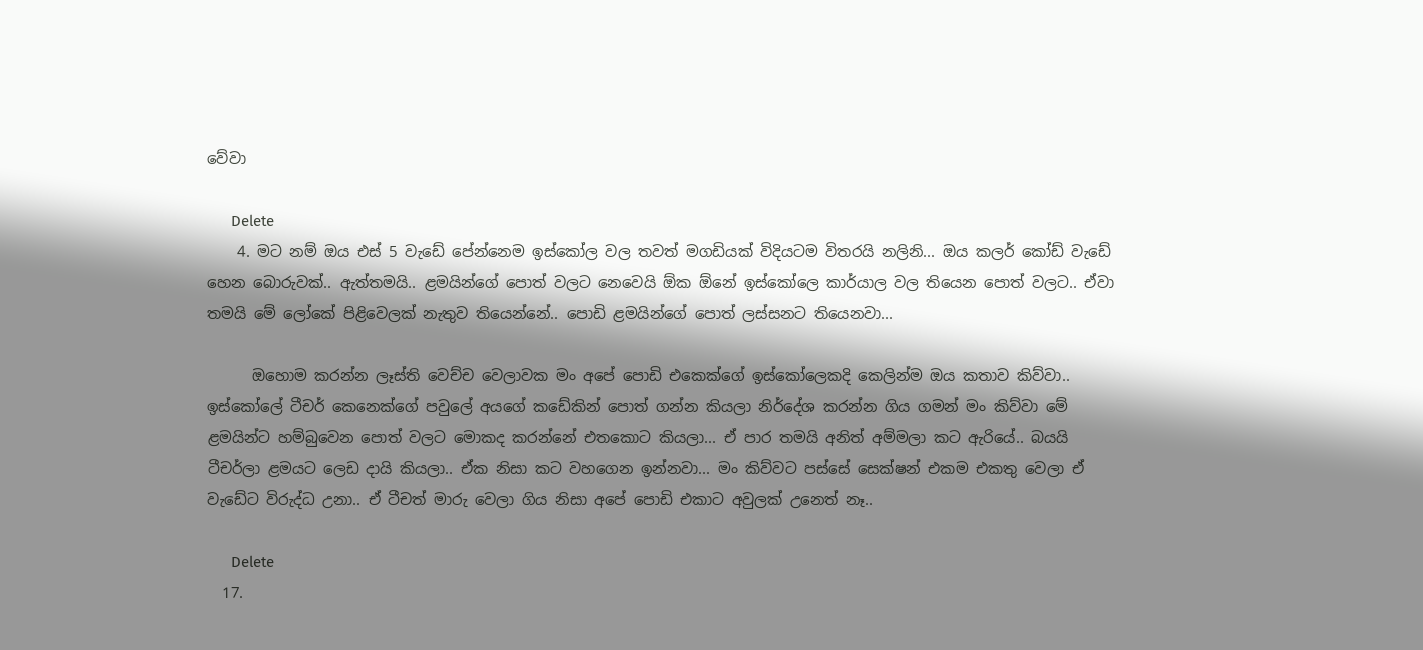වේවා

      Delete
    4. මට නම් ඔය එස් 5 වැඩේ පේන්නෙම ඉස්කෝල වල තවත් මගඩියක් විදියටම විතරයි නලිනි... ඔය කලර් කෝඩ් වැඩේ හෙන බොරුවක්.. ඇත්තමයි.. ළමයින්ගේ පොත් වලට නෙවෙයි ඕක ඕනේ ඉස්කෝලෙ කාර්යාල වල තියෙන පොත් වලට.. ඒවා තමයි මේ ලෝකේ පිළිවෙලක් නැතුව තියෙන්නේ.. පොඩි ළමයින්ගේ පොත් ලස්සනට තියෙනවා...

      ඔහොම කරන්න ලෑස්ති වෙච්ච වෙලාවක මං අපේ පොඩි එකෙක්ගේ ඉස්කෝලෙකදි කෙලින්ම ඔය කතාව කිව්වා.. ඉස්කෝලේ ටීචර් කෙනෙක්ගේ පවුලේ අයගේ කඩේකින් පොත් ගන්න කියලා නිර්දේශ කරන්න ගිය ගමන් මං කිව්වා මේ ළමයින්ට හම්බුවෙන පොත් වලට මොකද කරන්නේ එතකොට කියලා... ඒ පාර තමයි අනිත් අම්මලා කට ඇරියේ.. බයයි ටීචර්ලා ළමයට ලෙඩ දායි කියලා.. ඒක නිසා කට වහගෙන ඉන්නවා... මං කිව්වට පස්සේ සෙක්ෂන් එකම එකතු වෙලා ඒ වැඩේට විරුද්ධ උනා.. ඒ ටීචත් මාරු වෙලා ගිය නිසා අපේ පොඩි එකාට අවුලක් උනෙත් නෑ..

      Delete
  17.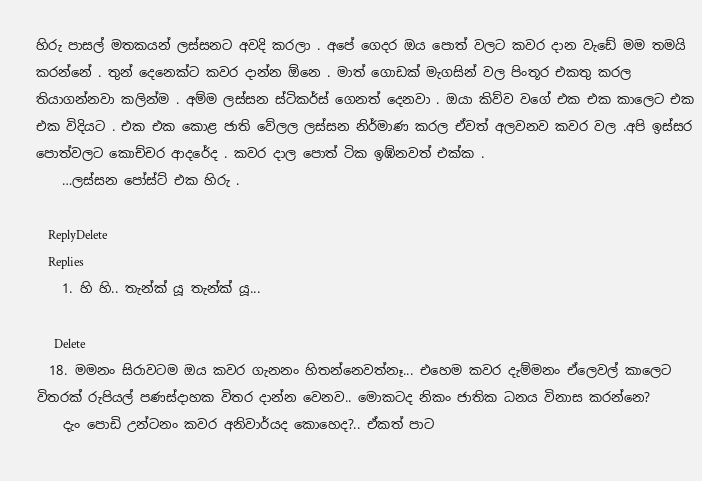හිරු පාසල් මතකයන් ලස්සනට අවදි කරලා . අපේ ගෙදර ඔය පොත් වලට කවර දාන වැඩේ මම තමයි කරන්නේ . තුන් දෙනෙක්ට කවර දාන්න ඕනෙ . මාත් ගොඩක් මැගසින් වල පිංතූර එකතු කරල තියාගන්නවා කලින්ම . අම්ම ලස්සන ස්ටිකර්ස් ගෙනත් දෙනවා . ඔයා කිව්ව වගේ එක එක කාලෙට එක එක විදියට . එක එක කොළ ජාති වේලල ලස්සන නිර්මාණ කරල ඒවත් අලවනව කවර වල .අපි ඉස්සර පොත්වලට කොච්චර ආදරේද . කවර දාල පොත් ටික ඉඹ්නවත් එක්ක .
    …ලස්සන පෝස්ට් එක හිරු .

    ReplyDelete
    Replies
    1. හි හි.. තැන්ක් යූ තැන්ක් යූ...

      Delete
  18. මමනං සිරාවටම ඔය කවර ගැනනං හිතන්නෙවත්නෑ... එහෙම කවර දැම්මනං ඒලෙවල් කාලෙට විතරක් රුපියල් පණස්දාහක විතර දාන්න වෙනව.. මොකටද නිකං ජාතික ධනය විනාස කරන්නෙ?
    දැං පොඩි උන්ටනං කවර අනිවාර්යද කොහෙද?.. ඒකත් පාට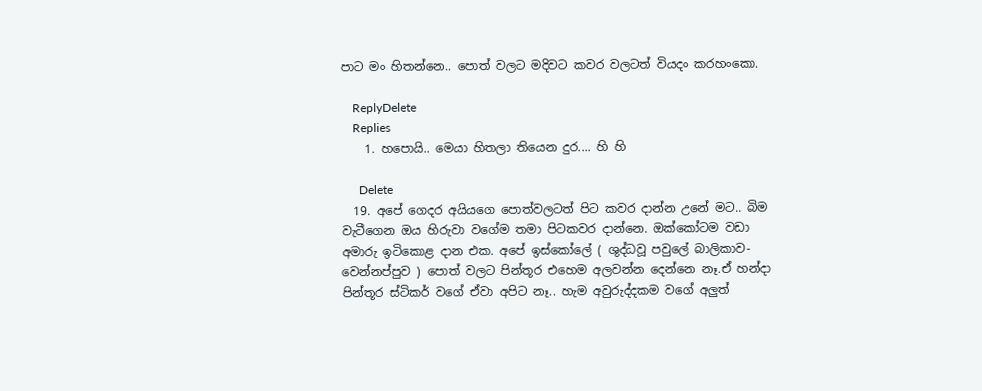පාට මං හිතන්නෙ.. පොත් වලට මදිවට කවර වලටත් වියදං කරහංකො.

    ReplyDelete
    Replies
    1. හපොයි.. මෙයා හිතලා තියෙන දුර.... හි හි

      Delete
  19. අපේ ගෙදර අයියගෙ පොත්වලටත් පිට කවර දාන්න උනේ මට.. බිම වැටීගෙන ඔය හිරුවා වගේම තමා පිටකවර දාන්නෙ. ඔක්කෝටම වඩා අමාරු ඉටිකොළ දාන එක. අපේ ඉස්කෝලේ ( ශුද්ධවූ පවුලේ බාලිකාව- වෙන්නප්පුව ) පොත් වලට පින්තූර එහෙම අලවන්න දෙන්නෙ නෑ.ඒ හන්දා පින්තූර ස්ටිකර් වගේ ඒවා අපිට නෑ.. හැම අවුරුද්දකම වගේ අලුත්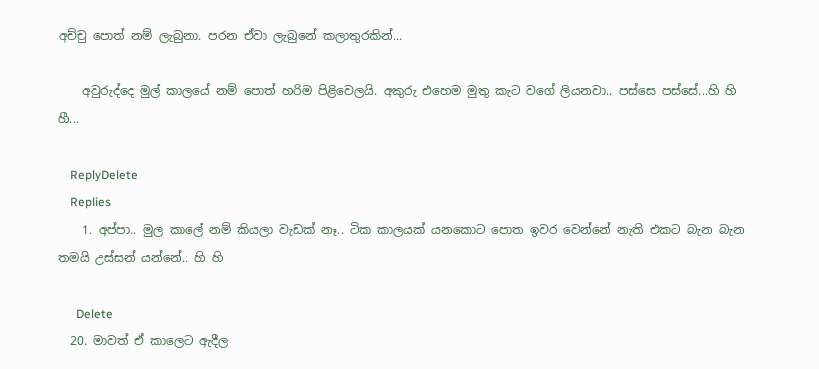අච්චු පොත් නම් ලැබුනා. පරන ඒවා ලැබුනේ කලාතුරකින්...

    අවුරුද්දෙ මුල් කාලයේ නම් පොත් හරිම පිළිවෙලයි. අකුරු එහෙම මුතු කැට වගේ ලියනවා.. පස්සෙ පස්සේ...හි හි හී...

    ReplyDelete
    Replies
    1. අප්පා.. මුල කාලේ නම් කියලා වැඩක් නෑ.. ටික කාලයක් යනකොට පොත ඉවර වෙන්නේ නැති එකට බැන බැන තමයි උස්සන් යන්නේ.. හි හි

      Delete
  20. මාවත් ඒ කාලෙට ඇදීල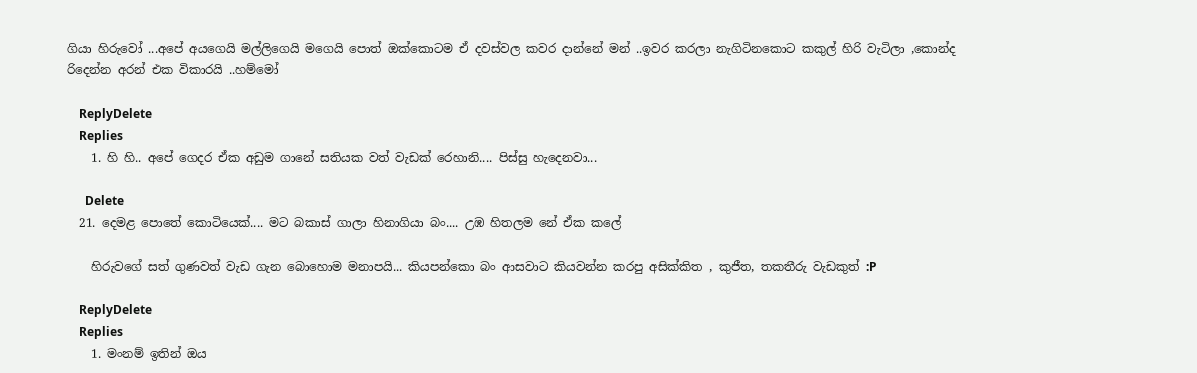ගියා හිරුවෝ ...අපේ අයගෙයි මල්ලිගෙයි මගෙයි පොත් ඔක්කොටම ඒ දවස්වල කවර දාන්නේ මන් ..ඉවර කරලා නැගිටිනකොට කකුල් හිරි වැටිලා ,කොන්ද රිදෙන්න අරන් එක විකාරයි ..හම්මෝ

    ReplyDelete
    Replies
    1. හි හි.. අපේ ගෙදර ඒක අඩුම ගානේ සතියක වත් වැඩක් රෙහානි.... පිස්සු හැදෙනවා...

      Delete
  21. දෙමළ පොතේ කොටියෙක්.... මට බකාස් ගාලා හිනාගියා බං.... උඹ හිතලම නේ ඒක කලේ

    හිරුවගේ සත් ගුණවත් වැඩ ගැන බොහොම මනාපයි... කියපන්කො බං ආසවාට කියවන්න කරපු අසික්කිත , කුජීත, තකතීරු වැඩකුත් :P

    ReplyDelete
    Replies
    1. මංනම් ඉතින් ඔය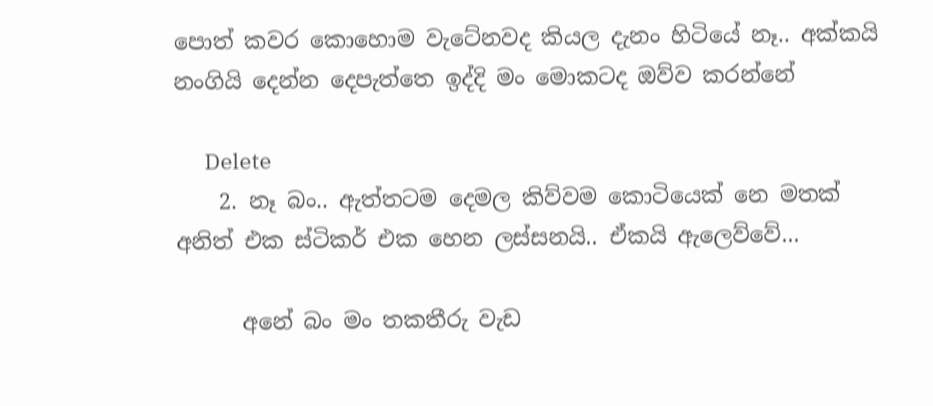පොත් කවර කොහොම වැටේනවද කියල දැනං හිටියේ නෑ.. අක්කයි නංගියි දෙන්න දෙපැත්තෙ ඉද්දි මං මොකටද ඔව්ව කරන්නේ

      Delete
    2. නෑ බං.. ඇත්තටම දෙමල කිව්වම කොටියෙක් නෙ මතක් අනිත් එක ස්ටිකර් එක හෙන ලස්සනයි.. ඒකයි ඇලෙව්වේ...

      අනේ බං මං තකතීරු වැඩ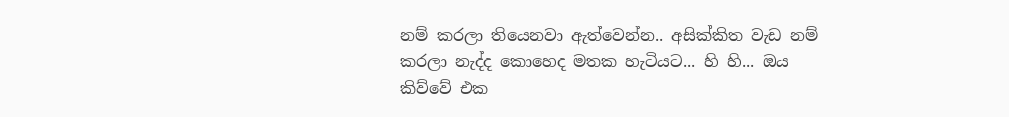නම් කරලා තියෙනවා ඇත්වෙන්න.. අසික්කිත වැඩ නම් කරලා නැද්ද කොහෙද මතක හැටියට... හි හි... ඔය කිව්වේ එක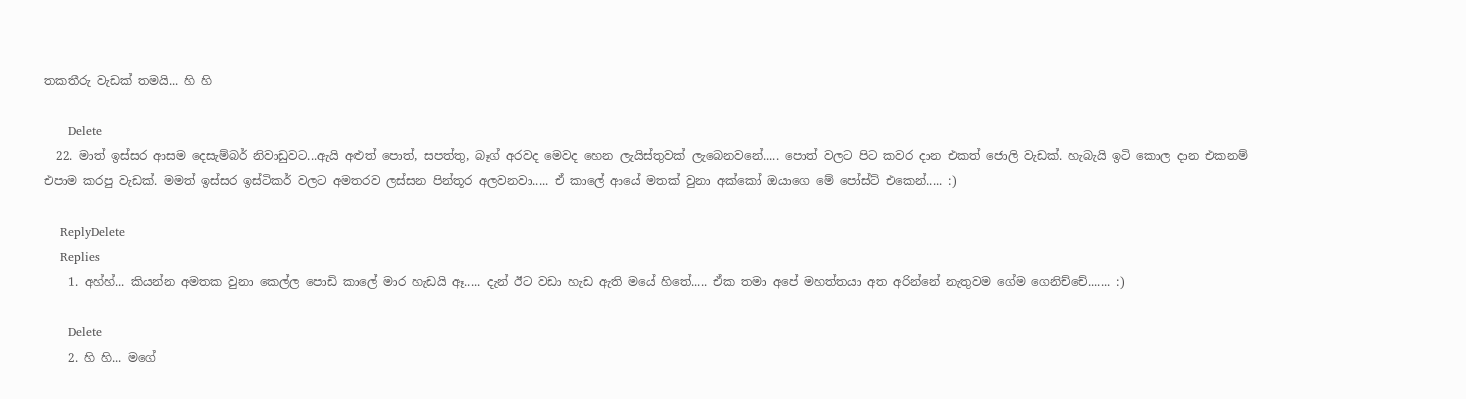තකතීරු වැඩක් තමයි... හි හි

      Delete
  22. මාත් ඉස්සර ආසම දෙසැම්බර් නිවාඩුවට...ඇයි අළුත් පොත්, සපත්තු, බෑග් අරවද මෙවද හෙන ලැයිස්තුවක් ලැබෙනවනේ..... පොත් වලට පිට කවර දාන එකත් ජොලි වැඩක්. හැබැයි ඉටි කොල දාන එකනම් එපාම කරපු වැඩක්. මමත් ඉස්සර ඉස්ටිකර් වලට අමතරව ලස්සන පින්තූර අලවනවා..... ඒ කාලේ ආයේ මතක් වුනා අක්කෝ ඔයාගෙ මේ පෝස්ට් එකෙන්..... :)

    ReplyDelete
    Replies
    1. අහ්හ්... කියන්න අමතක වුනා කෙල්ල පොඩි කාලේ මාර හැඩයි ඈ..... දැන් ඊට වඩා හැඩ ඇති මයේ හිතේ..... ඒක තමා අපේ මහත්තයා අත අරින්නේ නැතුවම ගේම ගෙනිච්චේ....... :)

      Delete
    2. හි හි... මගේ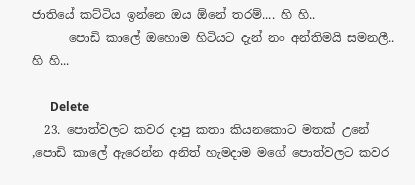ජාතියේ කට්ටිය ඉන්නෙ ඔය ඕනේ තරම්.... හි හි..
      පොඩි කාලේ ඔහොම හිටියට දැන් නං අන්තිමයි සමනලී.. හි හි...

      Delete
  23. පොත්වලට කවර දාපු කතා කියනකොට මතක් උනේ ,පොඩි කාලේ ඇරෙන්න අනිත් හැමදාම මගේ පොත්වලට කවර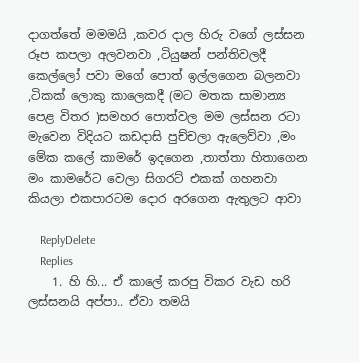දාගත්තේ මමමයි ,කවර දාල හිරු වගේ ලස්සන රූප කපලා අලවනවා ,ටියුෂන් පන්තිවලදී කෙල්ලෝ පවා මගේ පොත් ඉල්ලගෙන බලනවා ,ටිකක් ලොකු කාලෙකදී (මට මතක සාමාන්‍ය පෙළ විතර )සමහර පොත්වල මම ලස්සන රටා මැවෙන විදියට කඩදාසි පුච්චලා ඇලෙව්වා ,මං මේක කලේ කාමරේ ඉදගෙන ,තාත්තා හිතාගෙන මං කාමරේට වෙලා සිගරට් එකක් ගහනවා කියලා එකපාරටම දොර අරගෙන ඇතුලට ආවා

    ReplyDelete
    Replies
    1. හි හි... ඒ කාලේ කරපු විකර වැඩ හරි ලස්සනයි අප්පා.. ඒවා තමයි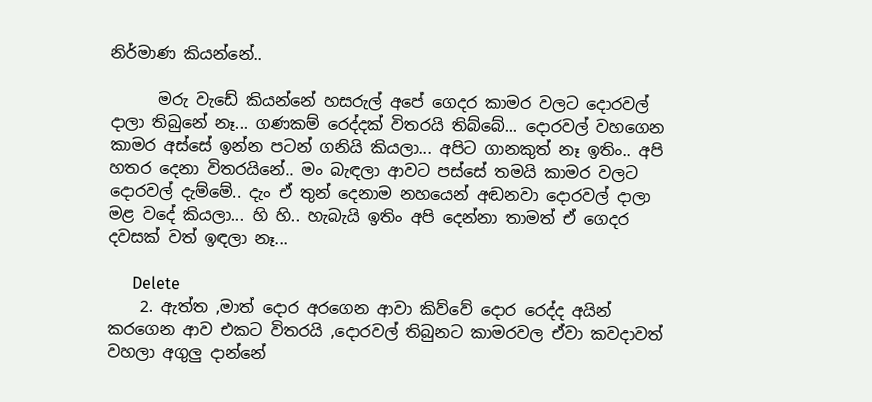නිර්මාණ කියන්නේ..

      මරු වැඩේ කියන්නේ හසරුල් අපේ ගෙදර කාමර වලට දොරවල් දාලා තිබුනේ නෑ... ගණකම් රෙද්දක් විතරයි තිබ්බේ... දොරවල් වහගෙන කාමර අස්සේ ඉන්න පටන් ගනියි කියලා... අපිට ගානකුත් නෑ ඉතිං.. අපි හතර දෙනා විතරයිනේ.. මං බැඳලා ආවට පස්සේ තමයි කාමර වලට දොරවල් දැම්මේ.. දැං ඒ තුන් දෙනාම නහයෙන් අඬනවා දොරවල් දාලා මළ වදේ කියලා... හි හි.. හැබැයි ඉතිං අපි දෙන්නා තාමත් ඒ ගෙදර දවසක් වත් ඉඳලා නෑ...

      Delete
    2. ඇත්ත ,මාත් දොර අරගෙන ආවා කිව්වේ දොර රෙද්ද අයින් කරගෙන ආව එකට විතරයි ,දොරවල් තිබුනට කාමරවල ඒවා කවදාවත් වහලා අගුලු දාන්නේ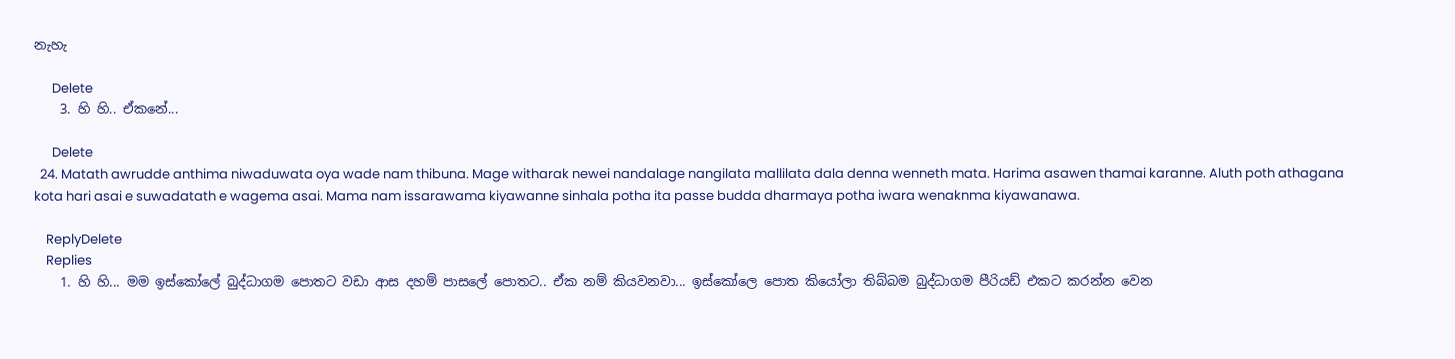නැහැ

      Delete
    3. හි හි.. ඒකනේ...

      Delete
  24. Matath awrudde anthima niwaduwata oya wade nam thibuna. Mage witharak newei nandalage nangilata mallilata dala denna wenneth mata. Harima asawen thamai karanne. Aluth poth athagana kota hari asai e suwadatath e wagema asai. Mama nam issarawama kiyawanne sinhala potha ita passe budda dharmaya potha iwara wenaknma kiyawanawa.

    ReplyDelete
    Replies
    1. හි හි... මම ඉස්කෝලේ බුද්ධාගම පොතට වඩා ආස දහම් පාසලේ පොතට.. ඒක නම් කියවනවා... ඉස්කෝලෙ පොත කියෝලා තිබ්බම බුද්ධාගම පීරියඩ් එකට කරන්න වෙන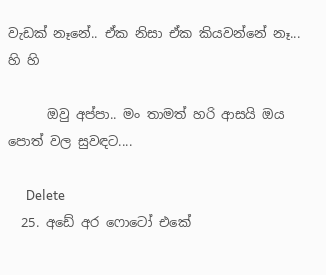වැඩක් නෑනේ.. ඒක නිසා ඒක කියවන්නේ නෑ... හි හි

      ඔවු අප්පා.. මං තාමත් හරි ආසයි ඔය පොත් වල සුවඳට....

      Delete
  25. අඩේ අර ෆොටෝ එකේ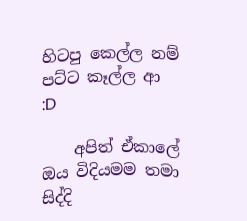හිටපු කෙල්ල නම් පට්ට කෑල්ල ආ :D

    අපිත් ඒකාලේ ඔය විදියමම තමා සිද්දි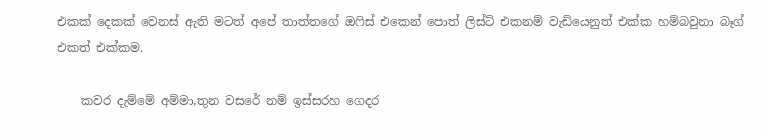එකක් දෙකක් වෙනස් ඇති මටත් අපේ තාත්තගේ ඔෆිස් එකෙන් පොත් ලිස්ට් එකනම් වැඩියෙනුත් එක්ක හම්බවුනා බෑග් එකත් එක්කම.

    කවර දැම්මේ අම්මා,තුන වසරේ නම් ඉස්සරහ ගෙදර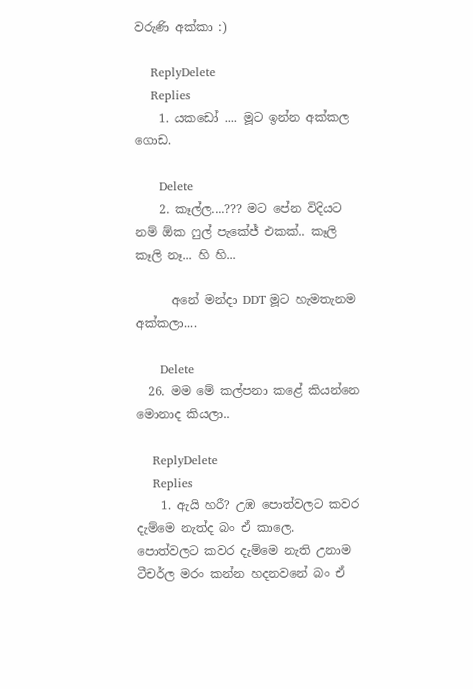වරුණි අක්කා :)

    ReplyDelete
    Replies
    1. යකඩෝ .... මූට ඉන්න අක්කල ගොඩ.

      Delete
    2. කෑල්ල....??? මට පේන විදියට නම් ඕක ෆුල් පැකේජ් එකක්.. කෑලි කෑලි නෑ... හි හි...

      අනේ මන්දා DDT මූට හැමතැනම අක්කලා....

      Delete
  26. මම මේ කල්පනා කළේ කියන්නෙ මොනාද කියලා..

    ReplyDelete
    Replies
    1. ඇයි හරී? උඹ පොත්වලට කවර දැම්මෙ නැත්ද බං ඒ කාලෙ. පොත්වලට කවර දැම්මෙ නැති උනාම ටීචර්ල මරං කන්න හදනවනේ බං ඒ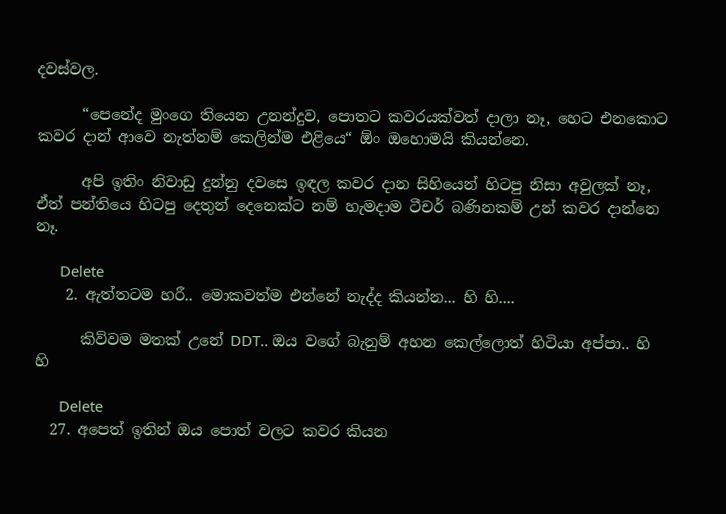දවස්වල.

      “පෙනේද මුංගෙ තියෙන උනන්දුව, පොතට කවරයක්වත් දාලා නෑ, හෙට එනකොට කවර දාන් ආවෙ නැත්නම් කෙලින්ම එළියෙ“ ඕං ඔහොමයි කියන්නෙ.

      අපි ඉතිං නිවාඩු දුන්නු දවසෙ ඉඳල කවර දාන සිහියෙන් හිටපු නිසා අවුලක් නෑ, ඒත් පන්තියෙ හිටපු දෙතුන් දෙනෙක්ට නම් හැමදාම ටීචර් බණිනකම් උන් කවර දාන්නෙ නෑ.

      Delete
    2. ඇත්තටම හරී.. මොකවත්ම එන්නේ නැද්ද කියන්න... හි හි....

      කිව්වම මතක් උනේ DDT.. ඔය වගේ බැනුම් අහන කෙල්ලොත් හිටියා අප්පා.. හි හි

      Delete
  27. අපෙත් ඉතින් ඔය පොත් වලට කවර කියන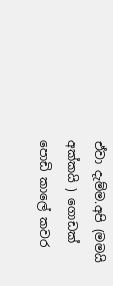ඒවා දැම්ම.අපි (මමයි අක්කයි ) ගොඩක් පොඩි කාලේ කවර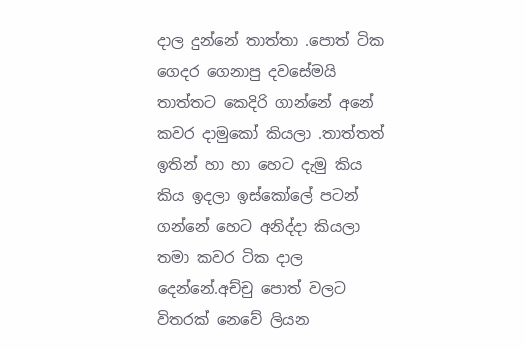දාල දුන්නේ තාත්තා .පොත් ටික ගෙදර ගෙනාපු දවසේමයි තාත්තට කෙදිරි ගාන්නේ අනේ කවර දාමුකෝ කියලා .තාත්තත් ඉතින් හා හා හෙට දැමු කිය කිය ඉදලා ඉස්කෝලේ පටන් ගන්නේ හෙට අනිද්දා කියලා තමා කවර ටික දාල දෙන්නේ.අච්චු පොත් වලට විතරක් නෙවේ ලියන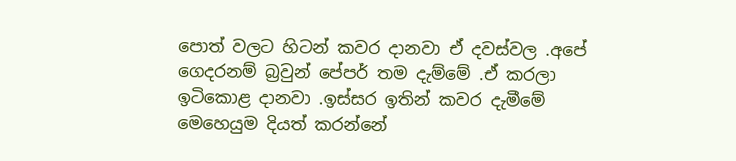පොත් වලට හිටන් කවර දානවා ඒ දවස්වල .අපේ ගෙදරනම් බ්‍රවුන් පේපර් තම දැම්මේ .ඒ කරලා ඉටිකොළ දානවා .ඉස්සර ඉතින් කවර දැමීමේ මෙහෙයුම දියත් කරන්නේ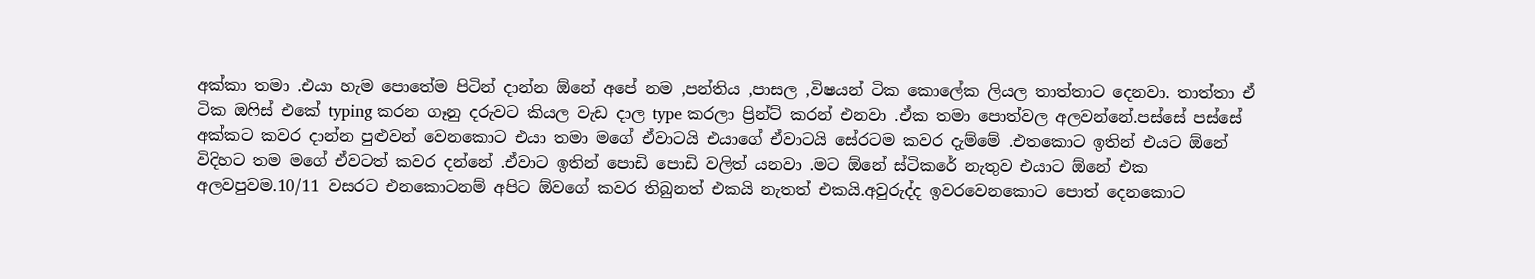අක්කා තමා .එයා හැම පොතේම පිටින් දාන්න ඕනේ අපේ නම ,පන්තිය ,පාසල ,විෂයන් ටික කොලේක ලියල තාත්තාට දෙනවා. තාත්තා ඒ ටික ඔෆිස් එකේ typing කරන ගෑනු දරුවට කියල වැඩ දාල type කරලා ප්‍රින්ට් කරන් එනවා .ඒක තමා පොත්වල අලවන්නේ.පස්සේ පස්සේ අක්කට කවර දාන්න පුළුවන් වෙනකොට එයා තමා මගේ ඒවාටයි එයාගේ ඒවාටයි සේරටම කවර දැම්මේ .එතකොට ඉතින් එයට ඕනේ විදිහට තම මගේ ඒවටත් කවර දන්නේ .ඒවාට ඉතින් පොඩි පොඩි වලිත් යනවා .මට ඕනේ ස්ටිකරේ නැතුව එයාට ඕනේ එක අලවපුවම.10/11 වසරට එනකොටනම් අපිට ඕවගේ කවර තිබුනත් එකයි නැතත් එකයි.අවුරුද්ද ඉවරවෙනකොට පොත් දෙනකොට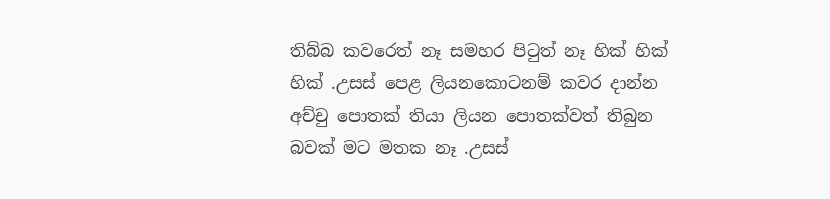තිබ්බ කවරෙත් නෑ සමහර පිටුත් නෑ හික් හික් හික් .උසස් පෙළ ලියනකොටනම් කවර දාන්න අච්චු පොතක් තියා ලියන පොතක්වත් තිබුන බවක් මට මතක නෑ .උසස්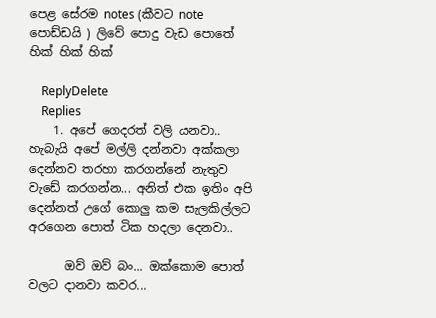පෙළ සේරම notes (කීවට note පොඩ්ඩයි ) ලිවේ පොදු වැඩ පොතේ හික් හික් හික්

    ReplyDelete
    Replies
    1. අපේ ගෙදරත් වලි යනවා.. හැබැයි අපේ මල්ලි දන්නවා අක්කලා දෙන්නව තරහා කරගන්නේ නැතුව වැඩේ කරගන්න... අනිත් එක ඉතිං අපි දෙන්නත් උගේ කොලු කම සැලකිල්ලට අරගෙන පොත් ටික හදලා දෙනවා..

      ඔව් ඔව් බං... ඔක්කොම පොත් වලට දානවා කවර...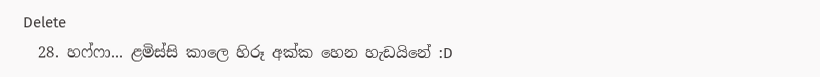Delete
  28. හෆ්ෆා... ළමිස්සි කාලෙ හිරූ අක්ක හෙන හැඩයිනේ :D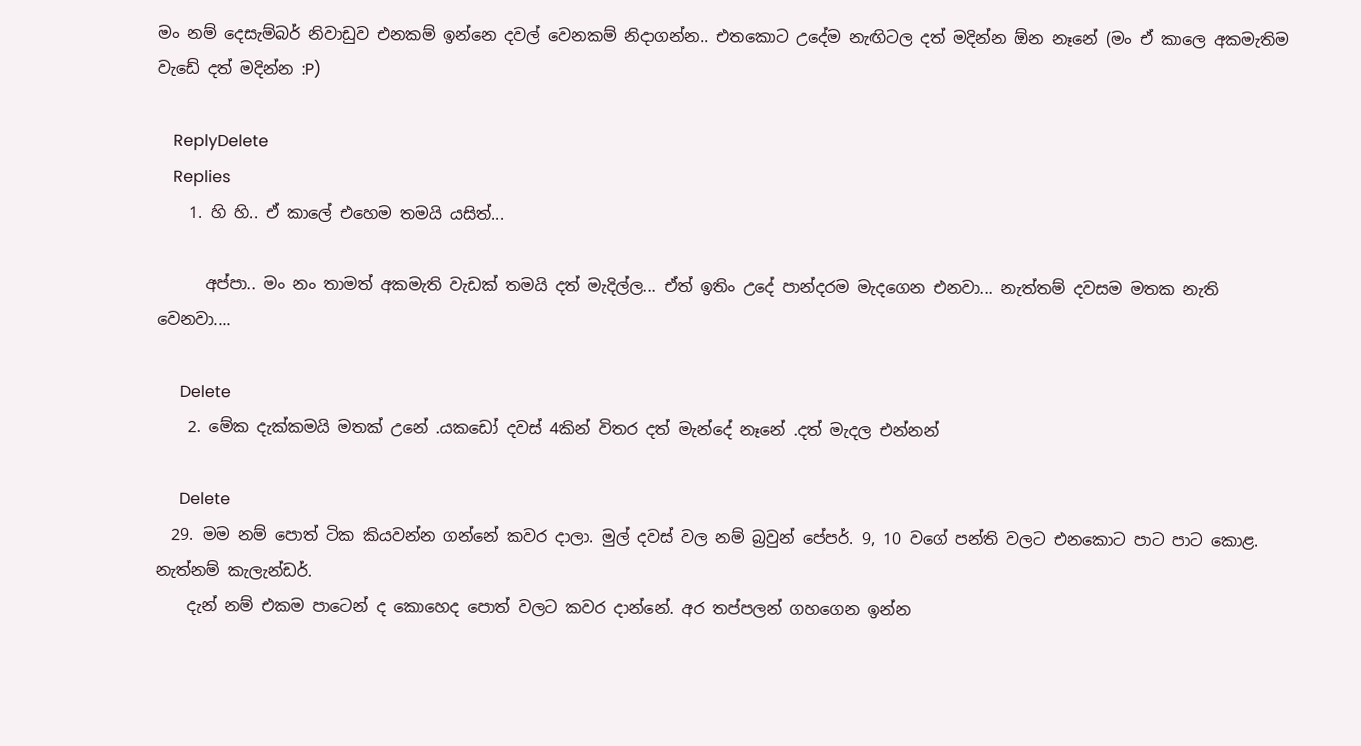මං නම් දෙසැම්බර් නිවාඩුව එනකම් ඉන්නෙ දවල් වෙනකම් නිදාගන්න.. එතකොට උදේම නැඟිටල දත් මදින්න ඕන නෑනේ (මං ඒ කාලෙ අකමැතිම වැඩේ දත් මදින්න :P)

    ReplyDelete
    Replies
    1. හි හි.. ඒ කාලේ එහෙම තමයි යසිත්...

      අප්පා.. මං නං තාමත් අකමැති වැඩක් තමයි දත් මැදිල්ල... ඒත් ඉතිං උදේ පාන්දරම මැදගෙන එනවා... නැත්තම් දවසම මතක නැති වෙනවා....

      Delete
    2. මේක දැක්කමයි මතක් උනේ .යකඩෝ දවස් 4කින් විතර දත් මැන්දේ නෑනේ .දත් මැදල එන්නන්

      Delete
  29. මම නම් පොත් ටික කියවන්න ගන්නේ කවර දාලා. මුල් දවස් වල නම් බ්‍රවුන් පේපර්. 9, 10 වගේ පන්ති වලට එනකොට පාට පාට කොළ. නැත්නම් කැලැන්ඩර්.
    දැන් නම් එකම පාටෙන් ද කොහෙද පොත් වලට කවර දාන්නේ. අර තප්පලන් ගහගෙන ඉන්න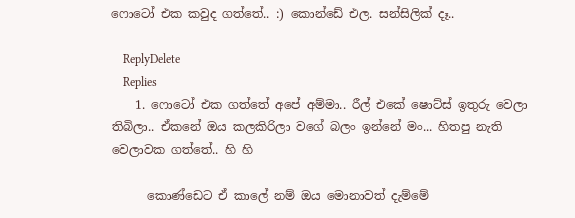ෆොටෝ එක කවුද ගත්තේ.. :) කොන්ඩේ එල. සන්සිලික් දෑ..

    ReplyDelete
    Replies
    1. ෆොටෝ එක ගත්තේ අපේ අම්මා.. රීල් එකේ ෂොට්ස් ඉතුරු වෙලා තිබිලා.. ඒකනේ ඔය කලකිරිලා වගේ බලං ඉන්නේ මං... හිතපු නැති වෙලාවක ගත්තේ.. හි හි

      කොණ්ඩෙට ඒ කාලේ නම් ඔය මොනාවත් දැම්මේ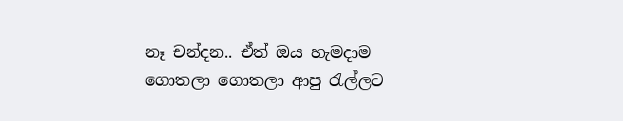නෑ චන්දන.. ඒත් ඔය හැමදාම ගොතලා ගොතලා ආපු රැල්ලට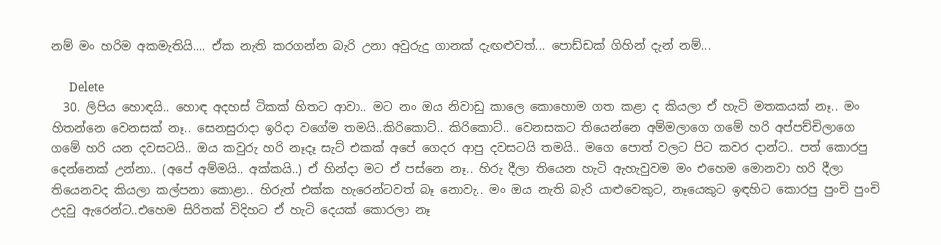නම් මං හරිම අකමැතියි.... ඒක නැති කරගන්න බැරි උනා අවුරුදු ගානක් දැඟළුවත්... පොඩ්ඩක් ගිහින් දැන් නම්...

      Delete
  30. ලිපිය හොඳයි.. හොඳ අදහස් ටිකක් හිතට ආවා.. මට නං ඔය නිවාඩු කාලෙ කොහොම ගත කළා ද කියලා ඒ හැටි මතකයක් නෑ.. මං හිතන්නෙ වෙනසක් නෑ.. සෙනසුරාදා ඉරිදා වගේම තමයි..කිරිකොට්.. කිරිකොට්.. වෙනසකට තියෙන්නෙ අම්මලාගෙ ගමේ හරි අප්පච්චිලාගෙ ගමේ හරි යන දවසටයි.. ඔය කවුරු හරි නෑදෑ සැට් එකක් අපේ ගෙදර ආපු දවසටයි තමයි.. මගෙ පොත් වලට පිට කවර දාන්ට.. පත් කොරපු දෙන්නෙක් උන්නා.. (අපේ අම්මයි.. අක්කයි..) ඒ හින්දා මට ඒ පස්නෙ නෑ.. හිරු දීලා තියෙන හැටි ඇහැවුවම මං එහෙම මොනවා හරි දීලා තියෙනවද කියලා කල්පනා කොළා.. හිරුත් එක්ක හැරෙන්ටවත් බෑ නොවැ.. මං ඔය නැති බැරි යාළුවෙකුට, නෑයෙකුට ඉඳහිට කොරපු පුංචි පුංචි උදවු ඇරෙන්ට..එහෙම සිරිතක් විදිහට ඒ හැටි දෙයක් කොරලා නෑ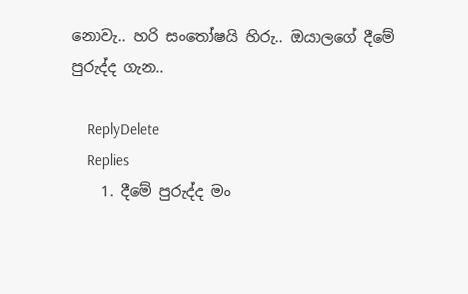නොවැ.. හරි සංතෝෂයි හිරු.. ඔයාලගේ දීමේ පුරුද්ද ගැන..

    ReplyDelete
    Replies
    1. දීමේ පුරුද්ද මං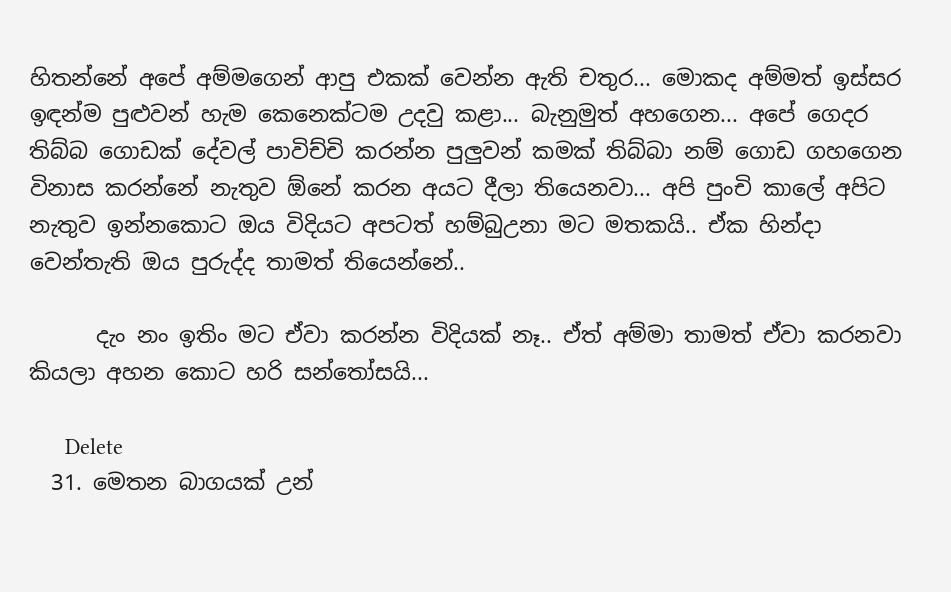හිතන්නේ අපේ අම්මගෙන් ආපු එකක් වෙන්න ඇති චතුර... මොකද අම්මත් ඉස්සර ඉඳන්ම පුළුවන් හැම කෙනෙක්ටම උදවු කළා... බැනුමුත් අහගෙන... අපේ ගෙදර තිබ්බ ගොඩක් දේවල් පාවිච්චි කරන්න පුලුවන් කමක් තිබ්බා නම් ගොඩ ගහගෙන විනාස කරන්නේ නැතුව ඕනේ කරන අයට දීලා තියෙනවා... අපි පුංචි කාලේ අපිට නැතුව ඉන්නකොට ඔය විදියට අපටත් හම්බුඋනා මට මතකයි.. ඒක හින්දා වෙන්තැති ඔය පුරුද්ද තාමත් තියෙන්නේ..

      දැං නං ඉතිං මට ඒවා කරන්න විදියක් නෑ.. ඒත් අම්මා තාමත් ඒවා කරනවා කියලා අහන කොට හරි සන්තෝසයි...

      Delete
  31. මෙතන බාගයක් උන්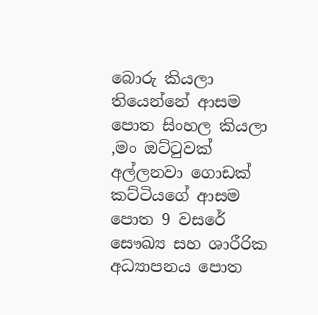බොරු කියලා තියෙන්නේ ආසම පොත සිංහල කියලා ,මං ඔට්ටුවක් අල්ලනවා ගොඩක් කට්ටියගේ ආසම පොත 9 වසරේ සෞඛ්‍ය සහ ශාරීරික අධ්‍යාපනය පොත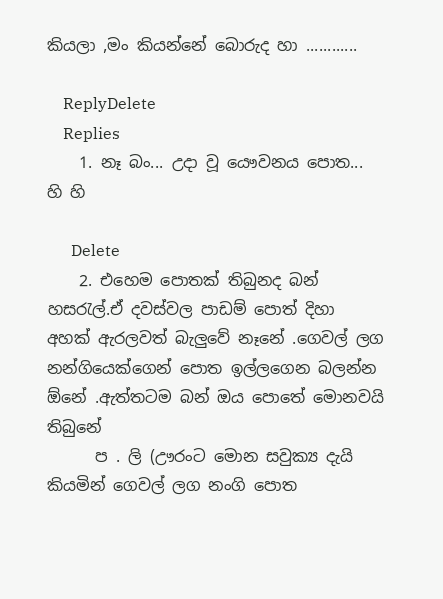කියලා ,මං කියන්නේ බොරුද හා ............

    ReplyDelete
    Replies
    1. නෑ බං... උදා වූ යෞවනය පොත... හි හි

      Delete
    2. එහෙම පොතක් තිබුනද බන් හසරැල්.ඒ දවස්වල පාඩම් පොත් දිහා අහක් ඇරලවත් බැලුවේ නෑනේ .ගෙවල් ලග නන්ගියෙක්ගෙන් පොත ඉල්ලගෙන බලන්න ඕනේ .ඇත්තටම බන් ඔය පොතේ මොනවයි තිබුනේ
      ප . ලි (ඌරංට මොන සවුක්‍ය දැයි කියමින් ගෙවල් ලග නංගි පොත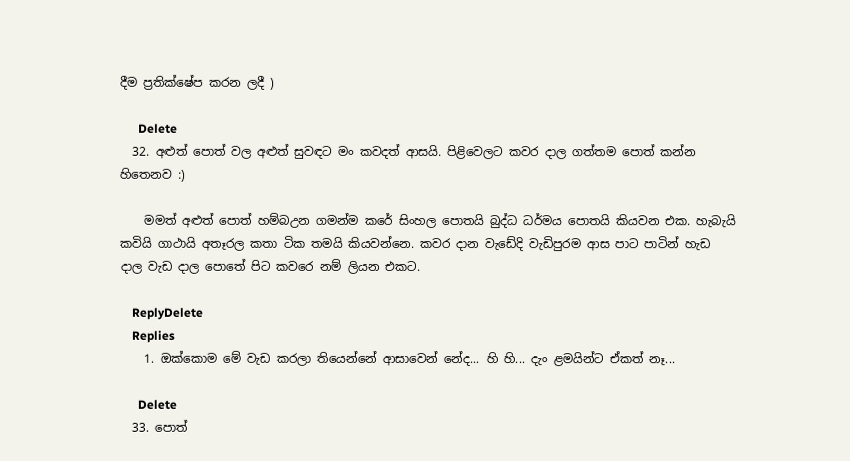දීම ප්‍රතික්ෂේප කරන ලදී )

      Delete
  32. අළුත් පොත් වල අළුත් සුවඳට මං කවදත් ආසයි. පිළිවෙලට කවර දාල ගත්තම පොත් කන්න හිතෙනව :)

    මමත් අළුත් පොත් හම්බඋන ගමන්ම කරේ සිංහල පොතයි බුද්ධ ධර්මය පොතයි කියවන එක. හැබැයි කවියි ගාථායි අතෑරල කතා ටික තමයි කියවන්නෙ. කවර දාන වැඩේදි වැඩිපුරම ආස පාට පාටින් හැඩ දාල වැඩ දාල පොතේ පිට කවරෙ නම් ලියන එකට.

    ReplyDelete
    Replies
    1. ඔක්කොම මේ වැඩ කරලා තියෙන්නේ ආසාවෙන් නේද... හි හි... දැං ළමයින්ට ඒකත් නෑ...

      Delete
  33. පොත්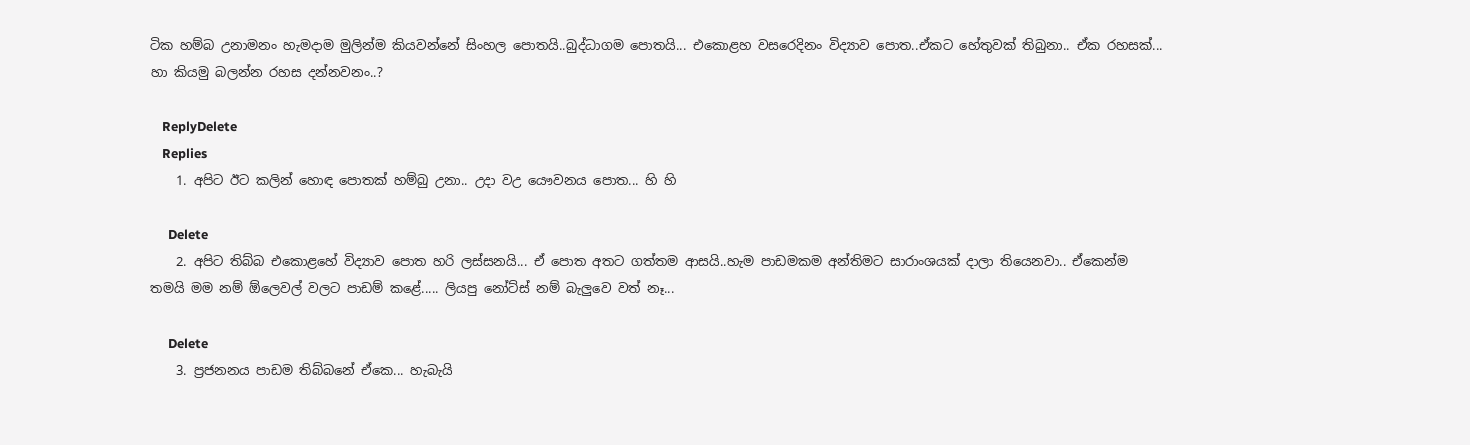ටික හම්බ උනාමනං හැමදාම මුලින්ම කියවන්නේ සිංහල පොතයි..බුද්ධාගම පොතයි... එකොළහ වසරෙදිනං විද්‍යාව පොත..ඒකට හේතුවක් තිබුනා.. ඒක රහසක්... හා කියමු බලන්න රහස දන්නවනං..?

    ReplyDelete
    Replies
    1. අපිට ඊට කලින් හොඳ පොතක් හම්බු උනා.. උදා වඋ යෞවනය පොත... හි හි

      Delete
    2. අපිට තිබ්බ එ‌කොළහේ විද්‍යාව පොත හරි ලස්සනයි... ඒ පොත අතට ගත්තම ආසයි..හැම පාඩමකම අන්තිමට සාරාංශයක් දාලා තියෙනවා.. ඒකෙන්ම තමයි මම නම් ඕලෙවල් වලට පාඩම් කළේ..... ලියපු නෝට්ස් නම් බැලුවෙ වත් නෑ...

      Delete
    3. ප්‍රජනනය පාඩම තිබ්බනේ ඒකෙ... හැබැයි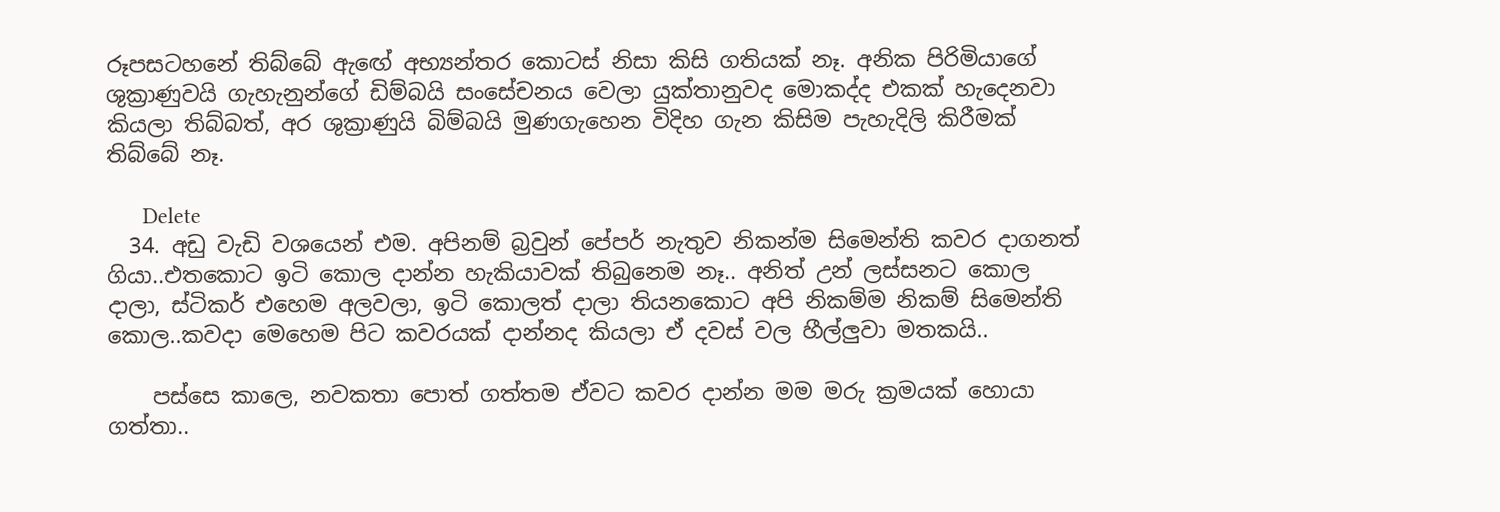රූපසටහනේ තිබ්බේ ඇඟේ අභ්‍යන්තර කොටස් නිසා කිසි ගතියක් නෑ. අනික පිරිමියාගේ ශුක්‍රාණුවයි ගැහැනුන්ගේ ඩිම්බයි සංසේචනය වෙලා යුක්තානුවද මොකද්ද එකක් හැදෙනවා කියලා තිබ්බත්, අර ශුක්‍රාණුයි බිම්බයි මුණගැහෙන විදිහ ගැන කිසිම පැහැදිලි කිරීමක් තිබ්බේ නෑ.

      Delete
  34. අඩු වැඩි වශයෙන් එම. අපිනම් බ්‍රවුන් පේපර් නැතුව නිකන්ම සිමෙන්ති කවර දාගනත් ගියා..එතකොට ඉටි කොල දාන්න හැකියාවක් තිබුනෙම නෑ.. අනිත් උන් ලස්සනට කොල දාලා, ස්ටිකර් එහෙම අලවලා, ඉටි කොලත් දාලා තියනකොට අපි නිකම්ම නිකම් සිමෙන්ති කොල..කවදා මෙහෙම පිට කවරයක් දාන්නද කියලා ඒ දවස් වල හීල්ලුවා මතකයි..

    පස්සෙ කාලෙ, නවකතා පොත් ගත්තම ඒවට කවර දාන්න මම මරු ක්‍රමයක් හොයා ගත්තා..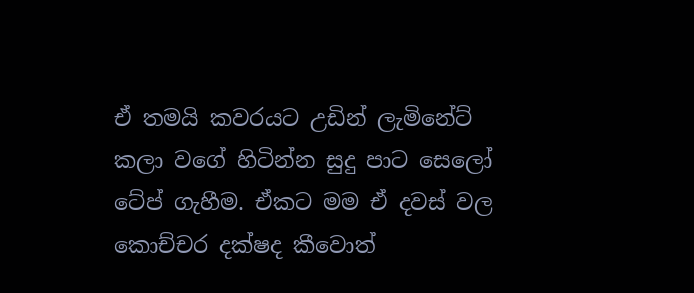ඒ තමයි කවරයට උඩින් ලැමිනේට් කලා වගේ හිටින්න සුදු පාට සෙලෝ ටේප් ගැහීම. ඒකට මම ඒ දවස් වල කොච්චර දක්ෂද කීවොත්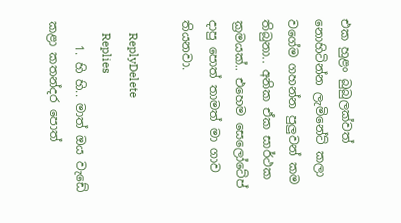එක හුළං බුබුලක්වත් නොහිටින්න ලැමිනේට් කලා වගේම ගහන්න පුලුවන් කම තිබුනා.. අනික ඒක සාර්ථක ක්‍රමයක්.. එහෙම සෙලෝටේප් දාපු පොත් තාමත් මා ගාව තියනවා.

    ReplyDelete
    Replies
    1. හි හි.. මාත් ඔය වැඩේ කළා කතන්දර පොත්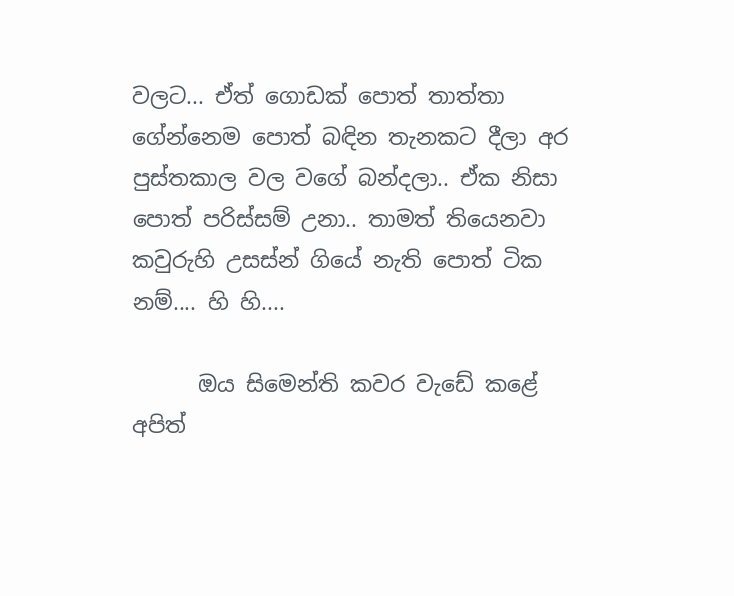වලට... ඒත් ගොඩක් පොත් තාත්තා ගේන්නෙම ‌පොත් බඳින තැනකට දීලා අර පුස්තකාල වල වගේ බන්දලා.. ඒක නිසා පොත් පරිස්සම් උනා.. තාමත් තියෙනවා කවුරුහි උසස්න් ගියේ නැති පොත් ටික නම්.... හි හි....

      ඔය සිමෙන්ති කවර වැඩේ කළේ අපිත්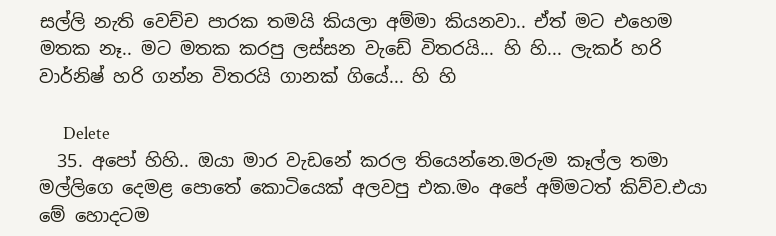සල්ලි නැති වෙච්ච පාරක තමයි කියලා අම්මා කියනවා.. ඒත් මට එහෙම මතක නෑ.. මට මතක කරපු ලස්සන වැඩේ විතරයි... හි හි... ලැකර් හරි වාර්නිෂ් හරි ගන්න විතරයි ගානක් ගියේ... හි හි

      Delete
  35. අපෝ හිහි.. ඔයා මාර වැඩනේ කරල තියෙන්නෙ.මරුම කෑල්ල තමා මල්ලිගෙ දෙමළ පොතේ කොටියෙක් අලවපු එක.මං අපේ අම්මටත් කිව්ව.එයා මේ ‍හොදටම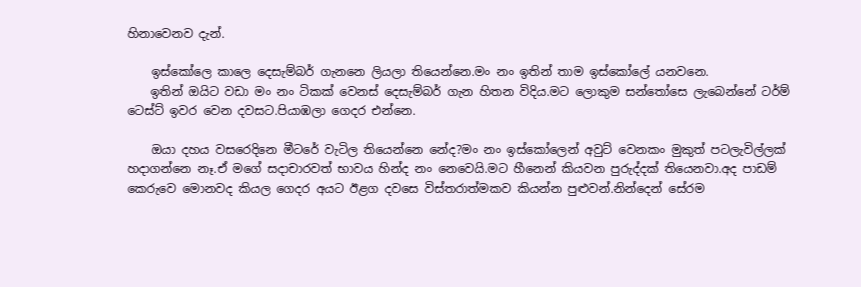හිනාවෙනව දැන්.

    ඉස්කෝලෙ කාලෙ දෙසැම්බර් ගැනනෙ ලියලා තියෙන්නෙ.මං නං ඉතින් තාම ඉස්කෝලේ යනවනෙ.
    ඉතින් ඔයිට වඩා මං නං ටිකක් වෙනස් දෙසැම්බර් ගැන හිතන විදිය.මට ලොකුම සන්තෝසෙ ලැබෙන්නේ ටර්ම් ටෙස්ට් ඉවර වෙන දවසට.පියාඹලා ගෙදර එන්නෙ.

    ඔයා දහය වසරෙදිනෙ මීටරේ වැටිල තියෙන්‍නෙ නේද?මං නං ඉස්කෝලෙන් අවුට් වෙනකං මුකුත් පටලැවිල්ලක් හදාගන්නෙ නෑ.ඒ මගේ සදාචාරවත් භාවය හින්ද නං නෙවෙයි.මට හීනෙන් කියවන පුරුද්දක් තියෙනවා.අද පාඩම් කෙරුවෙ මොනවද කියල ගෙදර අයට ඊළග දවසෙ විස්තරාත්මකව කියන්න පුළුවන්.නින්දෙන් සේරම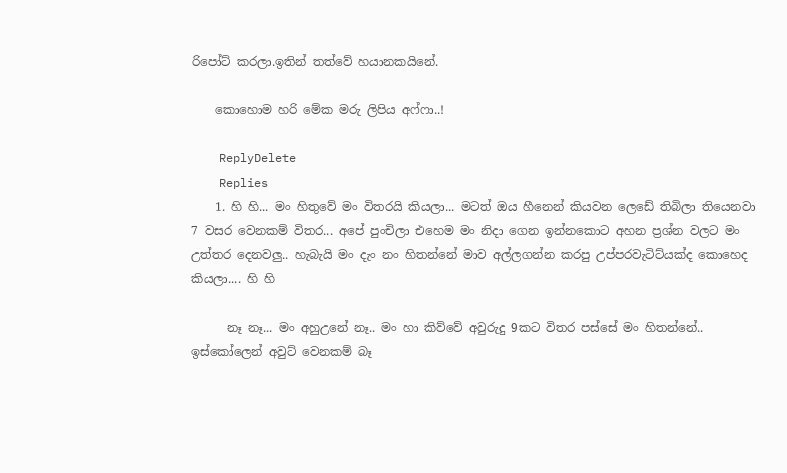රිපෝට් කරලා.ඉතින් තත්වේ හයානකයිනේ.

    කොහොම හරි මේක මරු ලිපිය අෆ්ෆා..!

    ReplyDelete
    Replies
    1. හි හි... මං හිතුවේ මං විතරයි කියලා... මටත් ඔය හීනෙන් කියවන ලෙඩේ තිබිලා තියෙනවා 7 වසර වෙනකම් විතර... අපේ පුංචිලා එහෙම මං නිදා ගෙන ඉන්නකොට අහන ප්‍රශ්න වලට මං උත්තර දෙනවලු.. හැබැයි මං දැං නං හිතන්නේ මාව අල්ලගන්න කරපු උප්පරවැටිට්යක්ද කොහෙද කියලා.... හි හි

      නෑ නෑ... මං අහුඋනේ නෑ.. මං හා කිව්වේ අවුරුදු 9කට විතර පස්සේ මං හිතන්නේ.. ඉස්කෝලෙන් අවුට් වෙනකම් බෑ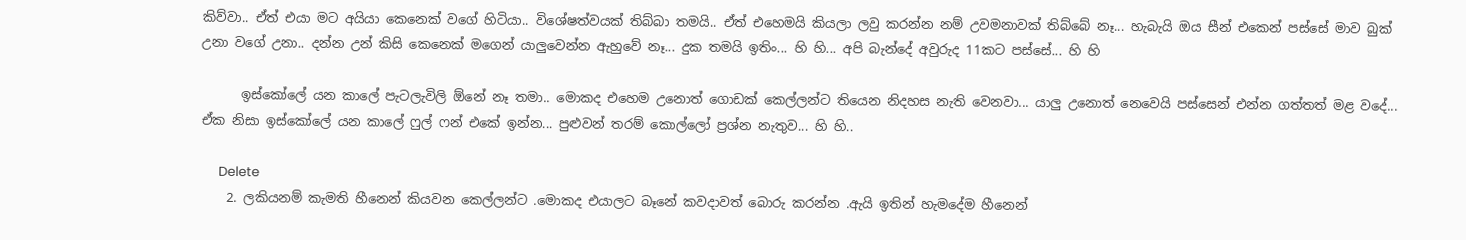කිව්වා.. ඒත් එයා මට අයියා කෙනෙක් වගේ හිටියා.. විශේෂත්වයක් තිබ්බා තමයි.. ඒත් එහෙමයි කියලා ලවු කරන්න නම් උවමනාවක් තිබ්බේ නෑ... හැබැයි ඔය සීන් එකෙන් පස්සේ මාව බුක් උනා වගේ උනා.. දන්න උන් කිසි කෙනෙක් මගෙන් යාලුවෙන්න ඇහුවේ නෑ... දුක තමයි ඉතිං... හි හි... අපි බැන්දේ අවුරුද 11කට පස්සේ... හි හි

      ඉස්කෝලේ යන කාලේ පැටලැවිලි ඕනේ නෑ තමා.. මොකද එහෙම උනොත් ගොඩක් කෙල්ලන්ට තියෙන නිදහස නැති වෙනවා... යාලු උනොත් නෙවෙයි පස්සෙන් එන්න ගත්තත් මළ වදේ... ඒක නිසා ඉස්කෝලේ යන කාලේ ෆුල් ෆන් එකේ ඉන්න... පුළුවන් තරම් කොල්ලෝ ප්‍රශ්න නැතුව... හි හි..

      Delete
    2. ලකියනම් කැමති හීනෙන් කියවන කෙල්ලන්ට .මොකද එයාලට බෑනේ කවදාවත් බොරු කරන්න .ඇයි ඉතින් හැමදේම හීනෙන්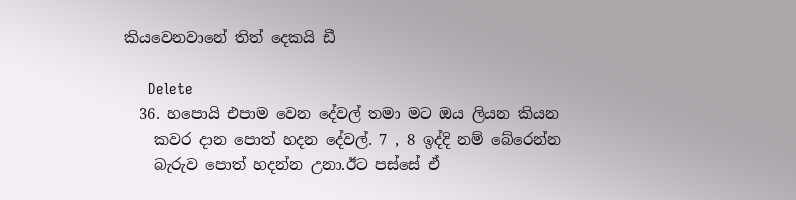කියවෙනවානේ තිත් දෙකයි ඩී

      Delete
  36. හපොයි එපාම වෙන දේවල් තමා මට ඔය ලියන කියන
    කවර දාන පොත් හදන දේවල්. 7 , 8 ඉද්දි නම් බේරෙන්න
    බැරුව පොත් හදන්න උනා.ඊට පස්සේ ඒ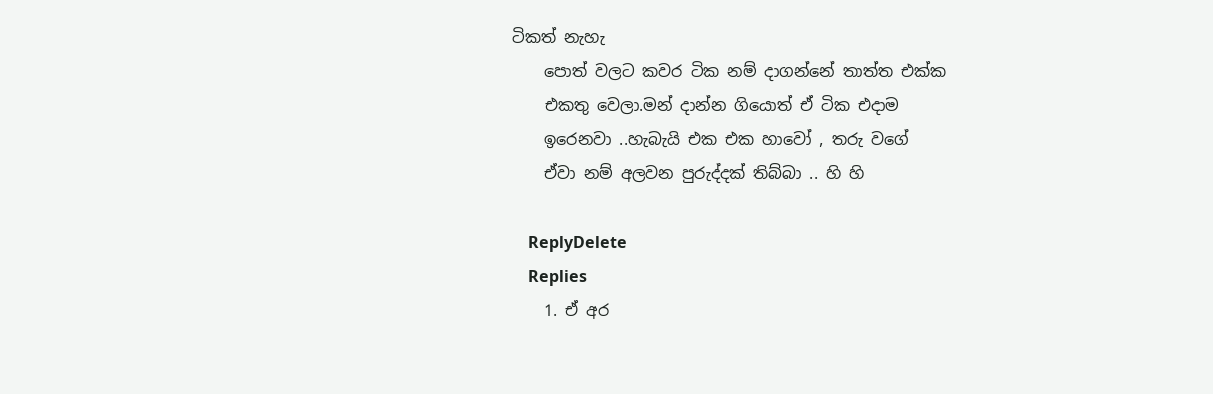ටිකත් නැහැ
    පොත් වලට කවර ටික නම් දාගන්නේ තාත්ත එක්ක
    එකතු වෙලා.මන් දාන්න ගියොත් ඒ ටික එදාම
    ඉරෙනවා ..හැබැයි එක එක හාවෝ , තරු වගේ
    ඒවා නම් අලවන පුරුද්දක් තිබ්බා .. හි හි

    ReplyDelete
    Replies
    1. ඒ අර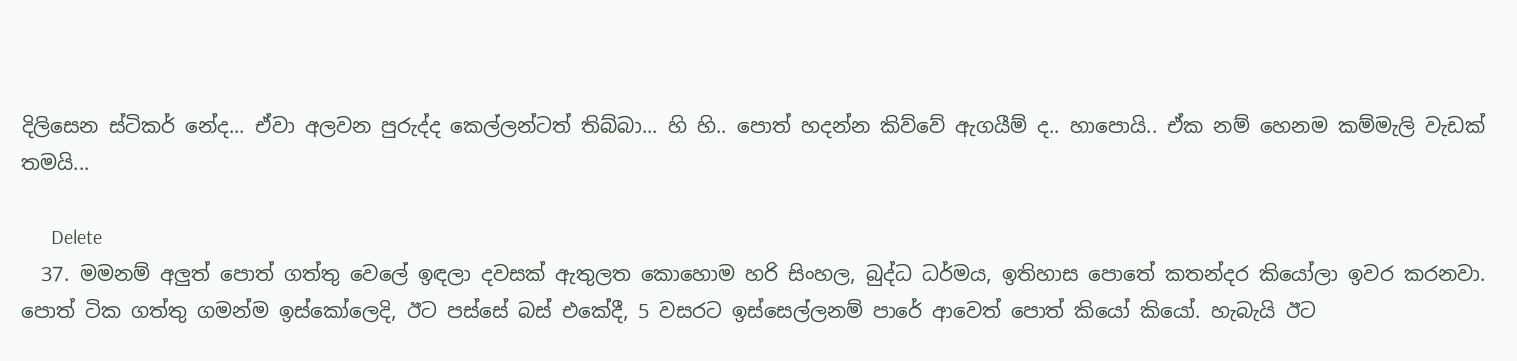දිලිසෙන ස්ටිකර් නේද... ඒවා අලවන පුරුද්ද කෙල්ලන්ටත් තිබ්බා... හි හි.. පොත් හදන්න කිව්වේ ඇගයීම් ද.. හාපොයි.. ඒක නම් හෙනම කම්මැලි වැඩක් තමයි...

      Delete
  37. මමනම් අලුත් පොත් ගත්තු වෙලේ ඉඳලා දවසක් ඇතුලත කොහොම හරි සිංහල, බුද්ධ ධර්මය, ඉතිහාස පොතේ කතන්දර කියෝලා ඉවර කරනවා. පොත් ටික ගත්තු ගමන්ම ඉස්කෝලෙදි, ඊට පස්සේ බස් එකේදී, 5 වසරට ඉස්සෙල්ලනම් පාරේ ආවෙත් පොත් කියෝ කියෝ. හැබැයි ඊට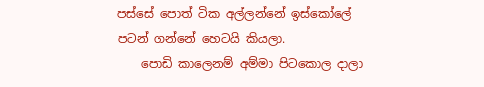පස්සේ පොත් ටික අල්ලන්නේ ඉස්කෝලේ පටන් ගන්නේ හෙටයි කියලා.
    පොඩි කාලෙනම් අම්මා පිටකොල දාලා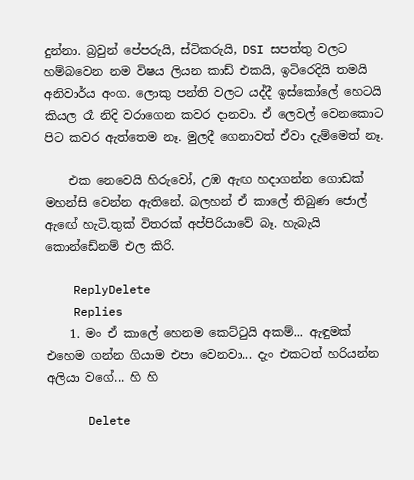දුන්නා. බ්‍රවුන් පේපරුයි, ස්ටිකරුයි, DSI සපත්තු වලට හම්බවෙන නම විෂය ලියන කාඩ් එකයි, ඉටිරෙදියි තමයි අනිවාර්ය අංග. ලොකු පන්ති වලට යද්දී ඉස්කෝලේ හෙටයි කියල රෑ නිදි වරාගෙන කවර දානවා. ඒ ලෙවල් වෙනකොට පිට කවර ඇත්තෙම නෑ. මුලදී ගෙනාවත් ඒවා දැම්මෙත් නෑ.

    එක නෙවෙයි හිරුවෝ, උඹ ඇඟ හදාගන්න ගොඩක් මහන්සි වෙන්න ඇතිනේ. බලහන් ඒ කාලේ තිබුණ ජොල් ඇඟේ හැටි.තුක් විතරක් අප්පිරියාවේ බෑ. හැබැයි කොන්ඩේනම් එල කිරි.

    ReplyDelete
    Replies
    1. මං ඒ කාලේ හෙනම කෙට්ටුයි අකම්... ඇඳුමක් එහෙම ගන්න ගියාම එපා වෙනවා... දැං එකටත් හරියන්න අලියා වගේ... හි හි

      Delete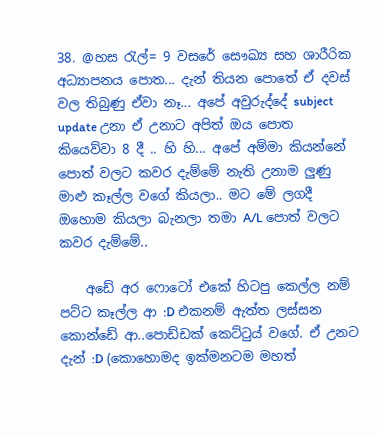38. @හස රැල්= 9 වසරේ සෞඛ්‍ය සහ ශාරීරික අධ්‍යාපනය පොත... දැන් තියන පොතේ ඒ දවස් වල තිබුණු ඒවා නෑ... අපේ අවුරුද්දේ subject update උනා ඒ උනාට අපිත් ඔය පොත කියෙව්වා 8 දී .. හි හි... අපේ අම්මා කියන්නේ පොත් වලට කවර දැම්මේ නැති උනාම ලුණු මාළු කෑල්ල වගේ කියලා.. මට මේ ලගදී ඔහොම කියලා බැනලා තමා A/L පොත් වලට කවර දැම්මේ..

    අඩේ අර ෆොටෝ එකේ හිටපු කෙල්ල නම් පට්ට කෑල්ල ආ :D එකනම් ඇත්ත ලස්සන කොන්ඩේ ආ..පොඩ්ඩක් කෙට්ටුය් වගේ. ඒ උනට දැන් :D (කොහොමද ඉක්මනටම මහත්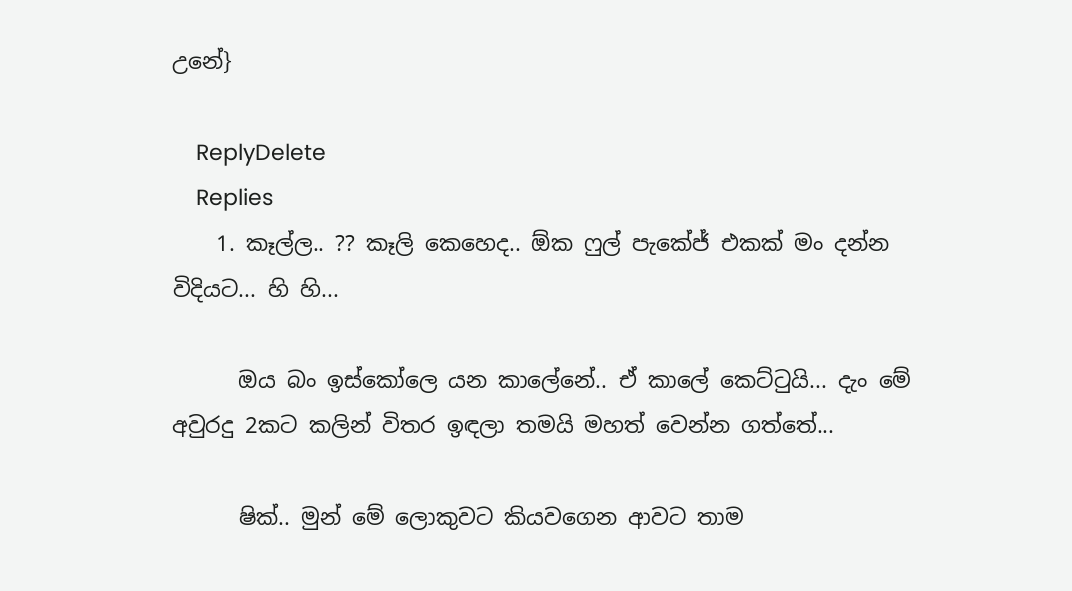උනේ}

    ReplyDelete
    Replies
    1. කෑල්ල.. ?? කෑලි කෙහෙද.. ඕක ෆුල් පැකේජ් එකක් මං දන්න විදියට... හි හි...

      ඔය බං ඉස්කෝලෙ යන කාලේනේ.. ඒ කාලේ කෙට්ටුයි... දැං මේ අවුරදු 2කට කලින් විතර ඉඳලා තමයි මහත් වෙන්න ගත්තේ...

      ෂික්.. මුන් මේ ලොකුවට කියවගෙන ආවට තාම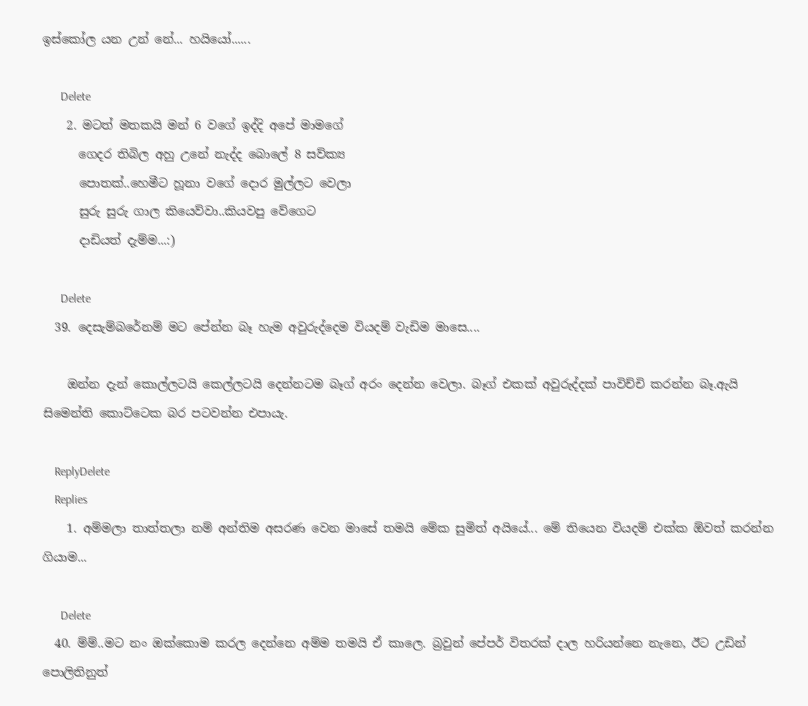ඉස්කෝල යන උන් නේ... හයියෝ......

      Delete
    2. මටත් මතකයි මන් 6 වගේ ඉද්දි අපේ මාමගේ
      ගෙදර තිබිල අහු උනේ නැද්ද බොලේ 8 සව්ක්‍ය
      පොතක්..හෙමීට හූනා වගේ දොර මුල්ලට වෙලා
      සුරු සුරු ගාල කියෙව්වා..කියවපු වේගෙට
      දාඩියත් දැම්ම...:)

      Delete
  39. දෙසැම්බරේනම් මට පේන්න බෑ හැම අවුරුද්දෙම වියදම් වැඩිම මාසෙ....

    ඔන්න දැන් කොල්ලටයි කෙල්ලටයි දෙන්නටම බෑග් අරං දෙන්න වෙලා. බෑග් එකක් අවුරුද්දක් පාවිච්චි කරන්න බෑ.ඇයි සිමෙන්ති කොට්ටෙක බර පටවන්න එපායැ.

    ReplyDelete
    Replies
    1. අම්මලා තාත්තලා නම් අන්තිම අසරණ වෙන මාසේ තමයි මේක සුමිත් අයියේ... මේ තියෙන වියදම් එක්ක ඕවත් කරන්න ගියාම...

      Delete
  40. ම්ම්..මට නං ඔක්කොම කරල දෙන්නෙ අම්ම තමයි ඒ කාලෙ. බ්‍රවුන් පේපර් විතරක් දාල හරියන්නෙ නැනෙ, ඊට උඩින් පොලිතිනුත්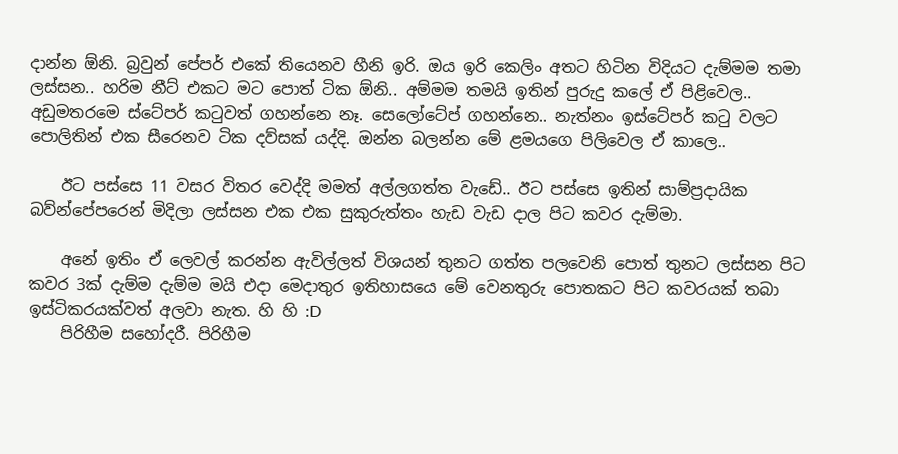දාන්න ඕනි. බ්‍රවුන් පේපර් එකේ තියෙනව හීනි ඉරි. ඔය ඉරි කෙලිං අතට හිටින විදියට දැම්මම තමා ලස්සන.. හරිම නීට් එකට මට පොත් ටික ඕනි.. අම්මම තමයි ඉතින් පුරුදු කලේ ඒ පිළිවෙල.. අඩුමතරමෙ ස්ටේපර් කටුවත් ගහන්නෙ නෑ. සෙලෝටේප් ගහන්නෙ.. නැත්නං ඉස්ටේපර් කටු වලට පොලිතින් එක සීරෙනව ටික දව්සක් යද්දි. ඔන්න බලන්න මේ ළමයගෙ පිලිවෙල ඒ කාලෙ..

    ඊට පස්සෙ 11 වසර විතර වෙද්දි මමත් අල්ලගත්ත වැඩේ.. ඊට පස්සෙ ඉතින් සාම්ප්‍රදායික බව්න්පේපරෙන් මිදිලා ලස්සන එක එක සුකුරුත්තං හැඩ වැඩ දාල පිට කවර දැම්මා.

    අනේ ඉතිං ඒ ලෙවල් කරන්න ඇවිල්ලත් විශයන් තුනට ගත්ත පලවෙනි පොත් තුනට ලස්සන පිට කවර 3ක් දැම්ම දැම්ම මයි එදා මෙදාතුර ඉතිහාසයෙ මේ වෙනතුරු පොතකට පිට කවරයක් තබා ඉස්ටිකරයක්වත් අලවා නැත. හි හි :D
    පිරිහීම සහෝදරී. පිරිහීම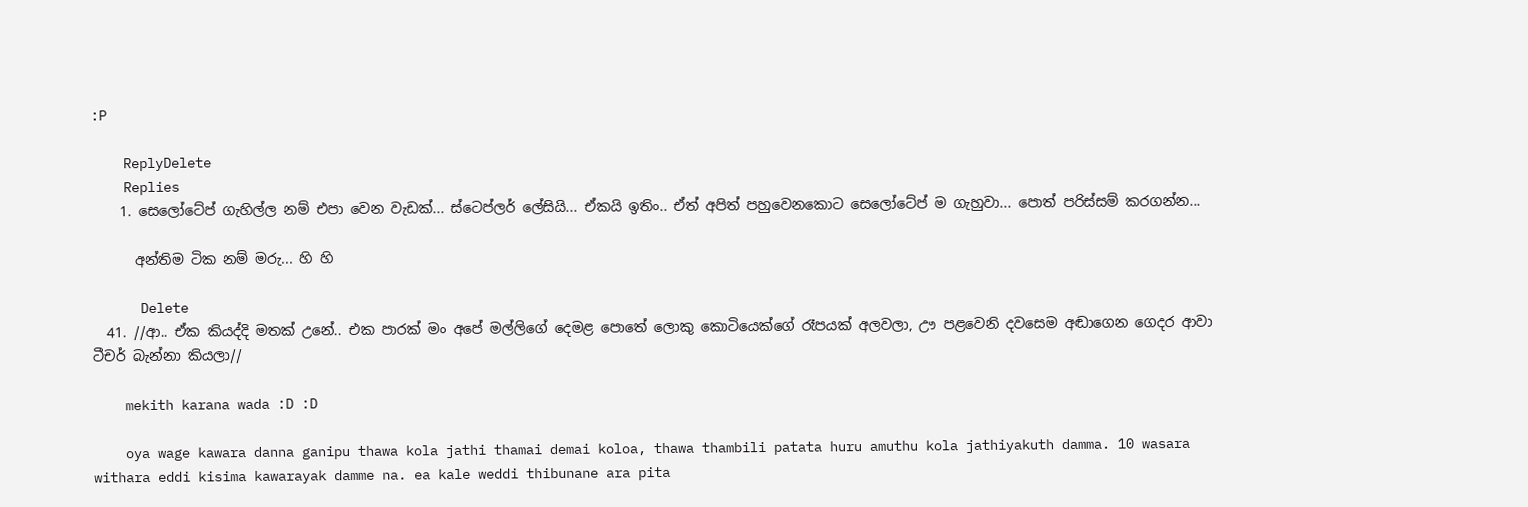:P

    ReplyDelete
    Replies
    1. සෙලෝටේප් ගැහිල්ල නම් එපා වෙන වැඩක්... ස්ටෙප්ලර් ලේසියි... ඒකයි ඉතිං.. ඒත් අපිත් පහුවෙනකොට සෙලෝටේප් ම ගැහුවා... පොත් පරිස්සම් කරගන්න...

      අන්තිම ටික නම් මරු... හි හි

      Delete
  41. //ආ.. ඒක කියද්දි මතක් උනේ.. එක පාරක් මං අපේ මල්ලිගේ දෙමළ පොතේ ලොකු කොටියෙක්ගේ රෑපයක් අලවලා, ඌ පළවෙනි දවසෙම අඬාගෙන ගෙදර ආවා ටීචර් බැන්නා කියලා//

    mekith karana wada :D :D

    oya wage kawara danna ganipu thawa kola jathi thamai demai koloa, thawa thambili patata huru amuthu kola jathiyakuth damma. 10 wasara withara eddi kisima kawarayak damme na. ea kale weddi thibunane ara pita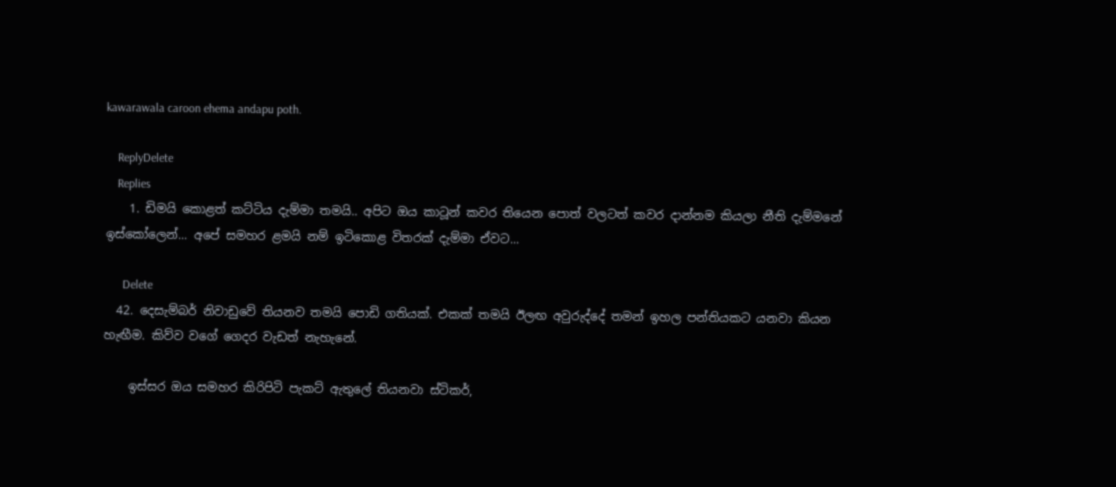kawarawala caroon ehema andapu poth.

    ReplyDelete
    Replies
    1. ඩිමයි කොළත් කට්ටිය දැම්මා තමයි.. අපි‌ට ඔය කාටූන් කවර තියෙන පොත් වලටත් කවර දාන්නම කියලා නීති දැම්මනේ ඉස්කෝලෙන්... අපේ සමහර ළමයි නම් ඉටිකොළ විතරක් දැම්මා ඒවට...

      Delete
  42. දෙසැම්බර් නිවාඩුවේ තියනව තමයි පොඩි ගතියක්. එකක් තමයි ඊලඟ අවුරුද්දේ තමන් ඉහල පන්තියකට යනවා කියන හැඟීම. කිව්ව වගේ ගෙදර වැඩත් නැහැනේ.

    ඉස්සර ඔය සමහර කිරිපිටි පැකට් ඇතුලේ තියනවා ස්ටිකර්,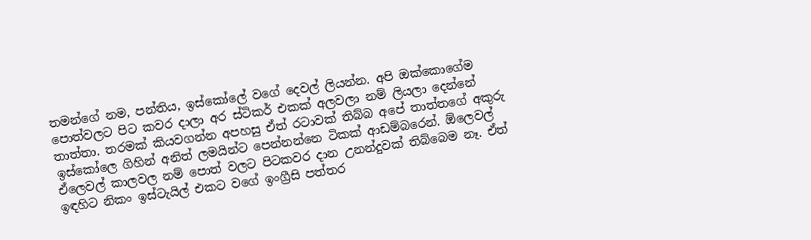තමන්ගේ නම, පන්තිය, ඉස්කෝලේ වගේ දෙවල් ලියන්න. අපි ඔක්කොගේම පොත්වලට පිට කවර දාලා අර ස්ටිකර් එකක් අලවලා නම් ලියලා දෙන්නේ තාත්තා. තරමක් කියවගන්න අපහසු ඒත් රටාවක් තිබ්බ අපේ තාත්තගේ අකුරු ඉස්කෝලෙ ගිහින් අනිත් ලමයින්ට පෙන්නන්නෙ ටිකක් ආඩම්බරෙන්. ඕලෙවල් ඒලෙවල් කාලවල නම් පොත් වලට පිටකවර දාන උනන්දුවක් තිබ්බෙම නෑ. ඒත් ඉඳහිට නිකං ඉස්ටැයිල් එකට වගේ ඉංග්‍රීසි පත්තර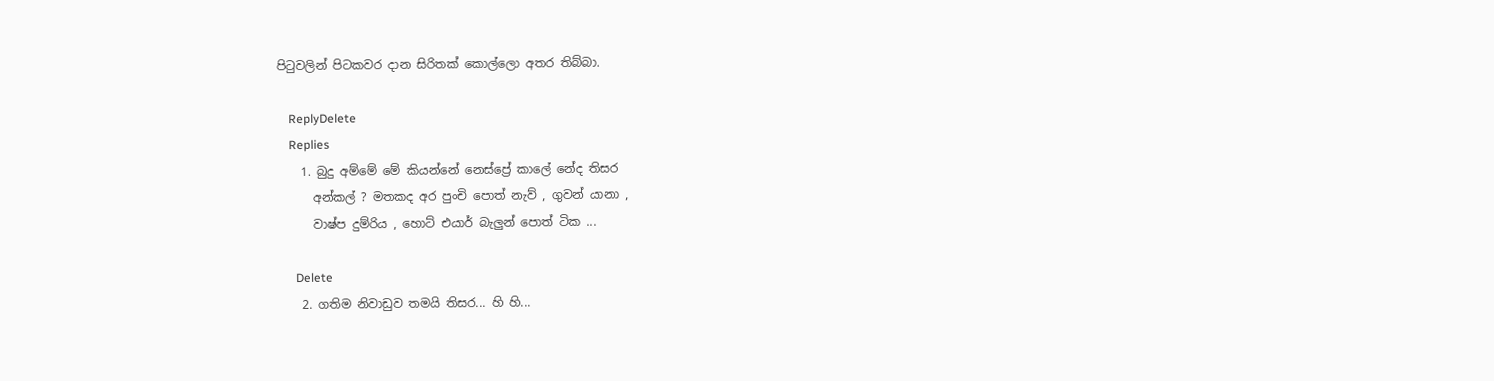පිටුවලින් පිටකවර දාන සිරිතක් කොල්ලො අතර තිබ්බා.

    ReplyDelete
    Replies
    1. බුදු අම්මේ මේ කියන්නේ නෙස්ප්‍රේ කාලේ නේද තිසර
      අන්කල් ? මතකද අර පුංචි පොත් නැව් , ගුවන් යානා ,
      වාෂ්ප දුම්රිය , හොට් එයාර් බැලුන් පොත් ටික ...

      Delete
    2. ගතිම නිවාඩුව තමයි තිසර... හි හි...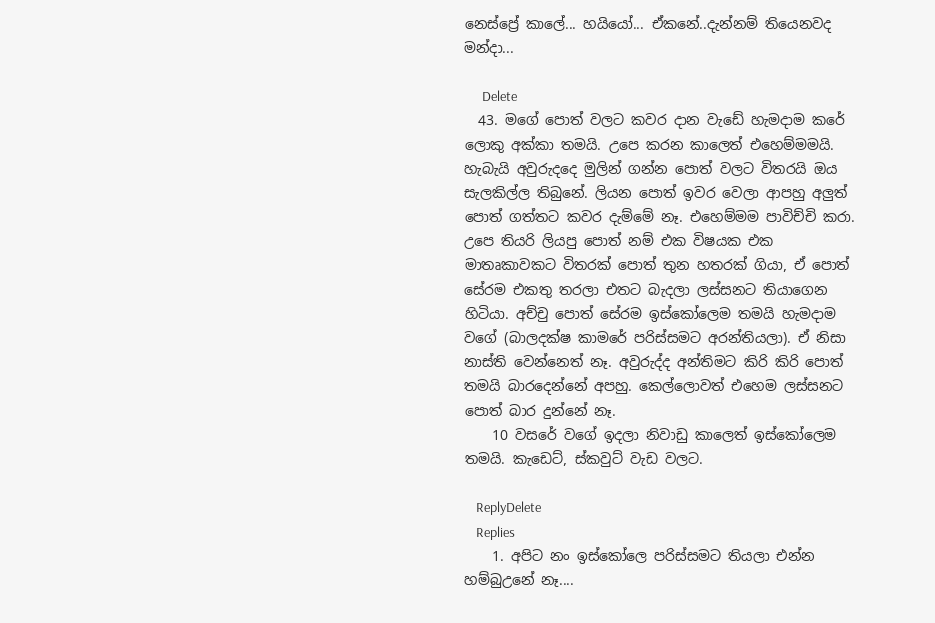නෙස්ප්‍රේ කාලේ... හයියෝ... ඒකනේ..දැන්නම් තියෙනවද මන්දා...

      Delete
  43. මගේ පොත් වලට කවර දාන වැඩේ හැමදාම කරේ ලොකු අක්කා තමයි. උපෙ කරන කාලෙත් එහෙම්මමයි. හැබැයි අවුරුදදෙ මුලින් ගන්න පොත් වලට විතරයි ඔය සැලකිල්ල තිබුනේ. ලියන පොත් ඉවර වෙලා ආපහු අලුත් පොත් ගත්තට කවර දැම්මේ නෑ. එහෙම්මම පාවිච්චි කරා. උපෙ තියරි ලියපු පොත් නම් එක විෂයක එක මාතෘකාවකට විතරක් පොත් තුන හතරක් ගියා, ඒ පොත් සේරම එකතු තරලා එතට බැදලා ලස්සනට තියාගෙන හිටියා. අච්චු පොත් සේරම ඉස්කෝලෙම තමයි හැමදාම වගේ (බාලදක්ෂ කාමරේ පරිස්සමට අරන්තියලා). ඒ නිසා නාස්ති වෙන්නෙත් නෑ. අවුරුද්ද අන්තිමට කිරි කිරි පොත් තමයි බාරදෙන්නේ අපහු. කෙල්ලොවත් එහෙම ලස්සනට පොත් බාර දුන්නේ නෑ.
    10 වසරේ වගේ ඉදලා නිවාඩු කාලෙත් ඉස්කෝලෙම තමයි. කැඩෙට්, ස්කවුට් වැඩ වලට.

    ReplyDelete
    Replies
    1. අපිට නං ඉස්කෝලෙ පරිස්සමට තියලා එන්න හම්බුඋනේ නෑ....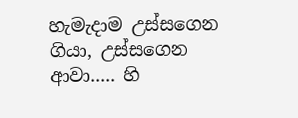හැමැදාම උස්සගෙන ගියා, උස්සගෙන ආවා..... හි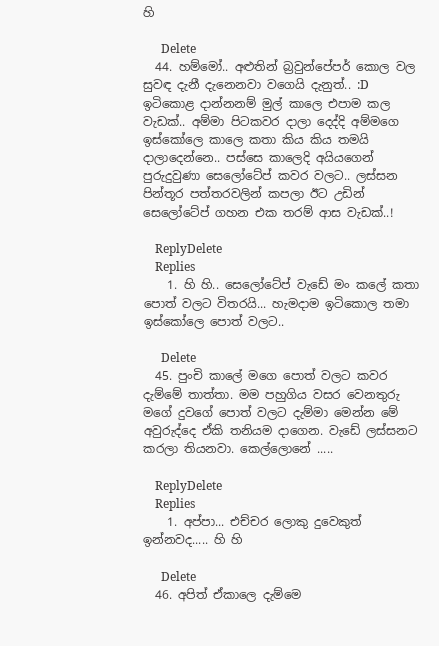හි

      Delete
  44. හම්මෝ.. අළුතින් බ්‍රවුන්පේපර් කොල වල සුවඳ දැනී දැනෙනවා වගෙයි දැනුත්.. :D ඉටිකොළ දාන්නනම් මුල් කාලෙ එපාම කල වැඩක්.. අම්මා පිටකවර දාලා දෙද්දි අම්මගෙ ඉස්කෝලෙ කාලෙ කතා කිය කිය තමයි දාලාදෙන්නෙ.. පස්සෙ කාලෙදි අයියගෙන් පුරුදුවුණා සෙලෝටේප් කවර වලට.. ලස්සන පින්තූර පත්තරවලින් කපලා ඊට උඩින් සෙලෝටේප් ගහන එක තරම් ආස වැඩක්..!

    ReplyDelete
    Replies
    1. හි හි.. සෙලෝටේප් වැඩේ මං කලේ කතා පොත් වලට විතරයි... හැමදාම ඉටිකොල තමා ඉස්කෝලෙ පොත් වලට..

      Delete
  45. පුංචි කාලේ මගෙ පොත් වලට කවර දැම්මේ තාත්තා. මම පහුගිය වසර වෙනතුරු මගේ දුවගේ පොත් වලට දැම්මා මෙන්න මේ අවුරුද්දෙ ඒකි තනියම දාගෙන. වැඩේ ලස්සනට කරලා තියනවා. කෙල්ලොනේ .....

    ReplyDelete
    Replies
    1. අප්පා... එච්චර ලොකු දුවෙකුත් ඉන්නවද..... හි හි

      Delete
  46. අපිත් ඒකාලෙ දැම්මෙ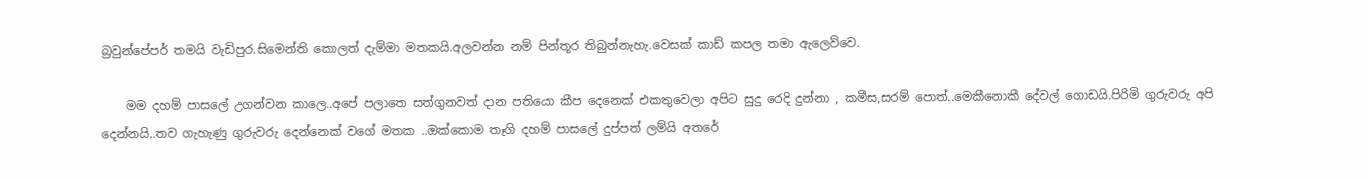බ්‍රවුන්පේපර් තමයි වැඩිපුර.සිමෙන්ති කොලත් දැම්මා මතකයි.අලවන්න නම් පින්තූර තිබුන්නැහැ.වෙසක් කාඩ් කපල තමා ඇලෙව්වෙ.

    මම දහම් පාසලේ උගන්වන කාලෙ..අපේ පලාතෙ සත්ගුනවත් දාන පතියො කීප දෙනෙක් එකතුවෙලා අපිට සුදු රෙදි දුන්නා , කමීස,සරම් පොත්..මෙකීනොකී දේවල් ගොඩයි.පිරිමි ගුරුවරු අපි දෙන්නයි..තව ගැහැණු ගුරුවරු දෙන්නෙක් වගේ මතක ..ඔක්කොම තෑගි දහම් පාසලේ දුප්පත් ලම්යි අතරේ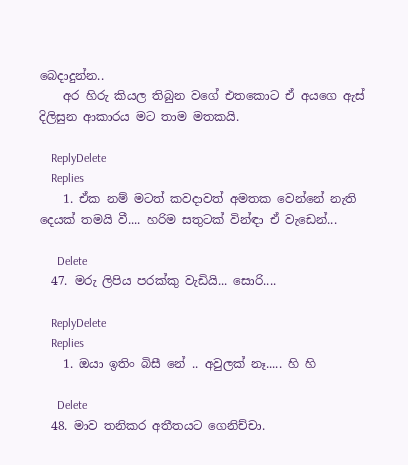බෙදාදුන්න..
    අර හිරු කියල තිබුන වගේ එතකොට ඒ අයගෙ ඇස් දිලිසුන ආකාරය මට තාම මතකයි.

    ReplyDelete
    Replies
    1. ඒක නම් මටත් කවදාවත් අමතක වෙන්නේ නැති දෙයක් තමයි වී.... හරිම සතුටක් වින්ඳා ඒ වැඩෙන්...

      Delete
  47. මරු ලිපිය පරක්කු වැඩියි... සොරි....

    ReplyDelete
    Replies
    1. ඔයා ඉතිං බිසී නේ .. අවුලක් නෑ..... හි හි

      Delete
  48. මාව තනිකර අතීතයට ගෙනිච්චා.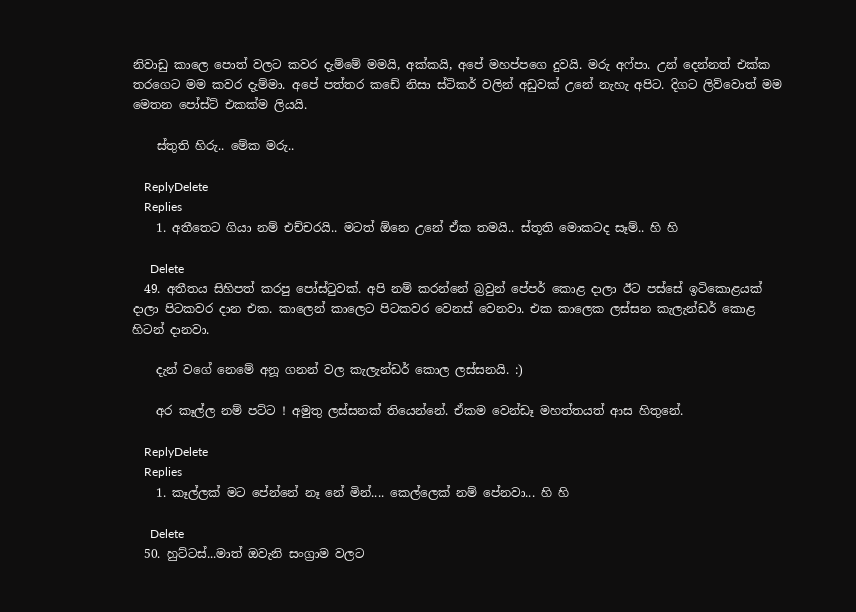නිවාඩු කාලෙ පොත් වලට කවර දැම්මේ මමයි, අක්කයි, අපේ මහප්පගෙ දුවයි. මරු අෆ්පා. උන් දෙන්නත් එක්ක තරගෙට මම කවර දැම්මා. අපේ පත්තර කඩේ නිසා ස්ටිකර් වලින් අඩුවක් උනේ නැහැ අපිට. දිගට ලිව්වොත් මම මෙතන පෝස්ට් එකක්ම ලියයි.

    ස්තුති හිරු.. මේක මරු..

    ReplyDelete
    Replies
    1. අතීතෙට ගියා නම් එච්චරයි.. මටත් ඕනෙ උනේ ඒක තමයි.. ස්තූති මොකටද සෑම්.. හි හි

      Delete
  49. අතීතය සිහිපත් කරපු පෝස්ටුවක්. අපි නම් කරන්නේ බ්‍රවුන් පේපර් කොළ දාලා ඊට පස්සේ ඉටිකොළයක් දාලා පිටකවර දාන එක. කාලෙන් කාලෙට පිටකවර වෙනස් වෙනවා. එක කාලෙක ලස්සන කැලැන්ඩර් කොළ හිටන් දානවා.

    දැන් වගේ නෙමේ අනූ ගනන් වල කැලැන්ඩර් කොල ලස්සනයි. :)

    අර කෑල්ල නම් පට්ට ! අමුතු ලස්සනක් තියෙන්නේ. ඒකම වෙන්ඩෑ මහත්තයත් ආස හිතුනේ.

    ReplyDelete
    Replies
    1. කෑල්ලක් මට පේන්නේ නෑ නේ මින්.... කෙල්ලෙක් නම් පේනවා... හි හි

      Delete
  50. හුට්ටස්...මාත් ඔවැනි සංග්‍රාම වලට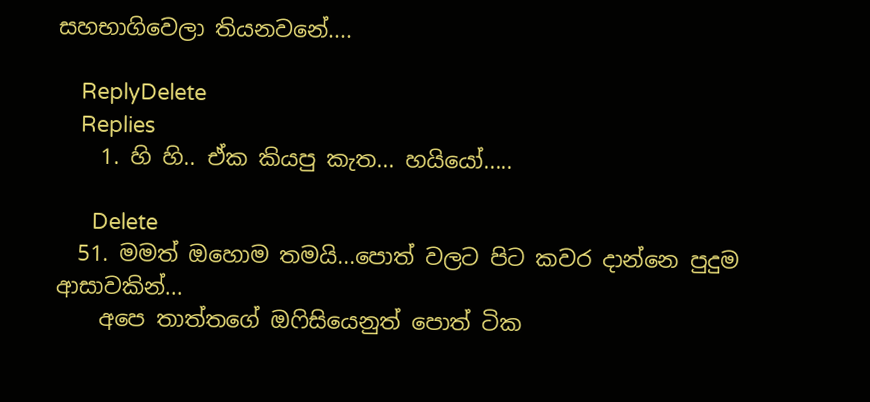සහභාගිවෙලා තියනවනේ....

    ReplyDelete
    Replies
    1. හි හි.. ඒක කියපු කැත... හයියෝ.....

      Delete
  51. මමත් ඔහොම තමයි...පොත් වලට පිට කවර දාන්නෙ පුදුම ආසාවකින්...
    අපෙ තාත්තගේ ඔෆිසියෙනුත් පොත් ටික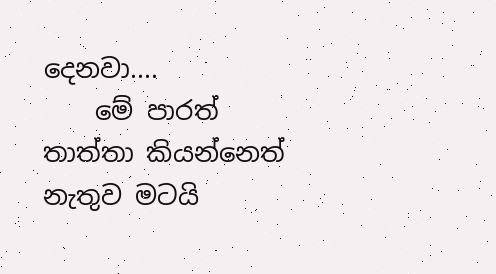දෙනවා....
    මේ පාරත් තාත්තා කියන්නෙත් නැතුව මටයි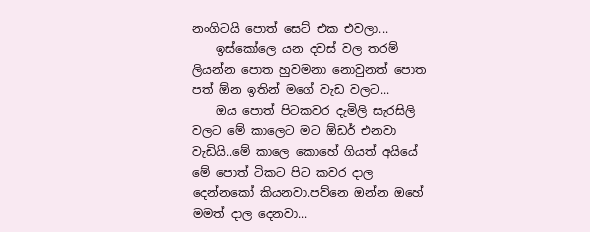නංගිටයි පොත් සෙට් එක එවලා...
    ඉස්කෝලෙ යන දවස් වල තරම් ලියන්න පොත හුවමනා නොවුනත් පොත පත් ඕන ඉතින් මගේ වැඩ වලට...
    ඔය පොත් පිටකවර දැමිලි සැරසිලි වලට මේ කාලෙට මට ඕඩර් එනවා වැඩියි..මේ කාලෙ කොහේ ගියත් අයියේ මේ පොත් ටිකට පිට කවර දාල දෙන්නකෝ කියනවා.පව්නෙ ඔන්න ඔහේ මමත් දාල දෙනවා...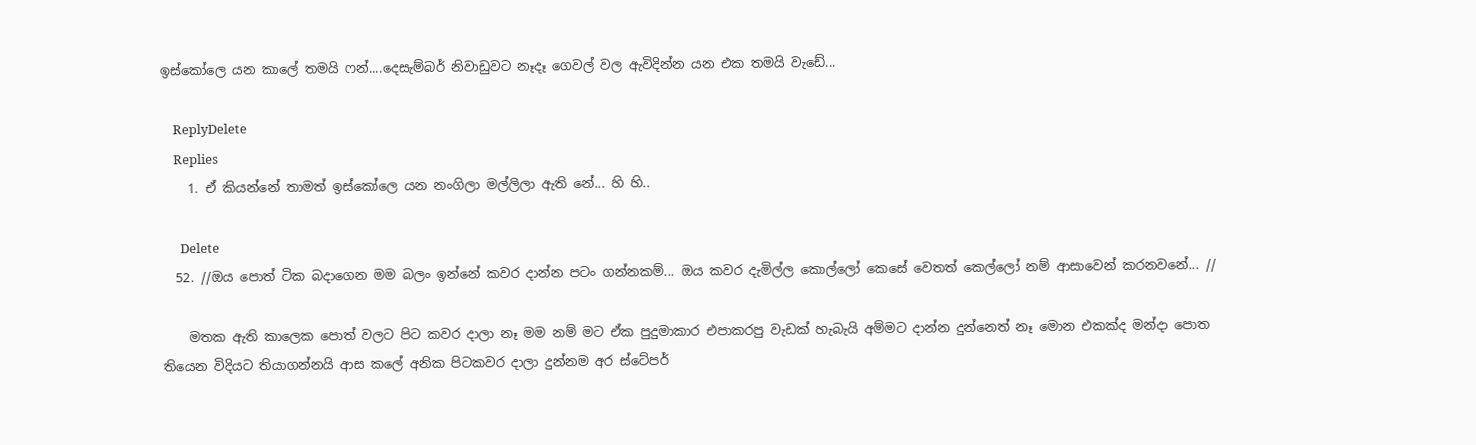ඉස්කෝලෙ යන කාලේ තමයි ෆන්....දෙසැම්බර් නිවාඩුවට නෑදෑ ගෙවල් වල ඇවිදින්න යන එක තමයි වැඩේ...

    ReplyDelete
    Replies
    1. ඒ කියන්නේ තාමත් ඉස්කෝලෙ යන නංගිලා මල්ලිලා ඇති නේ... හි හි..

      Delete
  52. //ඔය පොත් ටික බදාගෙන මම බලං ඉන්නේ කවර දාන්න පටං ගන්නකම්... ඔය කවර දැමිල්ල කොල්ලෝ කෙසේ වෙතත් කෙල්ලෝ නම් ආසාවෙන් කරනවනේ... //

    මතක ඇති කාලෙක පොත් වලට පිට කවර දාලා නෑ මම නම් මට ඒක පුදුමාකාර එපාකරපු වැඩක් හැබැයි අම්මට දාන්න දුන්නෙත් නෑ මොන එකක්ද මන්දා පොත තියෙන විදියට තියාගන්නයි ආස කලේ අනික පිටකවර දාලා දුන්නම අර ස්ටේපර්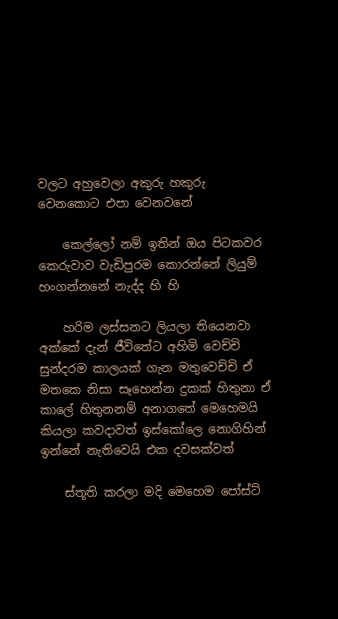වල‍ට අහුවෙලා අකුරු හකුරු වෙනකොට එපා වෙනවනේ

    කෙල්ලෝ නම් ඉතින් ඔය ‍පිටකවර කෙරුවාව වැඩිපුරම කොරන්නේ ලියුම් හංගන්නනේ නැද්ද හි හි

    හරිම ලස්සනට ලියලා තියෙනවා අක්කේ දැන් ජීවිතේට අහිමි වෙච්චි සුන්දරම කාලයක් ගැන මතුවෙච්චි ඒ මතකෙ නිසා සෑහෙන්න දුකක් හිතුනා ඒ කාලේ හිතුනනම් අනාගතේ මෙහෙමයි කියලා කවදාවත් ඉස්කෝලෙ නොගිහින් ඉන්නේ නැතිවෙයි එක දවසක්වත්

    ස්තූති කරලා මදි මෙ‍හෙම පෝස්ට්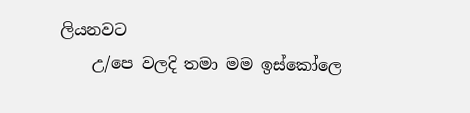ලියනවට
    උ/පෙ වලදි තමා මම ඉස්කෝලෙ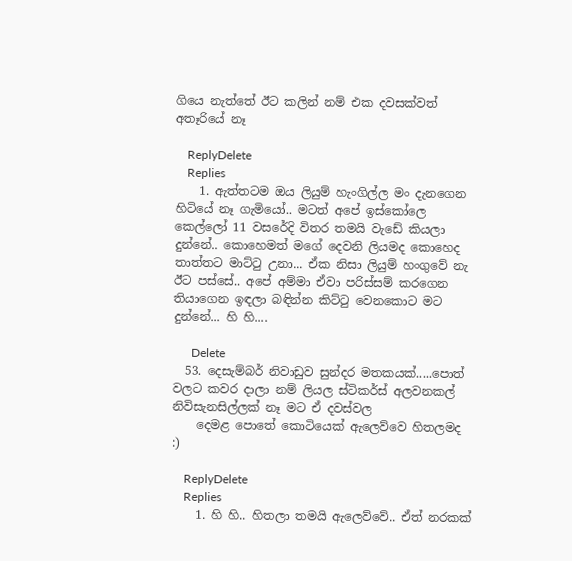ගියෙ නැත්තේ ඊට කලින් නම් එක දවසක්වත් අතෑරියේ නෑ

    ReplyDelete
    Replies
    1. ඇත්තටම ඔය ලියුම් හැංගිල්ල මං දැනගෙන හිටියේ නෑ ගැමියෝ.. මටත් අපේ ඉස්කෝලෙ කෙල්ලෝ 11 වසරේදි විතර තමයි වැඩේ කියලා දුන්නේ.. කොහෙමත් මගේ දෙවනි ලියමද කොහෙද තාත්තට මාට්ටු උනා... ඒක නිසා ලියුම් හංගුවේ නැ ඊට පස්සේ.. අපේ අම්මා ඒවා පරිස්සම් කරගෙන තියාගෙන ඉඳලා බඳින්න කිට්ටු වෙනකොට මට දුන්නේ... හි හි....

      Delete
  53. දෙසැම්බර් නිවාඩුව සුන්දර මතකයක්.....පොත් වලට කවර දාලා නම් ලියල ස්ටිකර්ස් අලවනකල් නිවිසැනසිල්ලක් නෑ මට ඒ දවස්වල
    දෙමළ පොතේ කොටියෙක් ඇලෙව්වෙ හිතලමද :)

    ReplyDelete
    Replies
    1. හි හි.. හිතලා තමයි ඇලෙව්වේ.. ඒත් නරකක්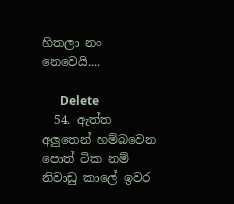හිතලා නං නෙවෙයි....

      Delete
  54. ඇත්ත අලුතෙන් හම්බවෙන පොත් ටික නම් නිවාඩු කාලේ ඉවර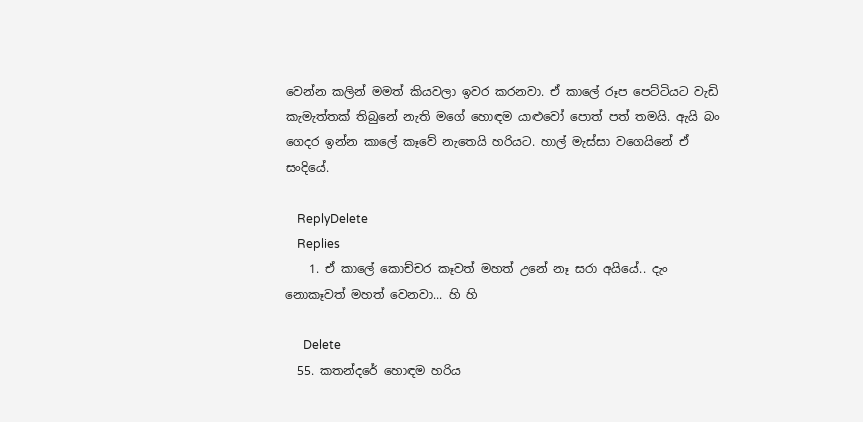වෙන්න කලින් මමත් කියවලා ඉවර කරනවා. ඒ කාලේ රූප පෙට්ටියට වැඩි කැමැත්තක් තිබුනේ නැති මගේ හොඳම යාළුවෝ පොත් පත් තමයි. ඇයි බං ගෙදර ඉන්න කාලේ කෑවේ නැතෙයි හරියට. හාල් මැස්සා වගෙයිනේ ඒ සංදියේ.

    ReplyDelete
    Replies
    1. ඒ කාලේ කොච්චර කෑවත් මහත් උනේ නෑ සරා අයියේ.. දැං නොකෑවත් මහත් වෙනවා... හි හි

      Delete
  55. කතන්දරේ හොඳම හරිය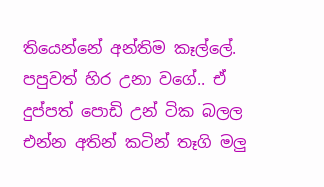තියෙන්නේ අන්තිම කෑල්ලේ. පපුවත් හිර උනා වගේ.. ඒ දුප්පත් පොඩි උන් ටික බලල එන්න අතින් කටින් තෑගි මලු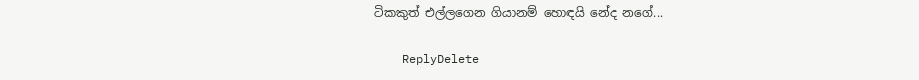ටිකකුත් එල්ලගෙන ගියානම් හොඳයි නේද නගේ...

    ReplyDelete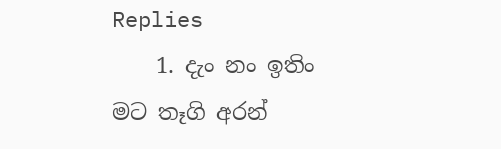Replies
    1. දැං නං ඉතිං මට තෑගි අරන්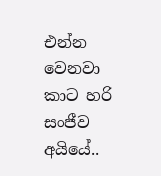එන්න වෙනවා කාට හරි සංජීව අයියේ..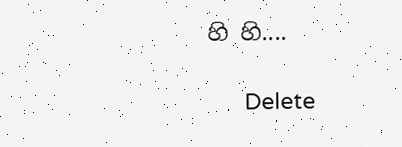හි හි....

      Delete